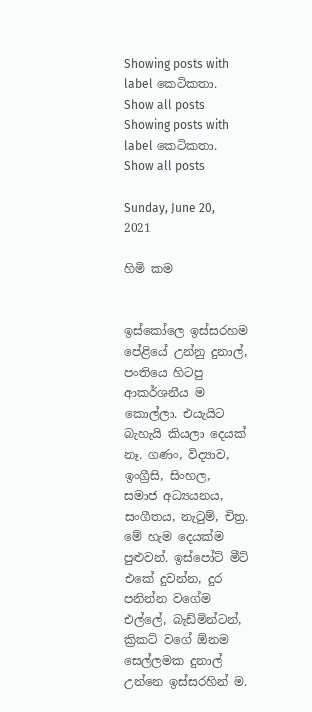Showing posts with label කෙටිකතා. Show all posts
Showing posts with label කෙටිකතා. Show all posts

Sunday, June 20, 2021

හිමි කම


ඉස්කෝලෙ ඉස්සරහම පේළියේ උන්නු දුනාල්, පංතියෙ හිටපු ආකර්ශනීය ම කොල්ලා. එයැයිට බැහැයි කියලා දෙයක් නෑ. ගණං, විද්‍යාව, ඉංග්‍රීසි, සිංහල, සමාජ අධ්‍යයනය, සංගීතය, නැටුම්, චිත්‍ර. මේ හැම දෙයක්ම පුළුවන්. ඉස්පෝට් මීට් එකේ දුවන්න, දුර පනින්න වගේම එල්ලේ, බැඩ්මින්ටන්, ක්‍රිකට් වගේ ඕනම සෙල්ලමක දුනාල් උන්නෙ ඉස්සරහින් ම.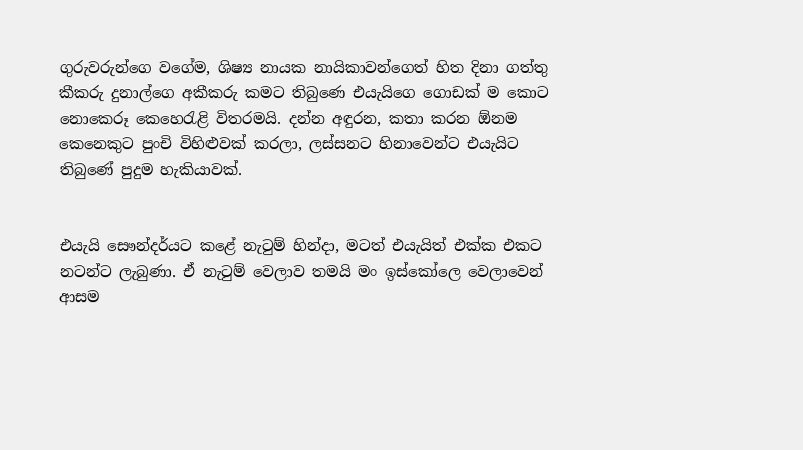ගුරුවරුන්ගෙ වගේම, ශිෂ්‍ය නායක නායිකාවන්ගෙත් හිත දිනා ගත්තු කීකරු දුනාල්ගෙ අකීකරු කමට තිබුණෙ එයැයිගෙ ගොඩක් ම කොට නොකෙරූ කෙහෙරැළි විතරමයි. දන්න අඳුරන, කතා කරන ඕනම කෙනෙකුට පුංචි විහිළුවක් කරලා, ලස්සනට හිනාවෙන්ට එයැයිට තිබුණේ පුදුම හැකියාවක්.


එයැයි සෞන්දර්යට කළේ නැටුම් හින්දා, මටත් එයැයිත් එක්ක එකට නටන්ට ලැබුණා. ඒ නැටුම් වෙලාව තමයි මං ඉස්කෝලෙ වෙලාවෙන් ආසම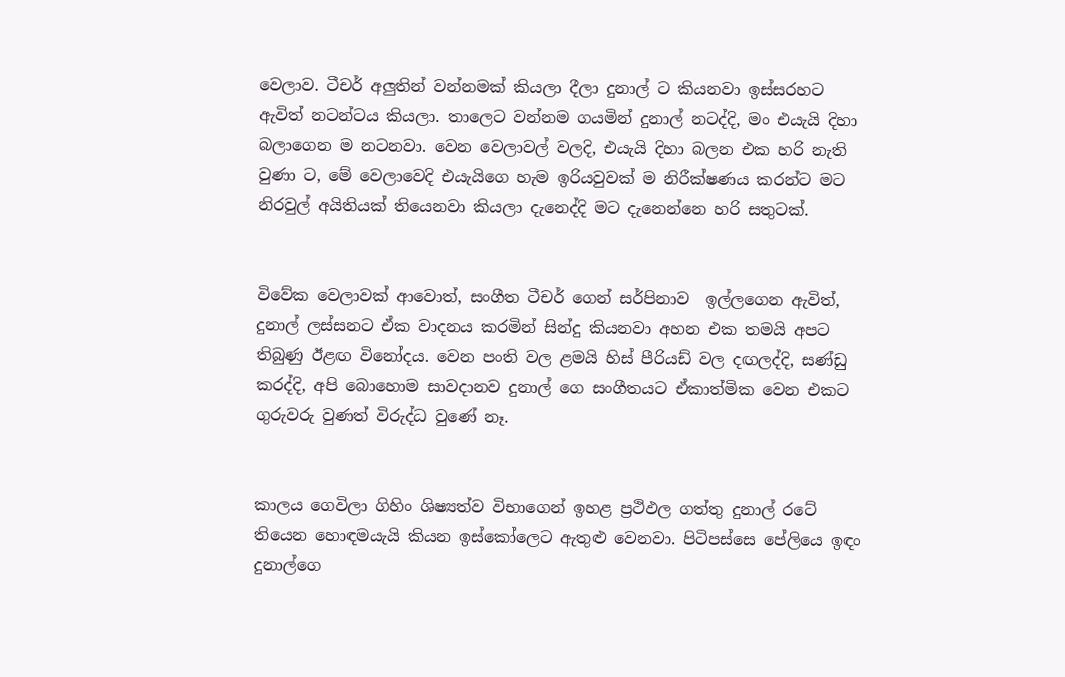වෙලාව. ටීචර් අලුතින් වන්නමක් කියලා දීලා දුනාල් ට කියනවා ඉස්සරහට ඇවිත් නටන්ටය කියලා. තාලෙට වන්නම ගයමින් දුනාල් නටද්දි, මං එයැයි දිහා බලාගෙන ම නටනවා. වෙන වෙලාවල් වලදි, එයැයි දිහා බලන එක හරි නැති වුණා ට, මේ වෙලාවෙදි එයැයිගෙ හැම ඉරියවුවක් ම නිරීක්ෂණය කරන්ට මට නිරවුල් අයිතියක් තියෙනවා කියලා දැනෙද්දි මට දැනෙන්නෙ හරි සතුටක්.


විවේක වෙලාවක් ආවොත්, සංගීත ටීචර් ගෙන් සර්පිනාව  ඉල්ලගෙන ඇවිත්, දුනාල් ලස්සනට ඒක වාදනය කරමින් සින්දු කියනවා අහන එක තමයි අපට තිබුණු ඊළඟ විනෝදය. වෙන පංති වල ළමයි හිස් පීරියඩ් වල දඟලද්දි, සණ්ඩු කරද්දි, අපි බොහොම සාවදානව දුනාල් ගෙ සංගීතයට ඒකාත්මික වෙන එකට ගුරුවරු වුණත් විරුද්ධ වුණේ නෑ.


කාලය ගෙවිලා ගිහිං ශිෂ්‍යත්ව විභාගෙන් ඉහළ ප්‍රථිඵල ගත්තු දුනාල් රටේ තියෙන හොඳමයැයි කියන ඉස්කෝලෙට ඇතුළු වෙනවා. පිටිපස්සෙ පේලියෙ ඉඳං දුනාල්ගෙ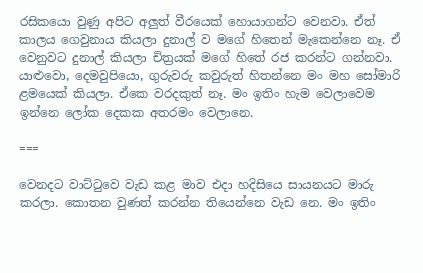රසිකයො වුණු අපිට අලුත් වීරයෙක් හොයාගන්ට වෙනවා. ඒත් කාලය ගෙවුනාය කියලා දුනාල් ව මගේ හිතෙන් මැකෙන්නෙ නෑ. ඒ වෙනුවට දුනාල් කියලා චිත්‍රයක් මගේ හිතේ රජ කරන්ට ගන්නවා. යාළුවො, දෙමවුපියො, ගුරුවරු කවුරුත් හිතන්නෙ මං මහ සෝමාරි ළමයෙක් කියලා. ඒකෙ වරදකුත් නෑ. මං ඉතිං හැම වෙලාවෙම ඉන්නෙ ලෝක දෙකක අතරමං වෙලානෙ.

===

වෙනදට වාට්ටුවෙ වැඩ කළ මාව එදා හදිසියෙ සායනයට මාරු කරලා. කොතන වුණත් කරන්න තියෙන්නෙ වැඩ නෙ. මං ඉතිං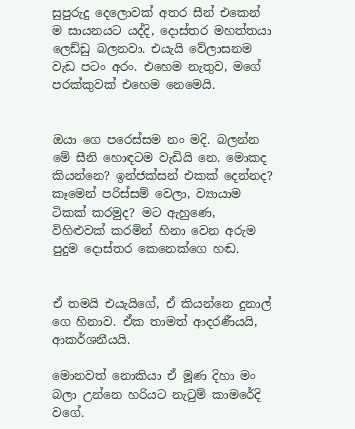සුපුරුදු දෙලොවක් අතර සීන් එකෙන් ම සායනයට යද්දි, දොස්තර මහත්තයා ලෙඩ්ඩු බලනවා. එයැයි වේලාසනම වැඩ පටං අරං. එහෙම නැතුව, මගේ පරක්කුවක් එහෙම නෙමෙයි.


ඔයා ගෙ පරෙස්සම නං මදි. බලන්න මේ සීනි හොඳටම වැඩියි නෙ. මොකද කියන්නෙ? ඉන්ජක්සන් එකක් දෙන්නද? කෑමෙන් පරිස්සම් වෙලා, ව්‍යායාම ටිකක් කරමුද? මට ඇහුණෙ, විහිළුවක් කරමින් හිනා වෙන අරුම පුදුම දොස්තර කෙනෙක්ගෙ හඬ.


ඒ තමයි එයැයිගේ, ඒ කියන්නෙ දුනාල් ගෙ හිනාව. ඒක තාමත් ආදරණීයයි, ආකර්ශනීයයි.

මොනවත් නොකියා ඒ මූණ දිහා මං බලා උන්නෙ හරියට නැටුම් කාමරේදි වගේ.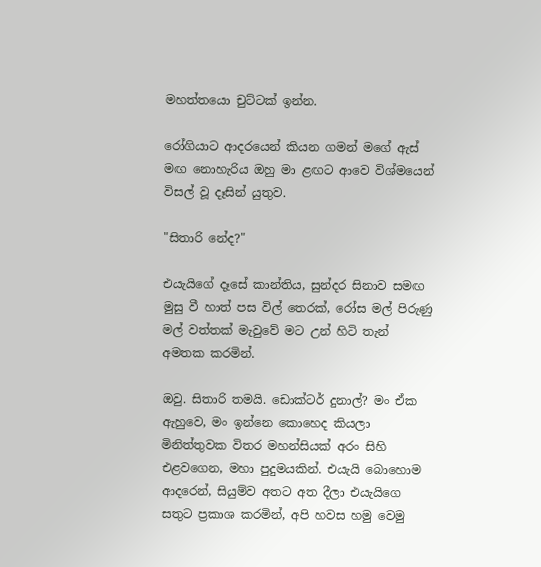මහත්තයො චුට්ටක් ඉන්න.

රෝගියාට ආදරයෙන් කියන ගමන් මගේ ඇස් මඟ නොහැරිය ඔහු මා ළඟට ආවෙ විශ්මයෙන් විසල් වූ දෑසින් යුතුව.

"සිතාරි නේද?"

එයැයිගේ දෑසේ කාන්තිය, සුන්දර සිනාව සමඟ මුසු වී හාත් පස විල් තෙරක්, රෝස මල් පිරුණු මල් වත්තක් මැවුවේ මට උන් හිටි තැන් අමතක කරමින්.

ඔවු. සිතාරි තමයි. ඩොක්ටර් දුනාල්? මං ඒක ඇහුවෙ, මං ඉන්නෙ කොහෙද කියලා මිනිත්තුවක විතර මහන්සියක් අරං සිහි එළවගෙන, මහා පුදුමයකින්. එයැයි බොහොම ආදරෙන්, සියුම්ව අතට අත දීලා එයැයිගෙ සතුට ප්‍රකාශ කරමින්, අපි හවස හමු වෙමු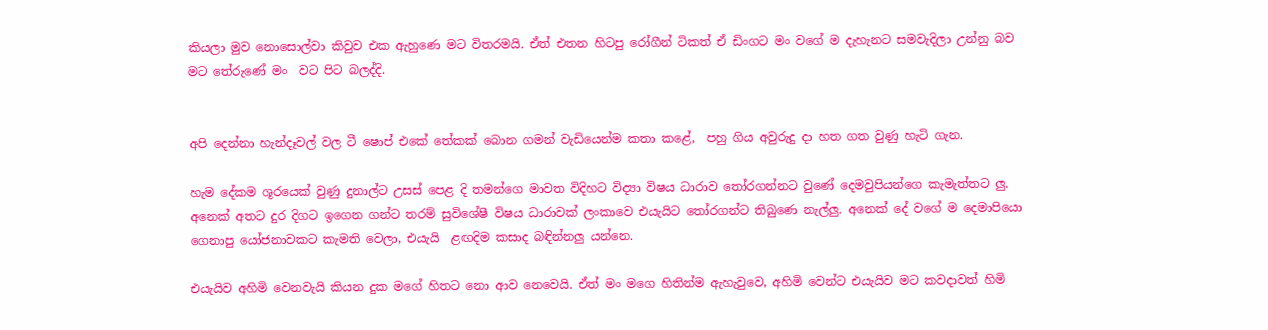කියලා මුව නොසොල්වා කිවුව එක ඇහුණෙ මට විතරමයි. ඒත් එතන හිටපු රෝගීන් ටිකත් ඒ ඩිංගට මං වගේ ම දැහැනට සමවැදිලා උන්නු බව මට තේරුණේ මං  වට පිට බලද්දි.


අපි දෙන්නා හැන්දෑවල් වල ටී ෂොප් එකේ තේකක් බොන ගමන් වැඩියෙන්ම කතා කළේ,  පහු ගිය අවුරුදු දා හත ගත වුණු හැටි ගැන.

හැම දේකම ශූරයෙක් වුණු දුනාල්ට උසස් පෙළ දි තමන්ගෙ මාවත විදිහට විද්‍යා විෂය ධාරාව තෝරගන්නට වුණේ දෙමවුපියන්ගෙ කැමැත්තට ලු. අනෙක් අතට දුර දිගට ඉගෙන ගන්ට තරම් සුවිශේෂී විෂය ධාරාවක් ලංකාවෙ එයැයිට තෝරගන්ට තිබුණෙ නැල්ලු. අනෙක් දේ වගේ ම දෙමාපියො ගෙනාපු යෝජනාවකට කැමති වෙලා, එයැයි  ළඟදිම කසාද බඳින්නලු යන්නෙ.

එයැයිව අහිමි වෙනවැයි කියන දුක මගේ හිතට නො ආව නෙවෙයි. ඒත් මං මගෙ හිතින්ම ඇහැවුවෙ, අහිමි වෙන්ට එයැයිව මට කවදාවත් හිමි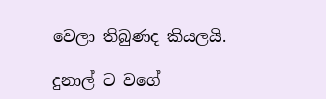වෙලා තිබුණද කියලයි.

දුනාල් ට වගේ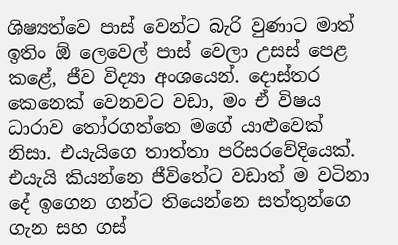ශිෂ්‍යත්වෙ පාස් වෙන්ට බැරි වුණාට මාත් ඉතිං ඕ ලෙවෙල් පාස් වෙලා උසස් පෙළ කළේ, ජීව විද්‍යා අංශයෙන්. දොස්තර කෙනෙක් වෙනවට වඩා, මං ඒ විෂය ධාරාව තෝරගත්තෙ මගේ යාළුවෙක් නිසා. එයැයිගෙ තාත්තා පරිසරවේදියෙක්. එයැයි කියන්නෙ ජීවිතේට වඩාත් ම වටිනා දේ ඉගෙන ගන්ට තියෙන්නෙ සත්තුන්ගෙ ගැන සහ ගස්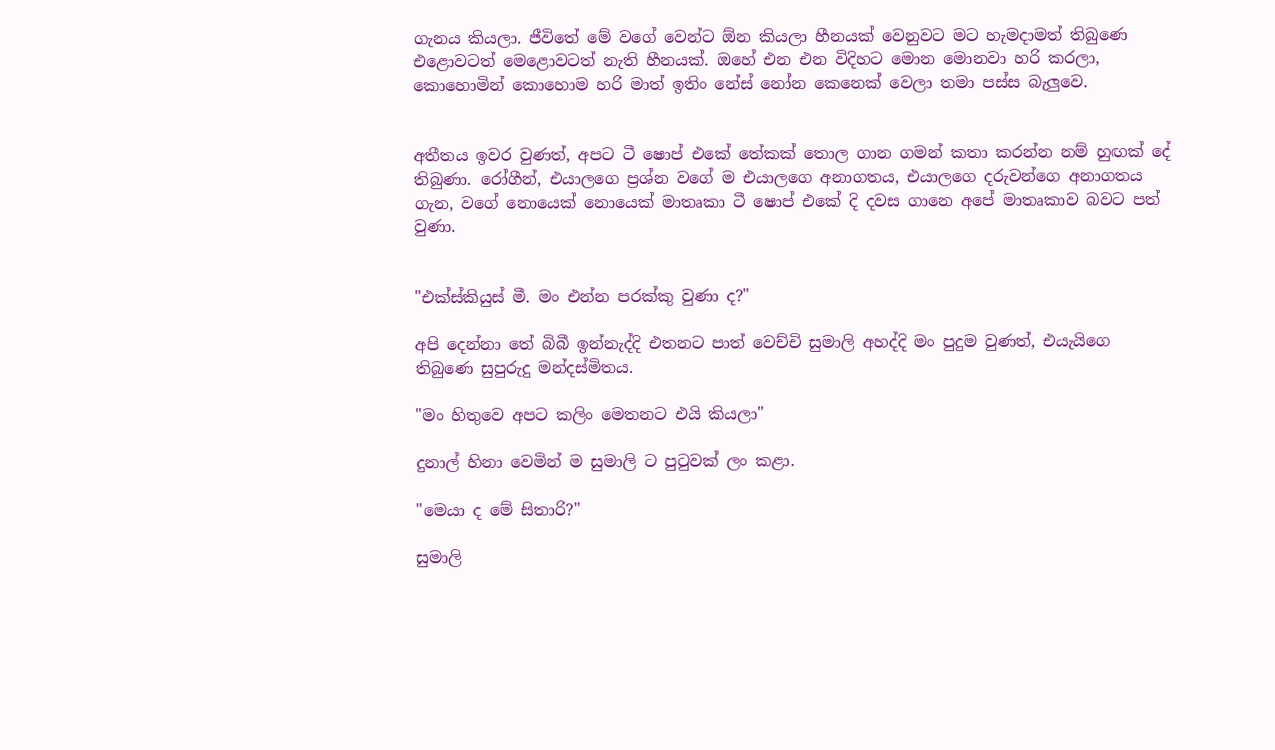ගැනය කියලා. ජීවිතේ මේ වගේ වෙන්ට ඕන කියලා හීනයක් වෙනුවට මට හැමදාමත් තිබුණෙ එළොවටත් මෙළොවටත් නැති හීනයක්. ඔහේ එන එන විදිහට මොන මොනවා හරි කරලා, කොහොමින් කොහොම හරි මාත් ඉතිං නේස් නෝන කෙනෙක් වෙලා තමා පස්ස බැලුවෙ.


අතීතය ඉවර වුණත්, අපට ටී ෂොප් එකේ තේකක් තොල ගාන ගමන් කතා කරන්න නම් හුඟක් දේ තිබුණා. රෝගීන්, එයාලගෙ ප්‍රශ්න වගේ ම එයාලගෙ අනාගතය, එයාලගෙ දරුවන්ගෙ අනාගතය ගැන, වගේ නොයෙක් නොයෙක් මාතෘකා ටී ෂොප් එකේ දි දවස ගානෙ අපේ මාතෘකාව බවට පත් වුණා.


"එක්ස්කියුස් මී. මං එන්න පරක්කු වුණා ද?"

අපි දෙන්නා තේ බිබී ඉන්නැද්දි එතනට පාත් වෙච්චි සුමාලි අහද්දි මං පුදුම වුණත්, එයැයිගෙ තිබුණෙ සුපුරුදු මන්දස්මිතය.

"මං හිතුවෙ අපට කලිං මෙතනට එයි කියලා"

දුනාල් හිනා වෙමින් ම සුමාලි ට පුටුවක් ලං කළා.

"මෙයා ද මේ සිතාරි?"

සුමාලි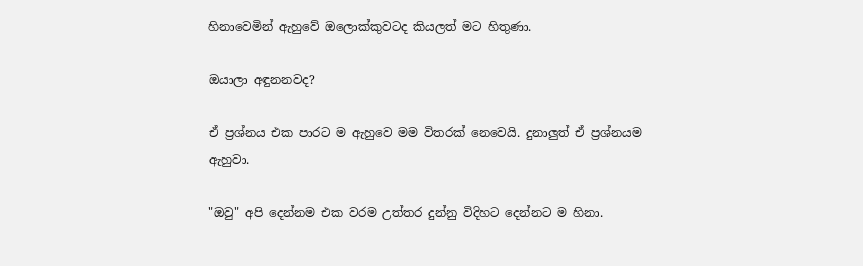හිනාවෙමින් ඇහුවේ ඔලොක්කුවටද කියලත් මට හිතුණා.

ඔයාලා අඳුනනවද?

ඒ ප්‍රශ්නය එක පාරට ම ඇහුවෙ මම විතරක් නෙවෙයි. දුනාලුත් ඒ ප්‍රශ්නයම ඇහුවා.

"ඔවු" අපි දෙන්නම එක වරම උත්තර දුන්නු විදිහට දෙන්නට ම හිනා.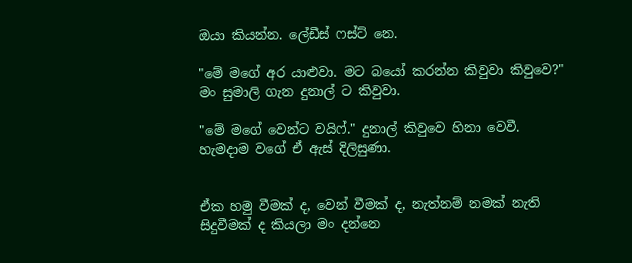ඔයා කියන්න. ලේඩීස් ෆස්ට් නෙ.

"මේ මගේ අර යාළුවා. මට බයෝ කරන්න කිවුවා කිවුවෙ?" මං සුමාලි ගැන දුනාල් ට කිවුවා.

"මේ මගේ වෙන්ට වයිෆ්." දුනාල් කිවුවෙ හිනා වෙවී. හැමදාම වගේ ඒ ඇස් දිලිසුණා.


ඒක හමු වීමක් ද, වෙන් වීමක් ද, නැත්නම් නමක් නැති සිදුවීමක් ද කියලා මං දන්නෙ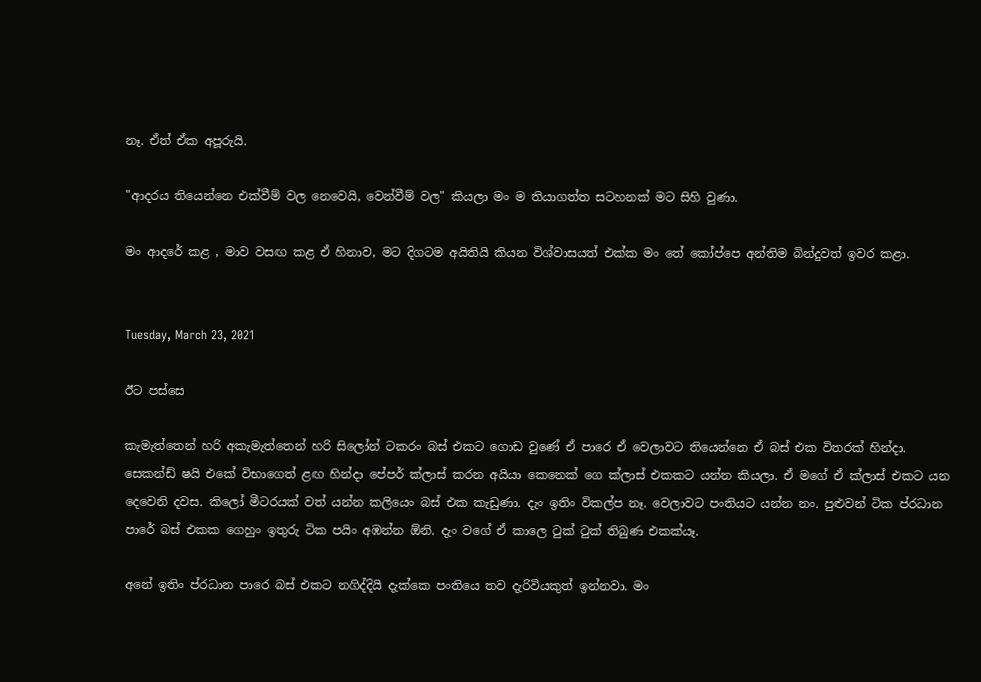නෑ. ඒත් ඒක අපූරුයි.

"ආදරය තියෙන්නෙ එක්වීම් වල නෙවෙයි, වෙන්වීම් වල" කියලා මං ම තියාගත්ත සටහනක් මට සිහි වුණා.

මං ආදරේ කළ , මාව වසඟ කළ ඒ හිනාව, මට දිගටම අයිතියි කියන විශ්වාසයත් එක්ක මං තේ කෝප්පෙ අන්තිම බින්දුවත් ඉවර කළා.


Tuesday, March 23, 2021

ඊට පස්සෙ

කැමැත්තෙන් හරි අකැමැත්තෙන් හරි සිලෝන් ටකරං බස් එකට ගොඩ වුණේ ඒ පාරෙ ඒ වෙලාවට තියෙන්නෙ ඒ බස් එක විතරක් හින්දා. සෙකන්ඩ් ෂයි එකේ විභාගෙත් ළඟ හින්දා පේපර් ක්ලාස් කරන අයියා කෙනෙක් ගෙ ක්ලාස් එකකට යන්න කියලා. ඒ මගේ ඒ ක්ලාස් එකට යන දෙවෙනි දවස. කිලෝ මීටරයක් වත් යන්න කලියෙං බස් එක කැඩුණා. දැං ඉතිං විකල්ප නෑ. වෙලාවට පංතියට යන්න නං. පුළුවන් ටික ප්රධාන පාරේ බස් එකක ගෙහුං ඉතුරු ටික පයිං අඹන්න ඕනි. දැං වගේ ඒ කාලෙ ටුක් ටුක් තිබුණ එකක්යෑ.

අනේ ඉතිං ප්රධාන පාරෙ බස් එකට නගිද්දියි දැක්කෙ පංතියෙ තව දැරිවියකුත් ඉන්නවා. මං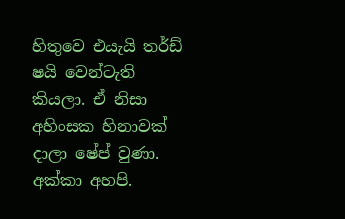හිතුවෙ එයැයි තර්ඩ් ෂයි වෙන්ටැති කියලා. ඒ නිසා අහිංසක හිනාවක් දාලා ෂේප් වුණා. අක්කා අහපි.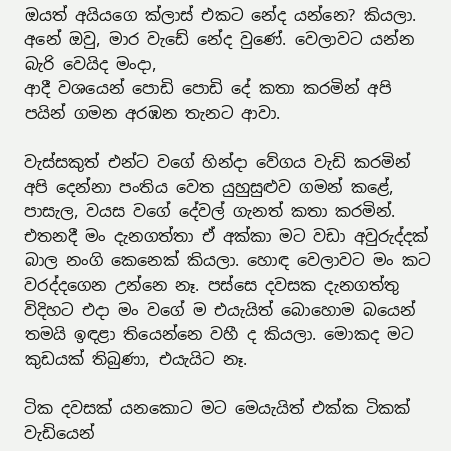ඔයත් අයියගෙ ක්ලාස් එකට නේද යන්නෙ? කියලා.
අනේ ඔවු, මාර වැඩේ නේද වුණේ. වෙලාවට යන්න බැරි වෙයිද මංදා,
ආදී වශයෙන් පොඩි පොඩි දේ කතා කරමින් අපි පයින් ගමන අරඹන තැනට ආවා.

වැස්සකුත් එන්ට වගේ හින්දා වේගය වැඩි කරමින් අපි දෙන්නා පංතිය වෙත යුහුසුළුව ගමන් කළේ, පාසැල, වයස වගේ දේවල් ගැනත් කතා කරමින්. එතනදී මං දැනගත්තා ඒ අක්කා මට වඩා අවුරුද්දක් බාල නංගි කෙනෙක් කියලා. හොඳ වෙලාවට මං කට වරද්දගෙන උන්නෙ නෑ. පස්සෙ දවසක දැනගත්තු විදිහට එදා මං වගේ ම එයැයිත් බොහොම බයෙන් තමයි ඉඳළා තියෙන්නෙ වහී ද කියලා. මොකද මට කුඩයක් තිබුණා, එයැයිට නෑ.

ටික දවසක් යනකොට මට මෙයැයිත් එක්ක ටිකක් වැඩියෙන්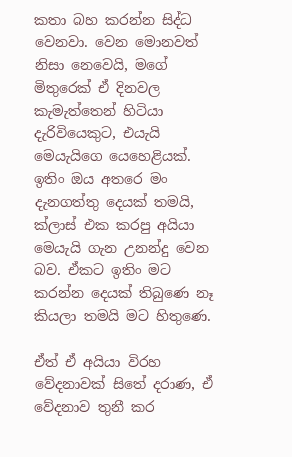කතා බහ කරන්න සිද්ධ වෙනවා. වෙන මොනවත් නිසා නෙවෙයි, මගේ මිතුරෙක් ඒ දිනවල කැමැත්තෙන් හිටියා දැරිවියෙකුට, එයැයි මෙයැයිගෙ යෙහෙළියක්. ඉතිං ඔය අතරෙ මං දැනගත්තු දෙයක් තමයි, ක්ලාස් එක කරපු අයියා මෙයැයි ගැන උනන්දු වෙන බව. ඒකට ඉතිං මට කරන්න දෙයක් තිබුණෙ නෑ කියලා තමයි මට හිතුණෙ.

ඒත් ඒ අයියා විරහ වේදනාවක් සිතේ දරාණ, ඒ වේදනාව තුනී කර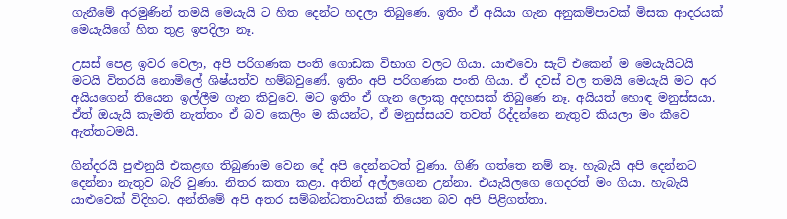ගැනීමේ අරමුණින් තමයි මෙයැයි ට හිත දෙන්ට හදලා තිබුණෙ. ඉතිං ඒ අයියා ගැන අනුකම්පාවක් මිසක ආදරයක් මෙයැයිගේ හිත තුළ ඉපදිලා නෑ.

උසස් පෙළ ඉවර වෙලා, අපි පරිගණක පංති ගොඩක විභාග වලට ගියා. යාළුවො සැට් එකෙන් ම මෙයැයිටයි මටයි විතරයි නොමිලේ ශිෂ්යත්ව හම්බවුණේ. ඉතිං අපි පරිගණක පංති ගියා. ඒ දවස් වල තමයි මෙයැයි මට අර අයියගෙන් තියෙන ඉල්ලීම ගැන කිවුවෙ. මට ඉතිං ඒ ගැන ලොකු අදහසක් තිබුණෙ නෑ. අයියත් හොඳ මනුස්සයා. ඒත් ඔයැයි කැමති නැත්තං ඒ බව කෙලිං ම කියන්ට, ඒ මනුස්සයව තවත් රිද්දන්නෙ නැතුව කියලා මං කීවෙ ඇත්තටමයි.

ගින්දරයි පුළුනුයි එකළඟ තිබුණාම වෙන දේ අපි දෙන්නටත් වුණා. ගිණි ගත්තෙ නම් නෑ. හැබැයි අපි දෙන්නට දෙන්නා නැතුව බැරි වුණා. නිතර කතා කළා. අතින් අල්ලගෙන උන්නා. එයැයිලගෙ ගෙදරත් මං ගියා. හැබැයි යාළුවෙක් විදිහට. අන්තිමේ අපි අතර සම්බන්ධතාවයක් තියෙන බව අපි පිළිගත්තා.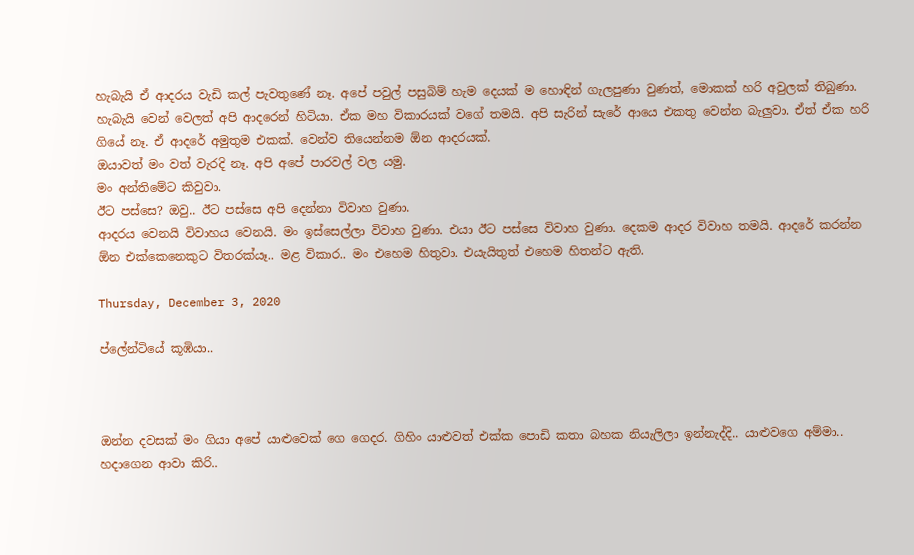හැබැයි ඒ ආදරය වැඩි කල් පැවතුණේ නෑ. අපේ පවුල් පසුබිම් හැම දෙයක් ම හොඳින් ගැලපුණා වුණත්, මොකක් හරි අවුලක් තිබුණා. හැබැයි වෙන් වෙලත් අපි ආදරෙන් හිටියා. ඒක මහ විකාරයක් වගේ තමයි. අපි සැරින් සැරේ ආයෙ එකතු වෙන්න බැලුවා. ඒත් ඒක හරි ගියේ නෑ. ඒ ආදරේ අමුතුම එකක්. වෙන්ව තියෙන්නම ඕන ආදරයක්.
ඔයාවත් මං වත් වැරදි නෑ. අපි අපේ පාරවල් වල යමු.
මං අන්තිමේට කිවුවා.
ඊට පස්සෙ? ඔවු.. ඊට පස්සෙ අපි දෙන්නා විවාහ වුණා.
ආදරය වෙනයි විවාහය වෙනයි. මං ඉස්සෙල්ලා විවාහ වුණා. එයා ඊට පස්සෙ විවාහ වුණා. දෙකම ආදර විවාහ තමයි. ආදරේ කරන්න ඕන එක්කෙනෙකුට විතරක්යෑ.. මළ විකාර.. මං එහෙම හිතුවා. එයැයිතුත් එහෙම හිතන්ට ඇති.

Thursday, December 3, 2020

ප්ලේන්ටියේ කූඹියා..



ඔන්න දවසක් මං ගියා අපේ යාළුවෙක් ගෙ ගෙදර. ගිහිං යාළුවත් එක්ක පොඩි කතා බහක නියැලිලා ඉන්නැද්දි.. යාළුවගෙ අම්මා.. හදාගෙන ආවා කිරි..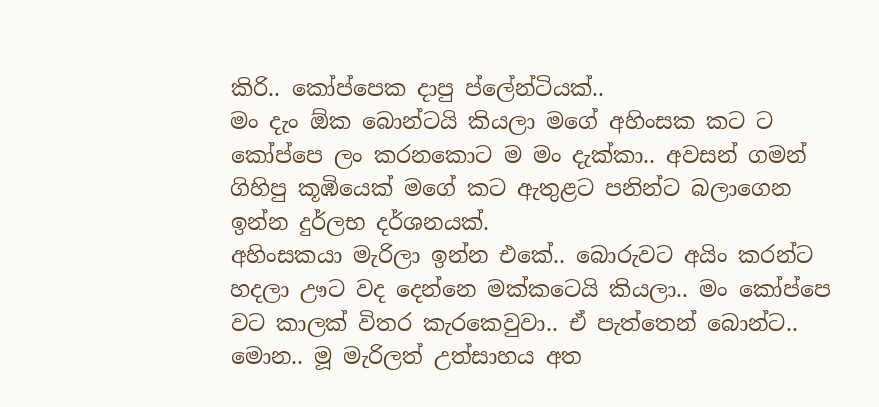කිරි.. කෝප්පෙක දාපු ප්ලේන්ටියක්..
මං දැං ඕක බොන්ටයි කියලා මගේ අහිංසක කට ට කෝප්පෙ ලං කරනකොට ම මං දැක්කා.. අවසන් ගමන් ගිහිපු කූඹියෙක් මගේ කට ඇතුළට පනින්ට බලාගෙන ඉන්න දුර්ලභ දර්ශනයක්.
අහිංසකයා මැරිලා ඉන්න එකේ.. බොරුවට අයිං කරන්ට හදලා ඌට වද දෙන්නෙ මක්කටෙයි කියලා.. මං කෝප්පෙ වට කාලක් විතර කැරකෙවුවා.. ඒ පැත්තෙන් බොන්ට..
මොන.. මූ මැරිලත් උත්සාහය අත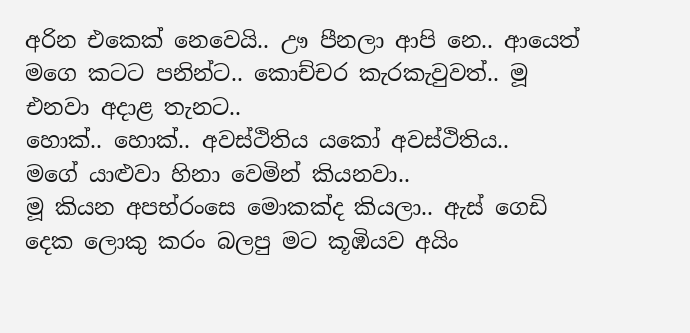අරින එකෙක් නෙවෙයි.. ඌ පීනලා ආපි නෙ.. ආයෙත් මගෙ කටට පනින්ට.. කොච්චර කැරකැවුවත්.. මූ එනවා අදාළ තැනට..
හොක්.. හොක්.. අවස්ථිතිය යකෝ අවස්ථිතිය..
මගේ යාළුවා හිනා වෙමින් කියනවා..
මූ කියන අපභ්රංසෙ මොකක්ද කියලා.. ඇස් ගෙඩි දෙක ලොකු කරං බලපු මට කූඹියව අයිං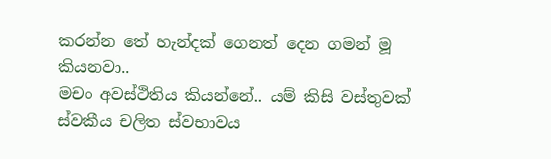කරන්න තේ හැන්දක් ගෙනත් දෙන ගමන් මූ කියනවා..
මචං අවස්ථිතිය කියන්නේ.. යම් කිසි වස්තුවක් ස්වකීය චලිත ස්වභාවය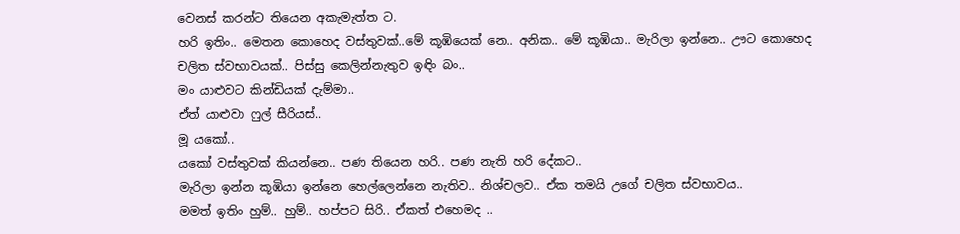වෙනස් කරන්ට තියෙන අකැමැත්ත ට.
හරි ඉතිං.. මෙතන කොහෙද වස්තුවක්..මේ කූඹියෙක් නෙ.. අනික.. මේ කූඹියා.. මැරිලා ඉන්නෙ.. ඌට කොහෙද චලිත ස්වභාවයක්.. පිස්සු කෙලින්නැතුව ඉඳිං බං..
මං යාළුවට කින්ඩියක් දැම්මා..
ඒත් යාළුවා ෆුල් සීරියස්..
මූ යකෝ..
යකෝ වස්තුවක් කියන්නෙ.. පණ තියෙන හරි.. පණ නැති හරි දේකට..
මැරිලා ඉන්න කූඹියා ඉන්නෙ හෙල්ලෙන්නෙ නැතිව.. නිශ්චලව.. ඒක තමයි උගේ චලිත ස්වභාවය..
මමත් ඉතිං හුම්.. හුම්.. හප්පට සිරි.. ඒකත් එහෙමද ..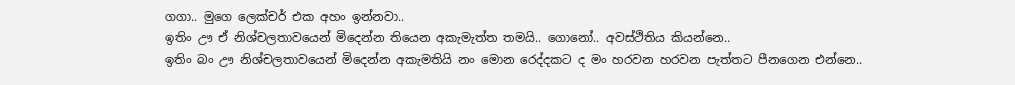ගගා.. මුගෙ ලෙක්චර් එක අහං ඉන්නවා..
ඉතිං ඌ ඒ නිශ්චලතාවයෙන් මිදෙන්න තියෙන අකැමැත්ත තමයි.. ගොනෝ.. අවස්ථිතිය කියන්නෙ..
ඉතිං බං ඌ නිශ්චලතාවයෙන් මිදෙන්න අකැමතියි නං මොන රෙද්දකට ද මං හරවන හරවන පැත්තට පීනගෙන එන්නෙ..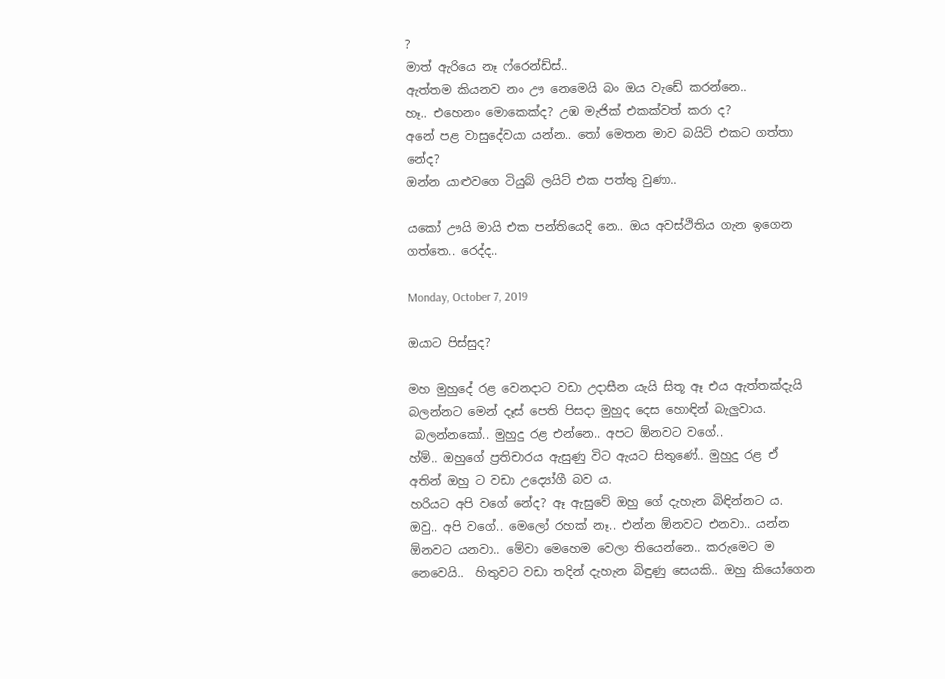?
මාත් ඇරියෙ නෑ ෆ්රෙන්ඩ්ස්..
ඇත්තම කියනව නං ඌ නෙමෙයි බං ඔය වැඩේ කරන්නෙ..
හෑ.. එහෙනං මොකෙක්ද? උඹ මැජික් එකක්වත් කරා ද?
අනේ පළ වාසුදේවයා යන්න.. තෝ මෙතන මාව බයිට් එකට ගත්තා නේද?
ඔන්න යාළුවගෙ ටියුබ් ලයිට් එක පත්තු වුණා..

යකෝ ඌයි මායි එක පන්තියෙදි නෙ.. ඔය අවස්ථිතිය ගැන ඉගෙන ගත්තෙ.. රෙද්ද..

Monday, October 7, 2019

ඔයාට පිස්සුද?

මහ මුහුදේ රළ වෙනදාට වඩා උදාසීන යැයි සිතූ ඈ එය ඇත්තක්දැයි බලන්නට මෙන් දෑස් පෙති පිසදා මුහුද දෙස හොඳින් බැලුවාය.
 බලන්නකෝ.. මුහුදු රළ එන්නෙ.. අපට ඕනවට වගේ..
හ්ම්.. ඔහුගේ ප්‍රතිචාරය ඇසුණු විට ඇයට සිතුණේ.. මුහුදු රළ ඒ අතින් ඔහු ට වඩා උද්‍යෝගී බව ය.
හරියට අපි වගේ නේද? ඈ ඇසුවේ ඔහු ගේ දැහැන බිඳින්නට ය.
ඔවු.. අපි වගේ.. මෙලෝ රහක් නෑ.. එන්න ඕනවට එනවා.. යන්න ඕනවට යනවා.. මේවා මෙහෙම වෙලා තියෙන්නෙ.. කරුමෙට ම නෙවෙයි..  හිතුවට වඩා තදින් දැහැන බිඳුණු සෙයකි.. ඔහු කියෝගෙන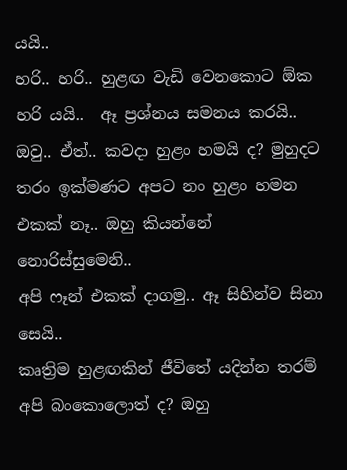යයි..
හරි.. හරි.. හුළඟ වැඩි වෙනකොට ඕක හරි යයි..  ඈ ප්‍රශ්නය සමනය කරයි..
ඔවු.. ඒත්.. කවදා හුළං හමයි ද? මුහුදට තරං ඉක්මණට අපට නං හුළං හමන එකක් නෑ.. ඔහු කියන්නේ නොරිස්සුමෙනි..
අපි ෆෑන් එකක් දාගමු.. ඈ සිහින්ව සිනා සෙයි..
කෘත්‍රිම හුළඟකින් ජීවිතේ යදින්න තරම් අපි බංකොලොත් ද? ඔහු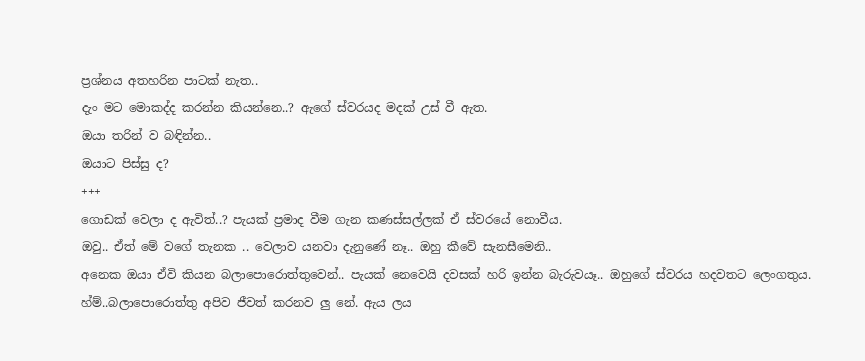ප්‍රශ්නය අතහරින පාටක් නැත..
දැං මට මොකද්ද කරන්න කියන්නෙ..? ඇගේ ස්වරයද මදක් උස් වී ඇත.
ඔයා තරින් ව බඳින්න..
ඔයාට පිස්සු ද?
+++
ගොඩක් වෙලා ද ඇවිත්..? පැයක් ප්‍රමාද වීම ගැන කණස්සල්ලක් ඒ ස්වරයේ නොවීය.
ඔවු.. ඒත් මේ වගේ තැනක .. වෙලාව යනවා දැනුණේ නෑ.. ඔහු කීවේ සැනසීමෙනි..
අනෙක ඔයා ඒවි කියන බලාපොරොත්තුවෙන්.. පැයක් නෙවෙයි දවසක් හරි ඉන්න බැරුවයෑ.. ඔහුගේ ස්වරය හදවතට ලෙංගතුය.
හ්ම්..බලාපොරොත්තු අපිව ජීවත් කරනව ලු නේ. ඇය ලය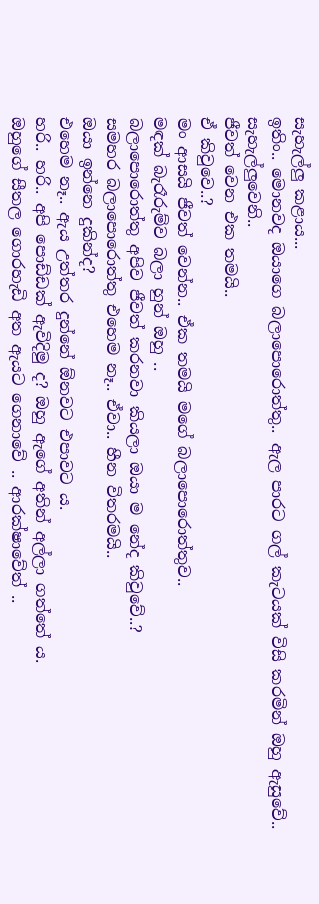සැහැල්ලු කළාය...
ඉතිං.. මොනවද ඔයාගෙ බලාපොරොත්තු.. ඇල පාරට ගල් කැටයක් විසි කරමින් ඔහු ඇසුවේ.. සැහැල්ලුවෙනි..
ජීවත් වෙන එක තමයි..
ඒ කිවුවෙ..?
මං ආසයි ජීවත් වෙන්න.. ඒක තමයි මගේ බලාපොරොත්තුව..
මඳක් බැරෑරුම්ව බලා හුන් ඔහු ..
බලාපොරොත්තු අපිව ජීවත් කරනවා කියලා ඔයා ම නේද කිවුවේ..?
සමහර බලාපොරොත්තු එහෙම නෑ.. ඒවා.. හීන විතරමයි..
ඔයා ඉන්නෙ දුකින්ද?
එහෙම නෑ.. ඇය උත්තර දුන්නේ ඕනවට එපාවට ය.
හරි.. හරි.. අපි පොඩ්ඩක් ඇවිදිමු ද? ඔහු ඇගේ අතින් අල්ලා ගත්තේ ය.
ඔහුගේ සීතල ගොරහැඩි අත ඇයට ගෙනාවේ .. ආරක්ෂාවේත් ..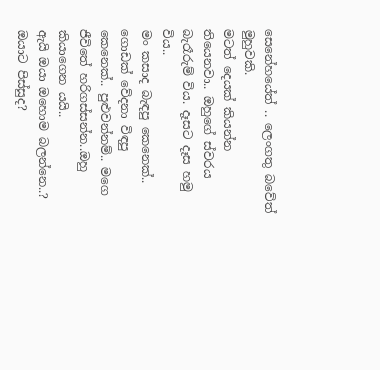සෙනේහයේත් .. ලෙංගතු බවේත් මුහුවකි.
මටත් දෙයක් කියන්න තියෙනවා.. ඔහුගේ ස්වරය බැරෑරුම් විය. දෑසට දෑස හමු විය..
මං කසාද බැඳපු කෙනෙක්.. ගොඩක් වේදනා විඳපු කෙනෙක්.. පුළුවන්නම්.. මගෙ ජීවිතේ හරිගස්සන්න..ඔහු කියාගෙන යයි..
ඇයි ඔයා ඔහොම බලන්නෙ..?
ඔයාට පිස්සුද?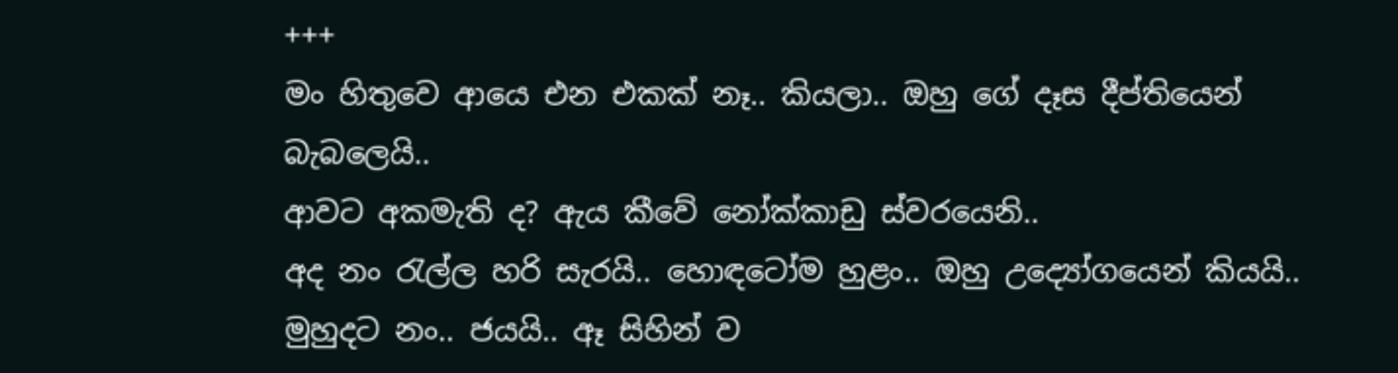+++
මං හිතුවෙ ආයෙ එන එකක් නෑ.. කියලා.. ඔහු ගේ දෑස දීප්තියෙන් බැබලෙයි..
ආවට අකමැති ද? ඇය කීවේ නෝක්කාඩු ස්වරයෙනි..
අද නං රැල්ල හරි සැරයි.. හොඳටෝම හුළං.. ඔහු උද්‍යෝගයෙන් කියයි..
මුහුදට නං.. ජයයි.. ඈ සිහින් ව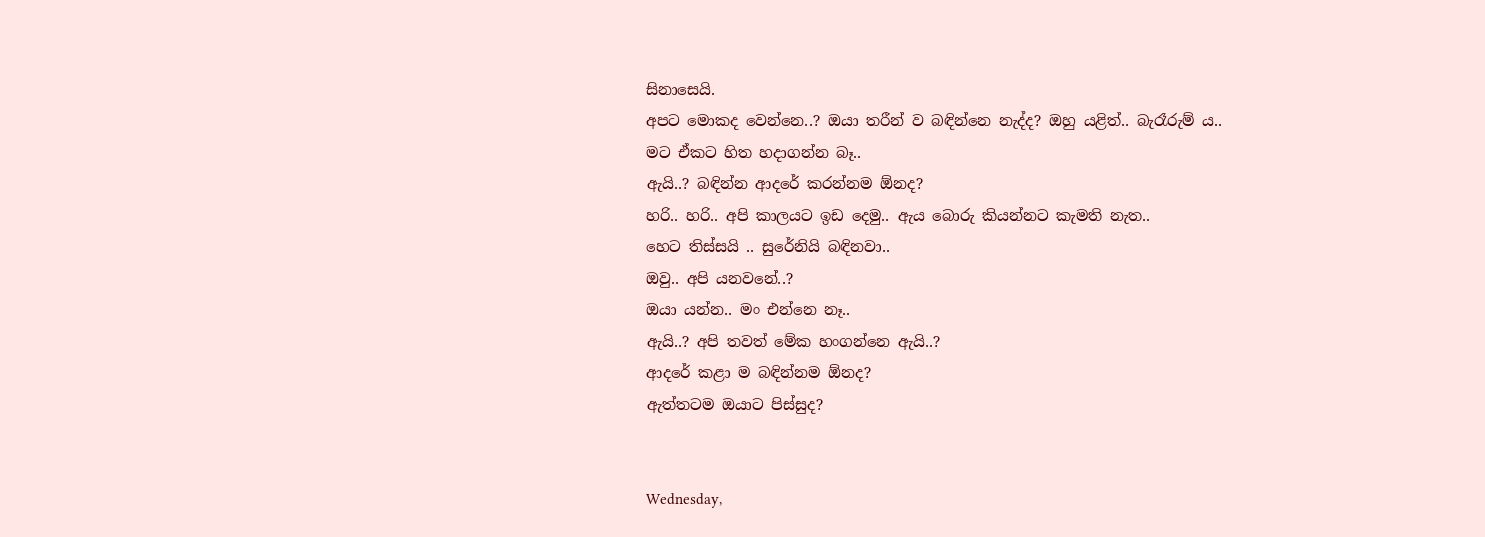සිනාසෙයි.
අපට මොකද වෙන්නෙ..? ඔයා තරීන් ව බඳින්නෙ නැද්ද? ඔහු යළිත්.. බැරෑරුම් ය..
මට ඒකට හිත හදාගන්න බෑ..
ඇයි..? බඳින්න ආදරේ කරන්නම ඕනද?
හරි.. හරි.. අපි කාලයට ඉඩ දෙමු.. ඇය බොරු කියන්නට කැමති නැත..
හෙට තිස්සයි .. සුරේනියි බඳිනවා..
ඔවු.. අපි යනවනේ..?
ඔයා යන්න.. මං එන්නෙ නෑ..
ඇයි..? අපි තවත් මේක හංගන්නෙ ඇයි..?
ආදරේ කළා ම බඳින්නම ඕනද?
ඇත්තටම ඔයාට පිස්සුද?


Wednesday,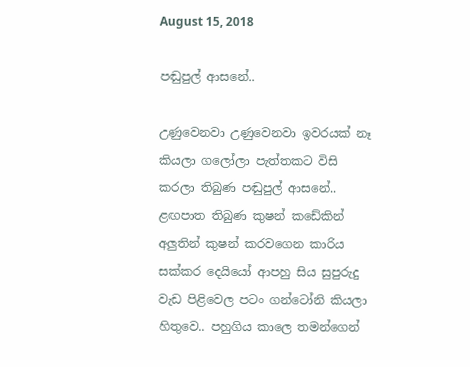August 15, 2018

පඬුපුල් ආසනේ..

උණුවෙනවා උණුවෙනවා ඉවරයක් නෑ කියලා ගලෝලා පැත්තකට විසි කරලා තිබුණ පඬුපුල් ආසනේ.. ළඟපාත තිබුණ කුෂන් කඩේකින් අලුතින් කුෂන් කරවගෙන කාරිය සක්කර දෙයියෝ ආපහු සිය සුපුරුදු වැඩ පිළිවෙල පටං ගන්ටෝනි කියලා හිතුවෙ.. පහුගිය කාලෙ තමන්ගෙන්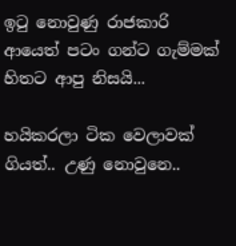ඉටු නොවුණු රාජකාරි ආයෙත් පටං ගන්ට ගැම්මක් හිතට ආපු නිසයි...

හයිකරලා ටික වෙලාවක් ගියත්.. උණු නොවුනෙ..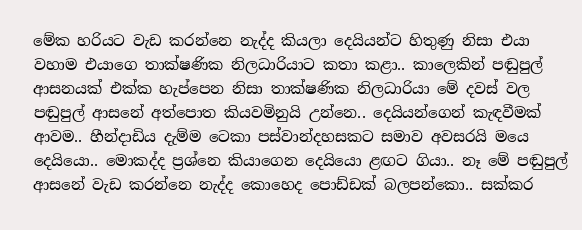මේක හරියට වැඩ කරන්නෙ නැද්ද කියලා දෙයියන්ට හිතුණු නිසා එයා වහාම එයාගෙ තාක්ෂණික නිලධාරියාට කතා කළා.. කාලෙකින් පඬුපුල් ආසනයක් එක්ක හැප්පෙන නිසා තාක්ෂණික නිලධාරියා මේ දවස් වල පඬුපුල් ආසනේ අත්පොත කියවමිනුයි උන්නෙ.. දෙයියන්ගෙන් කැඳවීමක් ආවම.. හීන්දාඩිය දැම්ම ටෙකා පස්වාන්දහසකට සමාව අවසරයි මයෙ දෙයියො.. මොකද්ද ප්‍රශ්නෙ කියාගෙන දෙයියො ළඟට ගියා.. නෑ මේ පඬුපුල් ආසනේ වැඩ කරන්නෙ නැද්ද කොහෙද පොඩ්ඩක් බලපන්කො.. සක්කර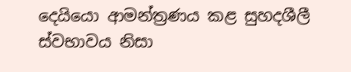දෙයියො ආමන්ත්‍රණය කළ සුහදශීලී ස්වභාවය නිසා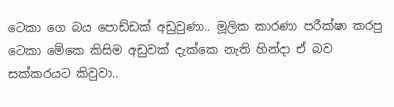ටෙකා ගෙ බය පොඩ්ඩක් අඩුවුණා.. මූලික කාරණා පරීක්ෂා කරපු ටෙකා මේකෙ කිසිම අඩුවක් දැක්කෙ නැති හින්දා ඒ බව සක්කරයට කිවුවා..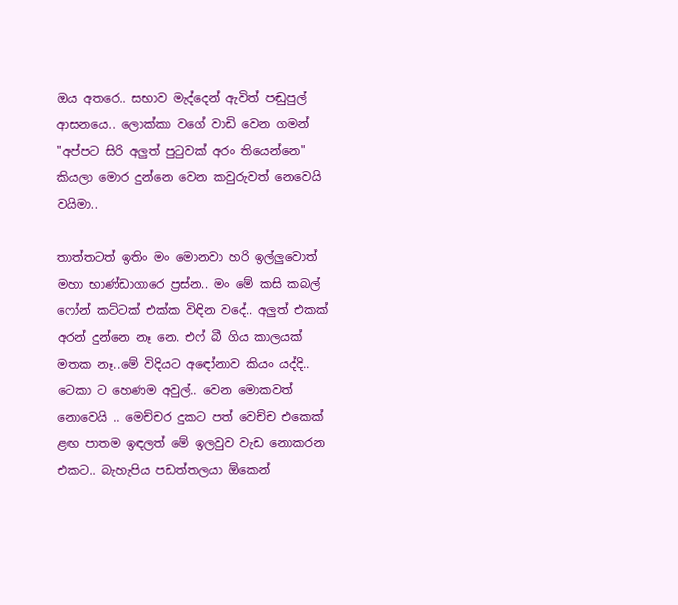ඔය අතරෙ.. සභාව මැද්දෙන් ඇවිත් පඬුපුල් ආසනයෙ.. ලොක්කා වගේ වාඩි වෙන ගමන් "අප්පට සිරි අලුත් පුටුවක් අරං තියෙන්නෙ" කියලා මොර දුන්නෙ වෙන කවුරුවත් නෙවෙයි වයිමා..

තාත්තටත් ඉතිං මං මොනවා හරි ඉල්ලුවොත් මහා භාණ්ඩාගාරෙ ප්‍රස්න.. මං මේ කසි කබල් ෆෝන් කට්ටක් එක්ක විඳින වදේ.. අලුත් එකක් අරන් දුන්නෙ නෑ නෙ. එෆ් බී ගිය කාලයක් මතක නෑ..මේ විදියට අඳෝනාව කියං යද්දි.. ටෙකා ට හෙණම අවුල්.. වෙන මොකවත් නොවෙයි .. මෙච්චර දුකට පත් වෙච්ච එකෙක් ළඟ පාතම ඉඳලත් මේ ඉලවුව වැඩ නොකරන එකට.. බැහැපිය පඩත්තලයා ඕකෙන්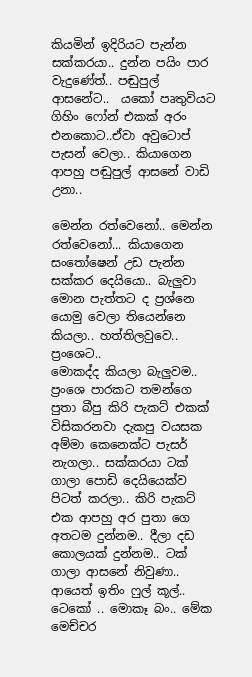කියමින් ඉදිරියට පැන්න සක්කරයා.. දුන්න පයිං පාර වැදුණේත්.. පඬුපුල් ආසනේට..  යකෝ පෘතුවියට ගිහිං ෆෝන් එකක් අරං එනකොට..ඒවා අවුටොප් පැසන් වෙලා.. කියාගෙන ආපහු පඬුපුල් ආසනේ වාඩි උනා..

මෙන්න රත්වෙනෝ.. මෙන්න රත්වෙනෝ... කියාගෙන සංතෝෂෙන් උඩ පැන්න සක්කර දෙයියො.. බැලුවා මොන පැත්තට ද ප්‍රශ්නෙ යොමු වෙලා තියෙන්නෙ කියලා.. හත්තිලවුවෙ.. ප්‍රංශෙට..
මොකද්ද කියලා බැලුවම.. ප්‍රංශෙ පාරකට තමන්ගෙ පුතා බීපු කිරි පැකට් එකක් විසිකරනවා දැකපු වයසක අම්මා කෙනෙක්ට පැසර් නැගලා.. සක්කරයා ටක් ගාලා පොඩි දෙයියෙක්ව පිටත් කරලා.. කිරි පැකට් එක ආපහු අර පුතා ගෙ අතටම දුන්නම.. දීලා දඩ කොලයක් දුන්නම.. ටක් ගාලා ආසනේ නිවුණා.. ආයෙත් ඉතිං ෆුල් කූල්..
ටෙකෝ .. මොකෑ බං.. මේක මෙච්චර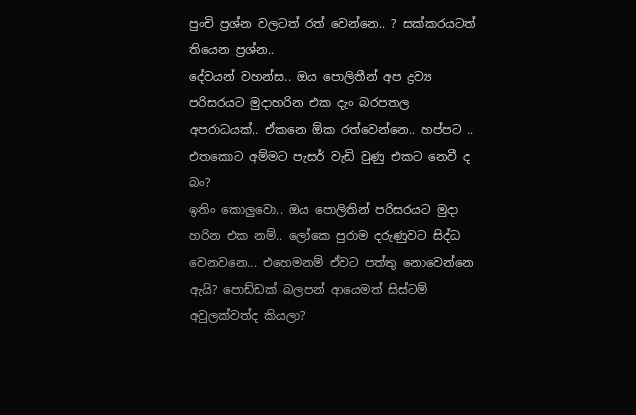පුංචි ප්‍රශ්න වලටත් රත් වෙන්නෙ.. ? සක්කරයටත් තියෙන ප්‍රශ්න..
දේවයන් වහන්ස.. ඔය පොලිතීන් අප ද්‍රව්‍ය පරිසරයට මුදාහරින එක දැං බරපතල අපරාධයක්.. ඒකනෙ ඕක රත්වෙන්නෙ.. හප්පට .. එතකොට අම්මට පැසර් වැඩි වුණු එකට නෙවී ද බං?
ඉතිං කොලුවො.. ඔය පොලිතින් පරිසරයට මුදා හරින එක නම්.. ලෝකෙ පුරාම දරුණුවට සිද්ධ වෙනවනෙ... එහෙමනම් ඒවට පත්තු නොවෙන්නෙ ඇයි? පොඩ්ඩක් බලපන් ආයෙමත් සිස්ටම් අවුලක්වත්ද කියලා?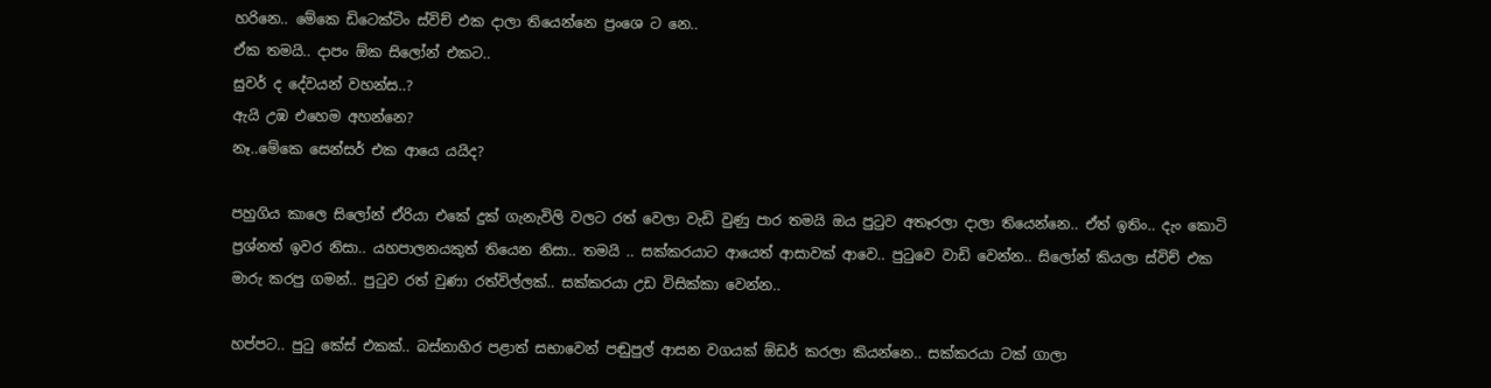හරිනෙ.. මේකෙ ඩිටෙක්ටිං ස්විච් එක දාලා තියෙන්නෙ ප්‍රංශෙ ට නෙ..
ඒක තමයි.. දාපං ඕක සිලෝන් එකට..
සුවර් ද දේවයන් වහන්ස..?
ඇයි උඹ එහෙම අහන්නෙ?
නෑ..මේකෙ සෙන්සර් එක ආයෙ යයිද?

පහුගිය කාලෙ සිලෝන් ඒරියා එකේ දුක් ගැනැවිලි වලට රත් වෙලා වැඩි වුණු පාර තමයි ඔය පුටුව අතෑරලා දාලා තියෙන්නෙ.. ඒත් ඉතිං.. දැං කොටි ප්‍රශ්නත් ඉවර නිසා.. යහපාලනයකුත් තියෙන නිසා.. තමයි .. සක්කරයාට ආයෙත් ආසාවක් ආවෙ.. පුටුවෙ වාඩි වෙන්න.. සිලෝන් කියලා ස්විච් එක මාරු කරපු ගමන්.. පුටුව රත් වුණා රත්විල්ලක්.. සක්කරයා උඩ විසික්කා වෙන්න..

හප්පට.. පුටු කේස් එකක්.. බස්නාහිර පළාත් සභාවෙන් පඬුපුල් ආසන වගයක් ඕඩර් කරලා කියන්නෙ.. සක්කරයා ටක් ගාලා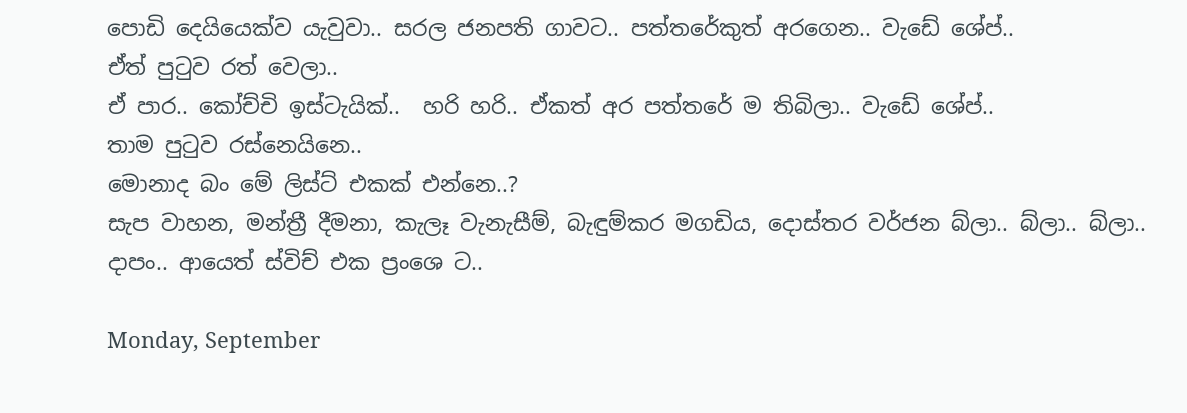පොඩි දෙයියෙක්ව යැවුවා.. සරල ජනපති ගාවට.. පත්තරේකුත් අරගෙන.. වැඩේ ශේප්..
ඒත් පුටුව රත් වෙලා..
ඒ පාර.. කෝච්චි ඉස්ටැයික්..  හරි හරි.. ඒකත් අර පත්තරේ ම තිබිලා.. වැඩේ ශේප්..
තාම පුටුව රස්නෙයිනෙ..
මොනාද බං මේ ලිස්ට් එකක් එන්නෙ..?
සැප වාහන, මන්ත්‍රී දීමනා, කැලෑ වැනැසීම්, බැඳුම්කර මගඩිය, දොස්තර වර්ජන බ්ලා.. බ්ලා.. බ්ලා..
දාපං.. ආයෙත් ස්විච් එක ප්‍රංශෙ ට..

Monday, September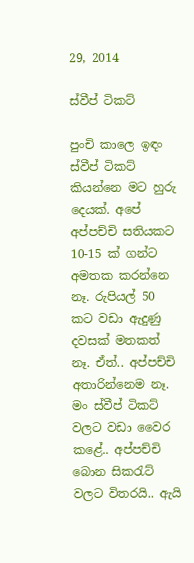29, 2014

ස්වීප් ටිකට්

පුංචි කාලෙ ඉඳං ස්වීප් ටිකට් කියන්නෙ මට හුරු දෙයක්. අපේ අප්පච්චි සතියකට 10-15 ක් ගන්ට අමතක කරන්නෙ නෑ. රුපියල් 50 කට වඩා ඇදුණු දවසක් මතකත් නෑ. ඒත්.. අප්පච්චි අතාරින්නෙම නෑ. මං ස්වීප් ටිකට් වලට වඩා වෛර කළේ.. අප්පච්චි බොන සිකරැට් වලට විතරයි.. ඇයි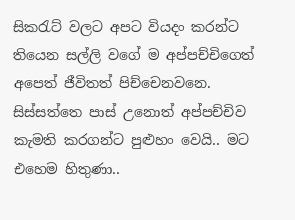සිකරැට් වලට අපට වියදං කරන්ට තියෙන සල්ලි වගේ ම අප්පච්චිගෙත් අපෙත් ජීවිතත් පිච්චෙනවනෙ. සිස්සත්තෙ පාස් උනොත් අප්පච්චිව කැමති කරගන්ට පුළුහං වෙයි.. මට එහෙම හිතුණා..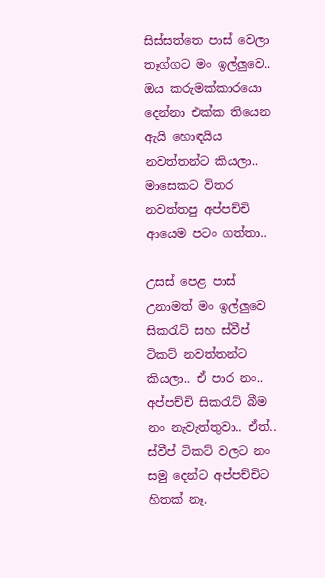සිස්සත්තෙ පාස් වෙලා තෑග්ගට මං ඉල්ලුවෙ.. ඔය කරුමක්කාරයො දෙන්නා එක්ක තියෙන ඇයි හොඳයිය නවත්තන්ට කියලා.. මාසෙකට විතර නවත්තපු අප්පච්චි ආයෙම පටං ගත්තා..

උසස් පෙළ පාස් උනාමත් මං ඉල්ලුවෙ සිකරැට් සහ ස්වීප් ටිකට් නවත්තන්ට කියලා.. ඒ පාර නං.. අප්පච්චි සිකරැට් බීම නං නැවැත්තුවා.. ඒත්.. ස්වීප් ටිකට් වලට නං සමු දෙන්ට අප්පච්චිට හිතක් නෑ.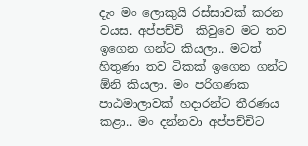දැං මං ලොකුයි රස්සාවක් කරන වයස. අප්පච්චි  කිවුවෙ මට තව ඉගෙන ගන්ට කියලා.. මටත් හිතුණා තව ටිකක් ඉගෙන ගන්ට ඕනි කියලා. මං පරිගණක පාඨමාලාවක් හදාරන්ට තීරණය කළා.. මං දන්නවා අප්පච්චිට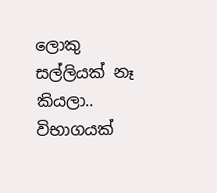ලොකු සල්ලියක් නෑ කියලා.. විභාගයක්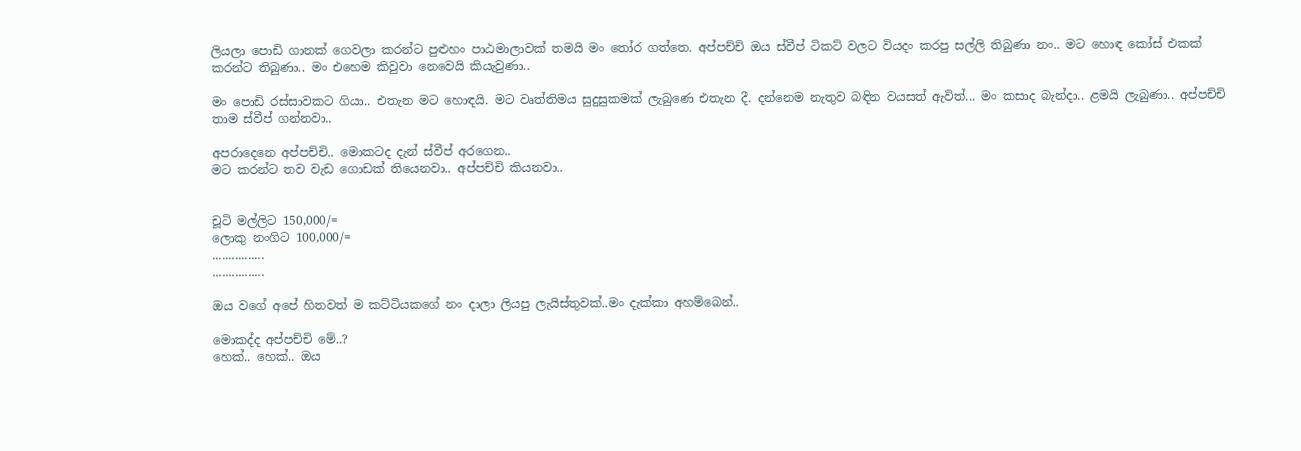ලියලා පොඩි ගානක් ගෙවලා කරන්ට පුළුහං පාඨමාලාවක් තමයි මං තෝර ගත්තෙ. අප්පච්චි ඔය ස්වීප් ටිකට් වලට වියදං කරපු සල්ලි තිබුණා නං.. මට හොඳ කෝස් එකක් කරන්ට තිබුණා.. මං එහෙම කිවුවා නෙවෙයි කියැවුණා..

මං පොඩි රස්සාවකට ගියා.. එතැන මට හොඳයි. මට වෘත්තිමය සුදුසුකමක් ලැබුණෙ එතැන දී. දන්නෙම නැතුව බඳින වයසත් ඇවිත්... මං කසාද බැන්දා.. ළමයි ලැබුණා.. අප්පච්චි තාම ස්වීප් ගන්නවා..

අපරාදෙනෙ අප්පච්චි.. මොකටද දැන් ස්වීප් අරගෙන..
මට කරන්ට තව වැඩ ගොඩක් තියෙනවා.. අප්පච්චි කියනවා..


චූටි මල්ලිට 150,000/=
ලොකු නංගිට 100,000/=
................
................

ඔය වගේ අපේ හිතවත් ම කට්ටියකගේ නං දාලා ලියපු ලැයිස්තුවක්..මං දැක්කා අහම්බෙන්..

මොකද්ද අප්පච්චි මේ..?
හෙක්.. හෙක්.. ඔය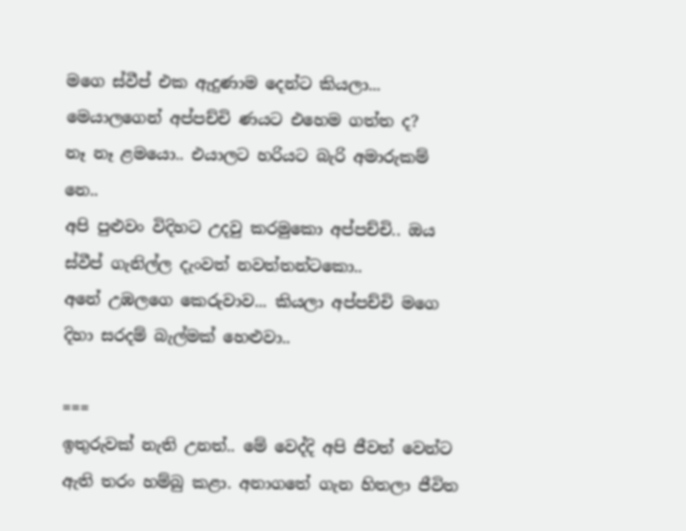මගෙ ස්වීප් එක ඇදුණාම දෙන්ට කියලා...
මෙයාලගෙන් අප්පච්චි ණයට එහෙම ගත්ත ද?
නෑ නෑ ළමයො.. එයාලට හරියට බැරි අමාරුකම් නෙ..
අපි පුළුවං විදිහට උදවු කරමුකො අප්පච්චි.. ඔය ස්වීප් ගැනිල්ල දැංවත් නවත්තන්ටකො..
අනේ උඹලගෙ කෙරුවාව... කියලා අප්පච්චි මගෙ දිහා සරදම් බැල්මක් හෙළුවා..

===
ඉතුරුවක් නැති උනත්.. මේ වෙද්දි අපි ජීවත් වෙන්ට ඇති තරං හම්බු කළා. අනාගතේ ගැන හිතලා ජීවිත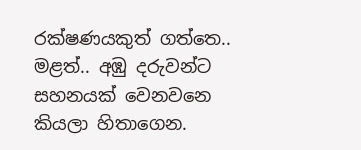රක්ෂණයකුත් ගත්තෙ.. මළත්.. අඹු දරුවන්ට සහනයක් වෙනවනෙ කියලා හිතාගෙන.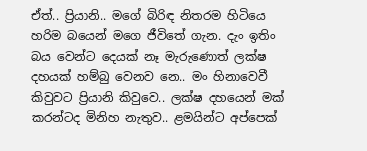ඒත්.. ප්‍රියානි.. මගේ බිරිඳ නිතරම හිටියෙ හරිම බයෙන් මගෙ ජීවිතේ ගැන. දැං ඉතිං බය වෙන්ට දෙයක් නෑ මැරුණොත් ලක්ෂ දහයක් හම්බු වෙනව නෙ.. මං හිනාවෙවී කිවුවට ප්‍රියානි කිවුවෙ.. ලක්ෂ දහයෙන් මක් කරන්ටද මිනිහ නැතුව.. ළමයින්ට අප්පෙක්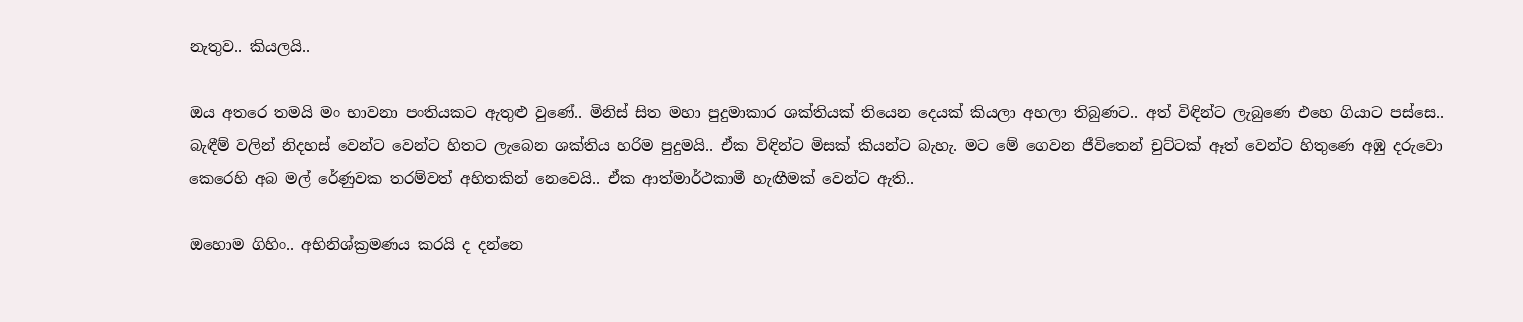නැතුව.. කියලයි..

ඔය අතරෙ තමයි මං භාවනා පංතියකට ඇතුළු වුණේ.. මිනිස් සිත මහා පුදුමාකාර ශක්තියක් තියෙන දෙයක් කියලා අහලා තිබුණට.. අත් විඳින්ට ලැබුණෙ එහෙ ගියාට පස්සෙ.. බැඳීම් වලින් නිදහස් වෙන්ට වෙන්ට හිතට ලැබෙන ශක්තිය හරිම පුදුමයි.. ඒක විඳින්ට මිසක් කියන්ට බැහැ. මට මේ ගෙවන ජීවිතෙන් චුට්ටක් ඈත් වෙන්ට හිතුණෙ අඹු දරුවො කෙරෙහි අබ මල් රේණුවක තරම්වත් අහිතකින් නෙවෙයි.. ඒක ආත්මාර්ථකාමී හැඟීමක් වෙන්ට ඇති..

ඔහොම ගිහිං.. අභිනිශ්ක්‍රමණය කරයි ද දන්නෙ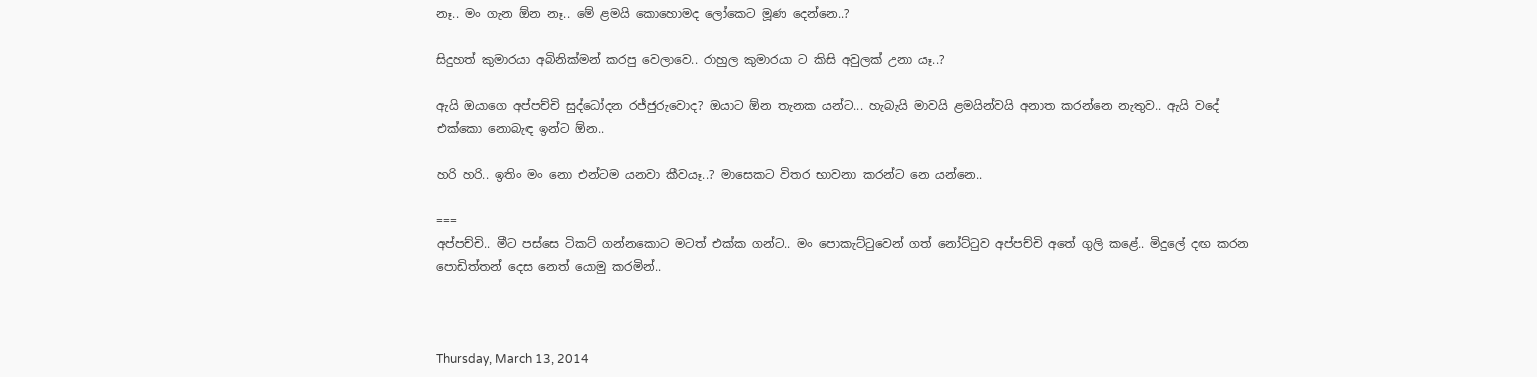නෑ.. මං ගැන ඕන නෑ.. මේ ළමයි කොහොමද ලෝකෙට මූණ දෙන්නෙ..?

සිදුහත් කුමාරයා අබිනික්මන් කරපු වෙලාවෙ.. රාහුල කුමාරයා ට කිසි අවුලක් උනා යෑ..?

ඇයි ඔයාගෙ අප්පච්චි සුද්ධෝදන රජ්ජුරුවොද? ඔයාට ඕන තැනක යන්ට... හැබැයි මාවයි ළමයින්වයි අනාත කරන්නෙ නැතුව.. ඇයි වදේ එක්කො නොබැඳ ඉන්ට ඕන..

හරි හරි.. ඉතිං මං නො එන්ටම යනවා කීවයෑ..? මාසෙකට විතර භාවනා කරන්ට නෙ යන්නෙ..

===
අප්පච්චි.. මීට පස්සෙ ටිකට් ගන්නකොට මටත් එක්ක ගන්ට.. මං පොකැට්ටුවෙන් ගත් නෝට්ටුව අප්පච්චි අතේ ගුලි කළේ.. මිදුලේ දඟ කරන පොඩිත්තන් දෙස නෙත් යොමු කරමින්..



Thursday, March 13, 2014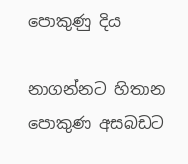පොකුණු දිය

නාගන්නට හිතාන පොකුණ අසබඩට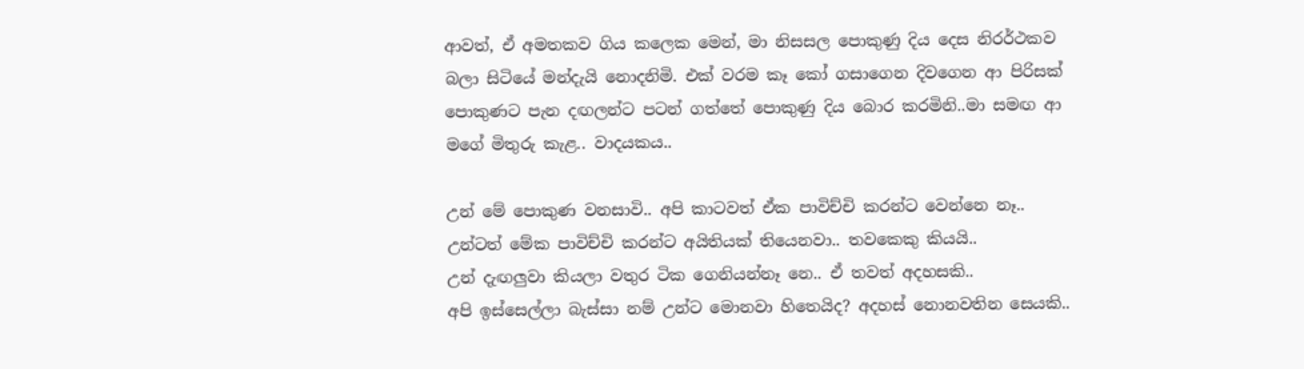ආවත්, ඒ අමතකව ගිය කලෙක මෙන්, මා නිසසල පොකුණු දිය දෙස නිරර්ථකව බලා සිටියේ මන්දැයි නොදනිමි. එක් වරම කෑ කෝ ගසාගෙන දිවගෙන ආ පිරිසක් පොකුණට පැන දඟලන්ට පටන් ගත්තේ පොකුණු දිය බොර කරමිනි..මා සමඟ ආ මගේ මිතුරු කැළ.. වාදයකය..

උන් මේ පොකුණ වනසාවි.. අපි කාටවත් ඒක පාවිච්චි කරන්ට වෙන්නෙ නෑ..
උන්ටත් මේක පාවිච්චි කරන්ට අයිතියක් තියෙනවා.. තවකෙකු කියයි..
උන් දැඟලුවා කියලා වතුර ටික ගෙනියන්නෑ නෙ.. ඒ තවත් අදහසකි..
අපි ඉස්සෙල්ලා බැස්සා නම් උන්ට මොනවා හිතෙයිද? අදහස් නොනවතින සෙයකි..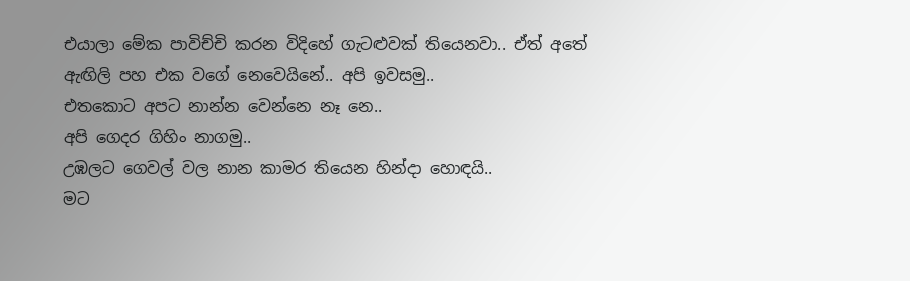එයාලා මේක පාවිච්චි කරන විදිහේ ගැටළුවක් තියෙනවා.. ඒත් අතේ ඇඟිලි පහ එක වගේ නෙවෙයිනේ.. අපි ඉවසමු..
එතකොට අපට නාන්න වෙන්නෙ නෑ නෙ..
අපි ගෙදර ගිහිං නාගමු..
උඹලට ගෙවල් වල නාන කාමර තියෙන හින්දා හොඳයි..
මට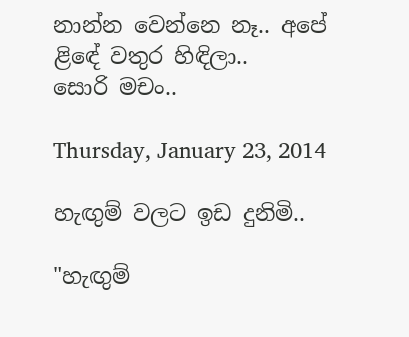නාන්න වෙන්නෙ නෑ.. අපේ ළිඳේ වතුර හිඳිලා..
සොරි මචං..

Thursday, January 23, 2014

හැඟුම් වලට ඉඩ දුනිමි..

"හැඟුම්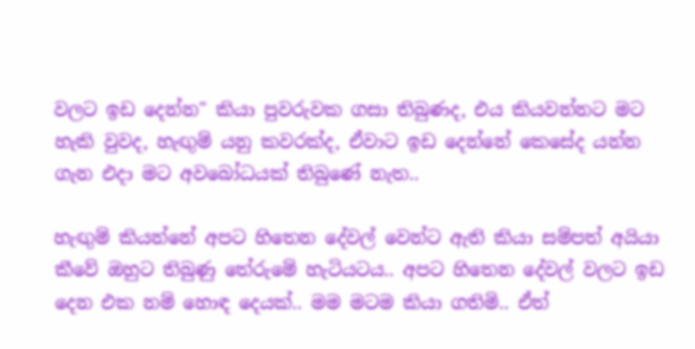වලට ඉඩ දෙන්න" කියා පුවරුවක ගසා තිබුණද, එය කියවන්නට මට හැකි වුවද, හැඟුම් යනු කවරක්ද, ඒවාට ඉඩ දෙන්නේ කෙසේද යන්න ගැන එදා මට අවබෝධයක් තිබුණේ නැත..

හැඟුම් කියන්නේ අපට හිතෙන දේවල් වෙන්ට ඇති කියා සම්පත් අයියා කීවේ ඔහුට තිබුණු තේරුමේ හැටියටය.. අපට හිතෙන දේවල් වලට ඉඩ දෙන එක නම් හොඳ දෙයක්.. මම මටම කියා ගතිමි.. ඒත්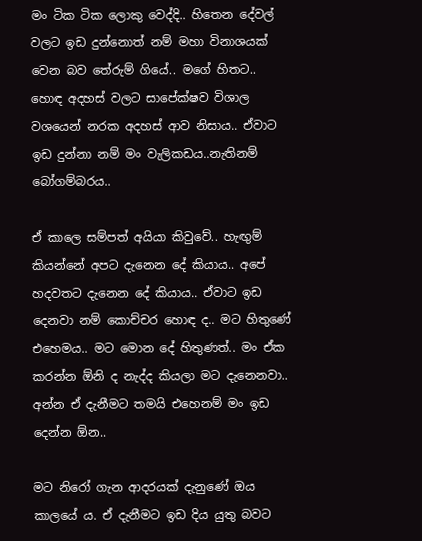මං ටික ටික ලොකු වෙද්දි.. හිතෙන දේවල් වලට ඉඩ දුන්නොත් නම් මහා විනාශයක් වෙන බව තේරුම් ගියේ.. මගේ හිතට.. හොඳ අදහස් වලට සාපේක්ෂව විශාල වශයෙන් නරක අදහස් ආව නිසාය.. ඒවාට ඉඩ දුන්නා නම් මං වැලිකඩය..නැතිනම් බෝගම්බරය..

ඒ කාලෙ සම්පත් අයියා කිවුවේ.. හැඟුම් කියන්නේ අපට දැනෙන දේ කියාය.. අපේ හදවතට දැනෙන දේ කියාය.. ඒවාට ඉඩ දෙනවා නම් කොච්චර හොඳ ද.. මට හිතුණේ එහෙමය.. මට මොන දේ හිතුණත්.. මං ඒක කරන්න ඕනි ද නැද්ද කියලා මට දැනෙනවා.. අන්න ඒ දැනීමට තමයි එහෙනම් මං ඉඩ දෙන්න ඕන..

මට නිරෝ ගැන ආදරයක් දැනුණේ ඔය කාලයේ ය. ඒ දැනීමට ඉඩ දිය යුතු බවට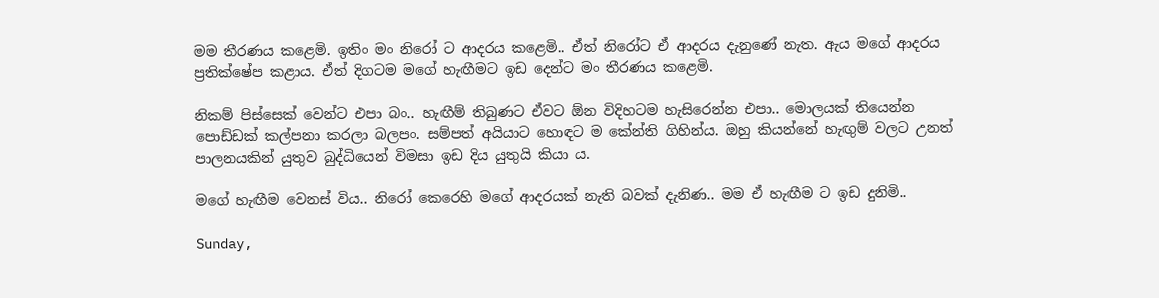මම තීරණය කළෙමි. ඉතිං මං නිරෝ ට ආදරය කළෙමි.. ඒත් නිරෝට ඒ ආදරය දැනුණේ නැත. ඇය මගේ ආදරය ප්‍රතික්ෂේප කළාය. ඒත් දිගටම මගේ හැඟීමට ඉඩ දෙන්ට මං තීරණය කළෙමි.

නිකම් පිස්සෙක් වෙන්ට එපා බං.. හැඟීම් තිබුණට ඒවට ඕන විදිහටම හැසිරෙන්න එපා.. මොලයක් තියෙන්න පොඩ්ඩක් කල්පනා කරලා බලපං. සම්පත් අයියාට හොඳට ම කේන්ති ගිහින්ය. ඔහු කියන්නේ හැඟුම් වලට උනත් පාලනයකින් යුතුව බුද්ධියෙන් විමසා ඉඩ දිය යුතුයි කියා ය.

මගේ හැඟීම වෙනස් විය.. නිරෝ කෙරෙහි මගේ ආදරයක් නැති බවක් දැනිණ.. මම ඒ හැඟීම ට ඉඩ දුනිමි..

Sunday,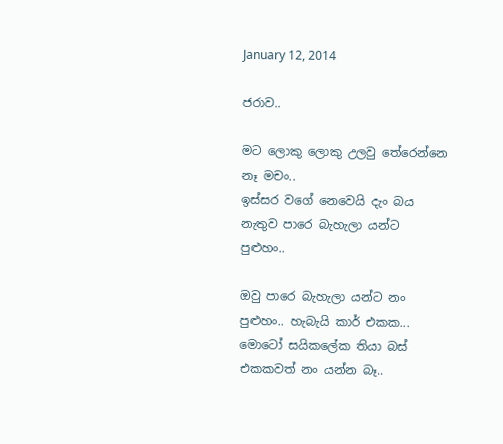January 12, 2014

ජරාව..

මට ලොකු ලොකු උලවු තේරෙන්නෙ නෑ මචං..
ඉස්සර වගේ නෙවෙයි දැං බය නැතුව පාරෙ බැහැලා යන්ට පුළුහං..

ඔවු පාරෙ බැහැලා යන්ට නං පුළුහං.. හැබැයි කාර් එකක... මොටෝ සයිකලේක තියා බස් එකකවත් නං යන්න බෑ..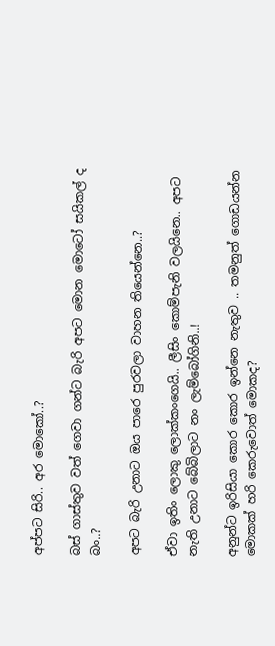අප්පට සිරි.. අර මොකෝ..?

බස් ගාස්තුව වත් ගෙවා ගන්ට බැරි අපට මොන මොටෝ සයිකල් ද බං..?

අපට බැරි උනාට ඔය පාරෙ පුරවලා වාහන තියෙන්නෙ..?

ඒවා ඉතිං ලොකු ලොක්කංගෙයි.. ලීසිං කොම්පැනි වලයිනෙ.. අපට නැති උනාට බේබිලාට නං ලැම්බෝගිනි..!

අනුන්ට ඉරිසියා කොර කොර ඉන්නෙ නැතුව .. තමනුත් ගොඩයන්න මොකක් හරි කෙරුවොත් මොකද?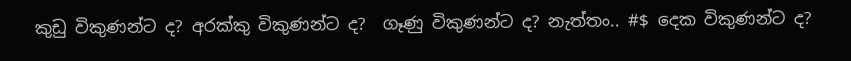කුඩු විකුණන්ට ද? අරක්කු විකුණන්ට ද?  ගෑණු විකුණන්ට ද? නැත්තං.. #$ දෙක විකුණන්ට ද?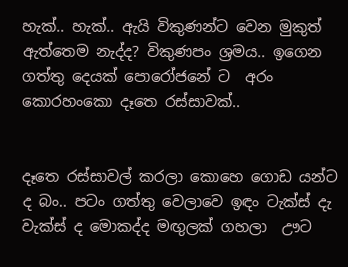හැක්.. හැක්.. ඇයි විකුණන්ට වෙන මුකුත් ඇත්තෙම නැද්ද? විකුණපං ශ්‍රමය.. ඉගෙන ගත්තු දෙයක් පොරෝජනේ ට  අරං කොරහංකො දෑතෙ රස්සාවක්..


දෑතෙ රස්සාවල් කරලා කොහෙ ගොඩ යන්ට ද බං.. පටං ගත්තු වෙලාවෙ ඉඳං ටැක්ස් දැ වැක්ස් ද මොකද්ද මඟුලක් ගහලා  ඌට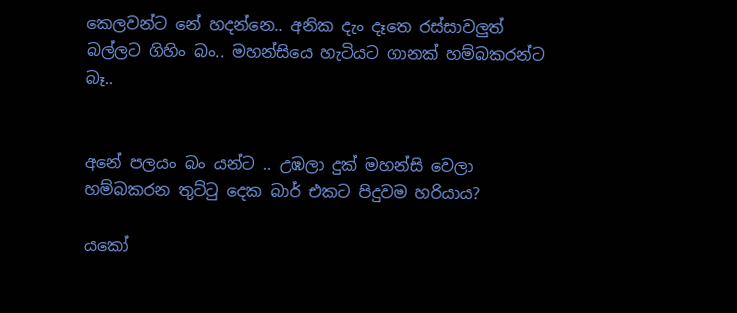කෙලවන්ට නේ හදන්නෙ.. අනික දැං දෑතෙ රස්සාවලුත් බල්ලට ගිහිං බං.. මහන්සියෙ හැටියට ගානක් හම්බකරන්ට බෑ..


අනේ පලයං බං යන්ට .. උඹලා දුක් මහන්සි වෙලා හම්බකරන තුට්ටු දෙක බාර් එකට පිදුවම හරියාය?

යකෝ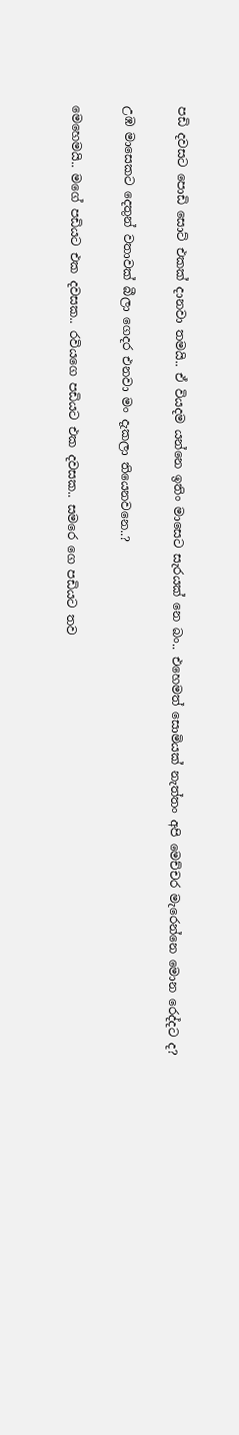පඩි දවසට පොඩි සොට් එකක් දානවා තමයි.. ඒ වියදම යන්නෙ ඉතිං මාසෙට සැරයක් නෙ බං.. එහෙමත් සොමියක් නැත්තං අපි මෙච්චර මැරෙන්නෙ මොන රෙද්දට ද?

උඹ මාසෙකට දෙතුන් වතාවක් බීලා ගෙදර එනවා මං දැකලා තියෙනවනෙ..?

මෙහෙමයි.. මගේ පඩියට එක දවසක.. රවියගෙ පඩියට එක දවසක.. සමරෙ ගෙ පඩියට තව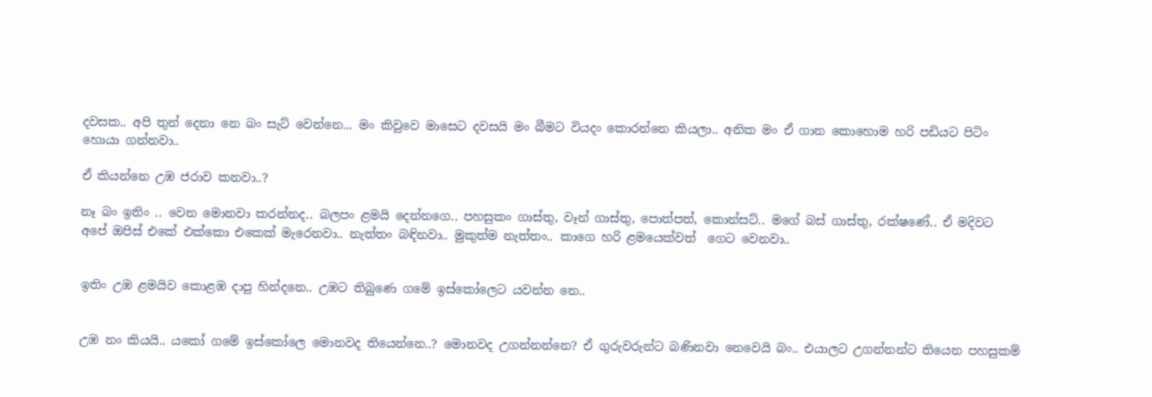දවසක.. අපි තුන් දෙනා නෙ බං සැට් වෙන්නෙ... මං කිවුවෙ මාසෙට දවසයි මං බීමට වියදං කොරන්නෙ කියලා.. අනික මං ඒ ගාන කොහොම හරි පඩියට පිටිං හොයා ගන්නවා..

ඒ කියන්නෙ උඹ ජරාව කනවා..?

නෑ බං ඉතිං .. වෙන මොනවා කරන්නද.. බලපං ළමයි දෙන්නගෙ.. පහසුකං ගාස්තු, වෑන් ගාස්තු, පොත්පත්, කොන්සට්.. මගේ බස් ගාස්තු, රක්ෂණේ.. ඒ මදිවට  අපේ ඔපිස් එකේ එක්කො එකෙක් මැරෙනවා.. නැත්තං බඳිනවා.. මුකුත්ම නැත්තං.. කාගෙ හරි ළමයෙක්වත්  ගෙට වෙනවා..


ඉතිං උඹ ළමයිව කොළඹ දාපු හින්දනෙ.. උඹට තිබුණෙ ගමේ ඉස්කෝලෙට යවන්න නෙ..


උඹ නං කියයි.. යකෝ ගමේ ඉස්කෝලෙ මොනවද තියෙන්නෙ..? මොනවද උගන්නන්නෙ? ඒ ගුරුවරුන්ට බණිනවා නෙවෙයි බං.. එයාලට උගන්නන්ට තියෙන පහසුකම්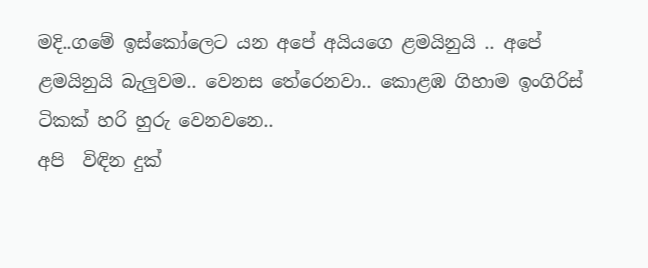මදි..ගමේ ඉස්කෝලෙට යන අපේ අයියගෙ ළමයිනුයි .. අපේ  ළමයිනුයි බැලුවම.. වෙනස තේරෙනවා.. කොළඹ ගිහාම ඉංගිරිස් ටිකක් හරි හුරු වෙනවනෙ..
අපි  විඳින දුක්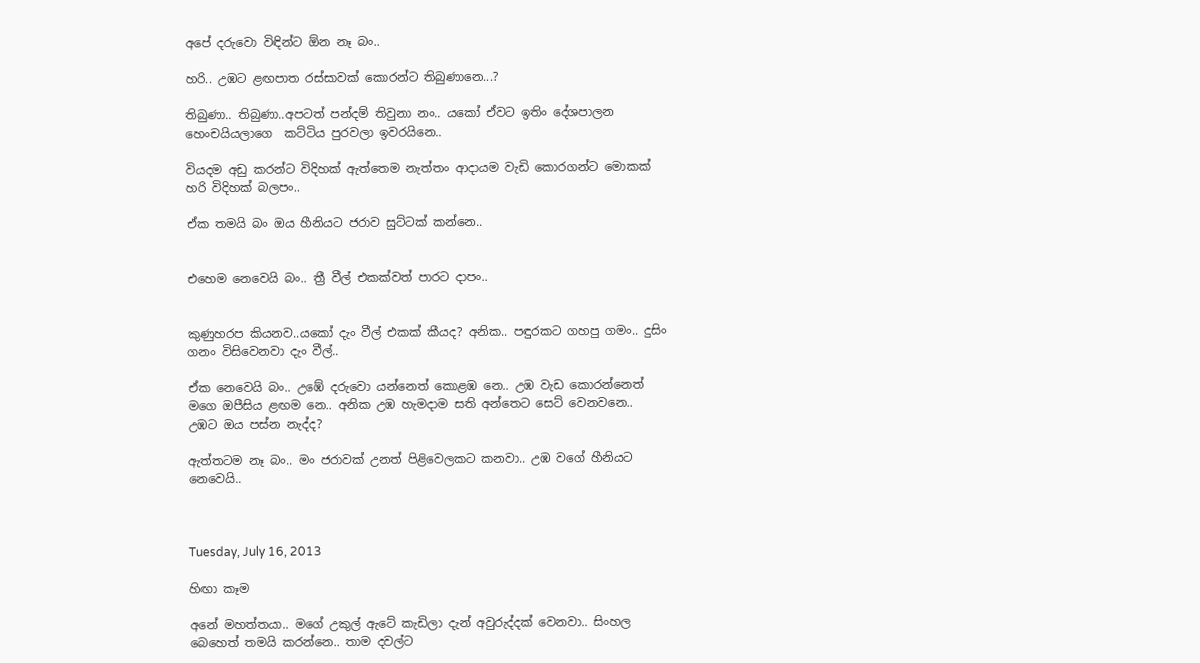අපේ දරුවො විඳින්ට ඕන නෑ බං..

හරි.. උඹට ළඟපාත රස්සාවක් කොරන්ට තිබුණානෙ...?

තිබුණා.. තිබුණා..අපටත් පන්දම් තිවුනා නං.. යකෝ ඒවට ඉතිං දේශපාලන හෙංචයියලාගෙ  කට්ටිය පුරවලා ඉවරයිනෙ..

වියදම අඩු කරන්ට විදිහක් ඇත්තෙම නැත්තං ආදායම වැඩි කොරගන්ට මොකක් හරි විදිහක් බලපං..

ඒක තමයි බං ඔය හීනියට ජරාව සුට්ටක් කන්නෙ..


එහෙම නෙවෙයි බං.. ත්‍රී වීල් එකක්වත් පාරට දාපං..


කුණුහරප කියනව..යකෝ දැං වීල් එකක් කීයද? අනික.. පඳුරකට ගහපු ගමං.. දුසිං ගනං විසිවෙනවා දැං වීල්..

ඒක නෙවෙයි බං.. උඹේ දරුවො යන්නෙත් කොළඹ නෙ.. උඹ වැඩ කොරන්නෙත් මගෙ ඔපීසිය ළඟම නෙ.. අනික උඹ හැමදාම සති අන්තෙට සෙට් වෙනවනෙ.. උඹට ඔය පස්න නැද්ද?

ඇත්තටම නෑ බං.. මං ජරාවක් උනත් පිළිවෙලකට කනවා.. උඹ වගේ හීනියට නෙවෙයි..



Tuesday, July 16, 2013

හිඟා කෑම

අනේ මහත්තයා.. මගේ උකුල් ඇටේ කැඩිලා දැන් අවුරුද්දක් වෙනවා.. සිංහල බෙහෙත් තමයි කරන්නෙ.. තාම දවල්ට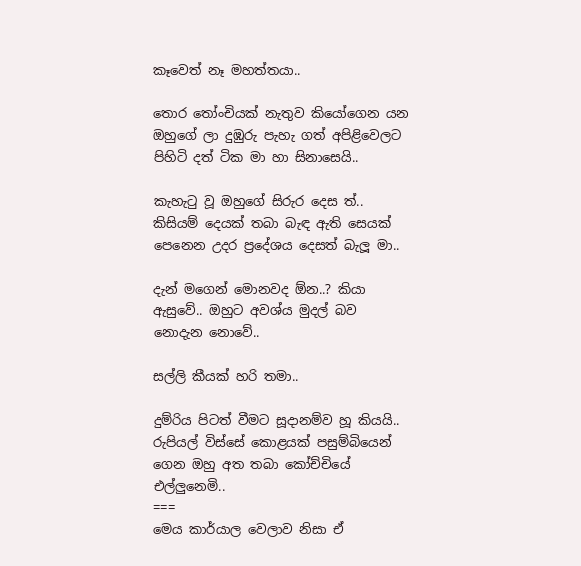කෑවෙත් නෑ මහත්තයා..

තොර තෝංචියක් නැතුව කියෝගෙන යන ඔහුගේ ලා දුඹුරු පැහැ ගත් අපිළිවෙලට පිහිටි දත් ටික මා හා සිනාසෙයි..

කැහැටු වූ ඔහුගේ සිරුර දෙස ත්.. කිසියම් දෙයක් තබා බැඳ ඇති සෙයක් පෙනෙන උදර ප්‍රදේශය දෙසත් බැලූ මා..

දැන් මගෙන් මොනවද ඕන..? කියා ඇසුවේ.. ඔහුට අවශ්ය මුදල් බව නොදැන නොවේ..

සල්ලි කීයක් හරි තමා..

දුම්රිය පිටත් වීමට සූදානම්ව හූ කියයි.. රුපියල් විස්සේ කොළයක් පසුම්බියෙන් ගෙන ඔහු අත තබා කෝච්චියේ එල්ලුනෙමි..
===
මෙය කාර්යාල වෙලාව නිසා ඒ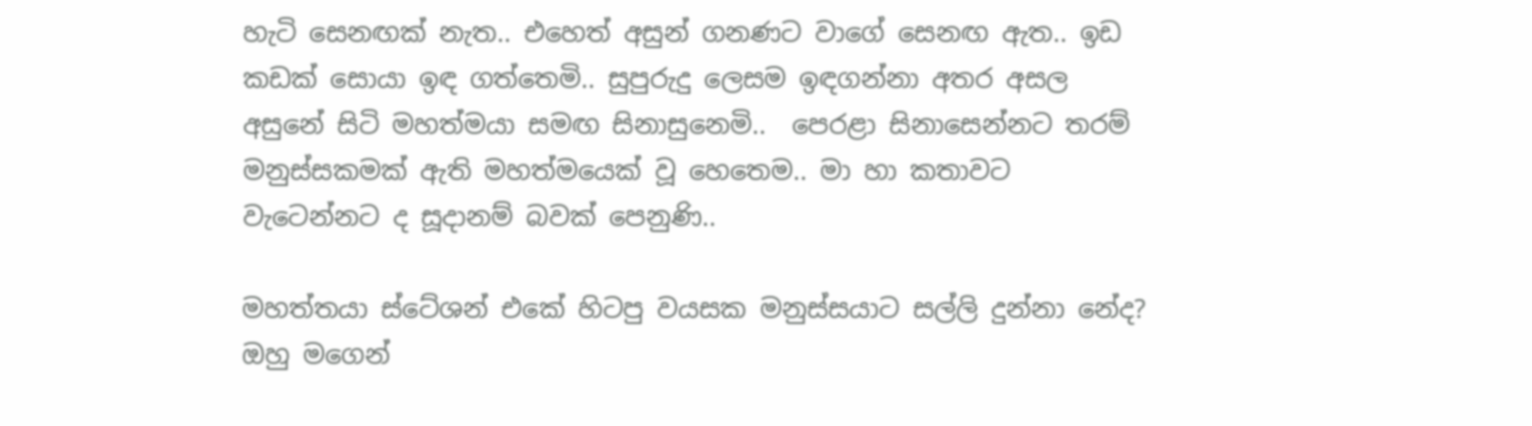හැටි සෙනඟක් නැත.. එහෙත් අසුන් ගනණට වාගේ සෙනඟ ඇත.. ඉඩ කඩක් සොයා ඉඳ ගත්තෙමි.. සුපුරුදු ලෙසම ඉඳගන්නා අතර අසල අසුනේ සිටි මහත්මයා සමඟ සිනාසුනෙමි..  පෙරළා සිනාසෙන්නට තරම් මනුස්සකමක් ඇති මහත්මයෙක් වූ හෙතෙම.. මා හා කතාවට වැටෙන්නට ද සූදානම් බවක් පෙනුණි..

මහත්තයා ස්ටේශන් එකේ හිටපු වයසක මනුස්සයාට සල්ලි දුන්නා නේද?  ඔහු මගෙන්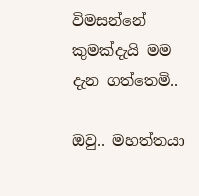විමසන්නේ කුමක්දැයි මම දැන ගත්තෙමි..

ඔවු.. මහත්තයා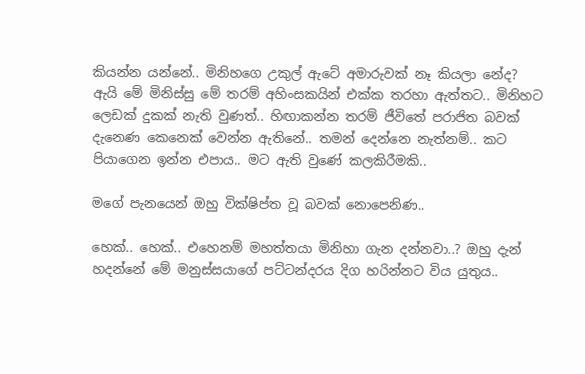කියන්න යන්නේ.. මිනිහගෙ උකුල් ඇටේ අමාරුවක් නෑ කියලා නේද?
ඇයි මේ මිනිස්සු මේ තරම් අහිංසකයින් එක්ක තරහා ඇත්තට.. මිනිහට ලෙඩක් දුකක් නැති වුණත්.. හිඟාකන්න තරම් ජීවිතේ පරාජිත බවක් දැනෙණ කෙනෙක් වෙන්න ඇතිනේ.. තමන් දෙන්නෙ නැත්නම්.. කට පියාගෙන ඉන්න එපාය.. මට ඇති වුණේ කලකිරීමකි..

මගේ පැනයෙන් ඔහු වික්ෂිප්ත වූ බවක් නොපෙනිණ..

හෙක්.. හෙක්.. එහෙනම් මහත්තයා මිනිහා ගැන දන්නවා..? ඔහු දැන් හදන්නේ මේ මනුස්සයාගේ පට්ටන්දරය දිග හරින්නට විය යුතුය..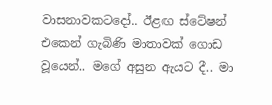වාසනාවකටදෝ.. ඊළඟ ස්ටේෂන් එකෙන් ගැබිණි මාතාවක් ගොඩ වූයෙන්.. මගේ අසුන ඇයට දී.. මා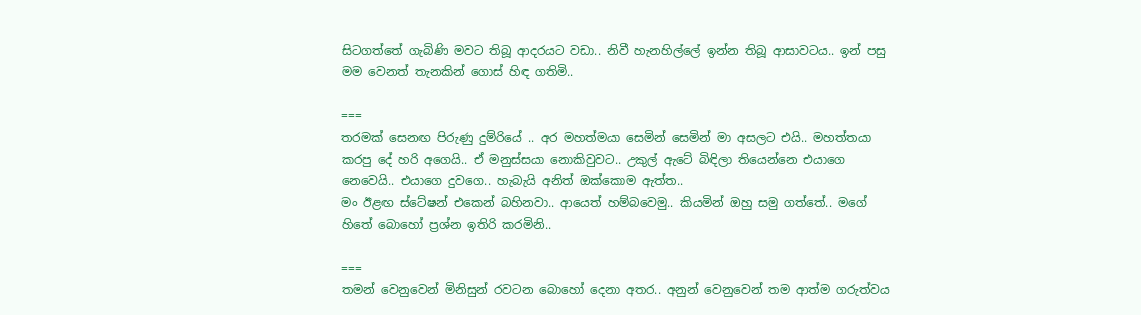සිටගත්තේ ගැබිණි මවට තිබූ ආදරයට වඩා.. නිවී හැනහිල්ලේ ඉන්න තිබූ ආසාවටය.. ඉන් පසු මම වෙනත් තැනකින් ගොස් හිඳ ගතිමි..

===
තරමක් සෙනඟ පිරුණු දුම්රියේ .. අර මහත්මයා සෙමින් සෙමින් මා අසලට එයි.. මහත්තයා කරපු දේ හරි අගෙයි.. ඒ මනුස්සයා නොකිවුවට.. උකුල් ඇටේ බිඳිලා තියෙන්නෙ එයාගෙ නෙවෙයි.. එයාගෙ දුවගෙ.. හැබැයි අනිත් ඔක්කොම ඇත්ත..
මං ඊළඟ ස්ටේෂන් එකෙන් බහිනවා.. ආයෙත් හම්බවෙමු.. කියමින් ඔහු සමු ගත්තේ.. මගේ හිතේ බොහෝ ප්‍රශ්න ඉතිරි කරමිනි..

===
තමන් වෙනුවෙන් මිනිසුන් රවටන බොහෝ දෙනා අතර.. අනුන් වෙනුවෙන් තම ආත්ම ගරුත්වය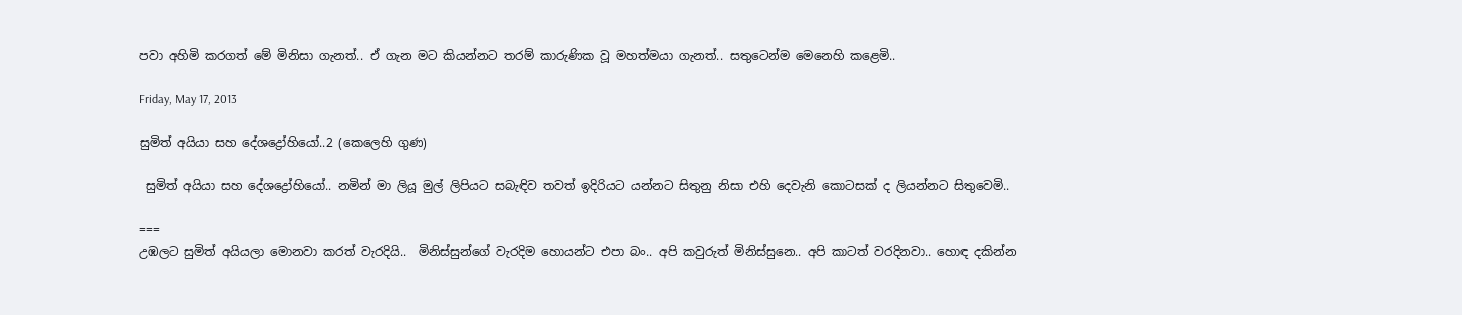පවා අහිමි කරගත් මේ මිනිසා ගැනත්.. ඒ ගැන මට කියන්නට තරම් කාරුණික වූ මහත්මයා ගැනත්.. සතුටෙන්ම මෙනෙහි කළෙමි..

Friday, May 17, 2013

සුමිත් අයියා සහ දේශද්‍රෝහියෝ..2 (කෙලෙහි ගුණ)

 සුමිත් අයියා සහ දේශද්‍රෝහියෝ.. නමින් මා ලියූ මුල් ලිපියට සබැඳිව තවත් ඉදිරියට යන්නට සිතුනු නිසා එහි දෙවැනි කොටසක් ද ලියන්නට සිතුවෙමි..

===
උඹලට සුමිත් අයියලා මොනවා කරත් වැරදියි..  මිනිස්සුන්ගේ වැරදිම හොයන්ට එපා බං.. අපි කවුරුත් මිනිස්සුනෙ.. අපි කාටත් වරදිනවා.. හොඳ දකින්න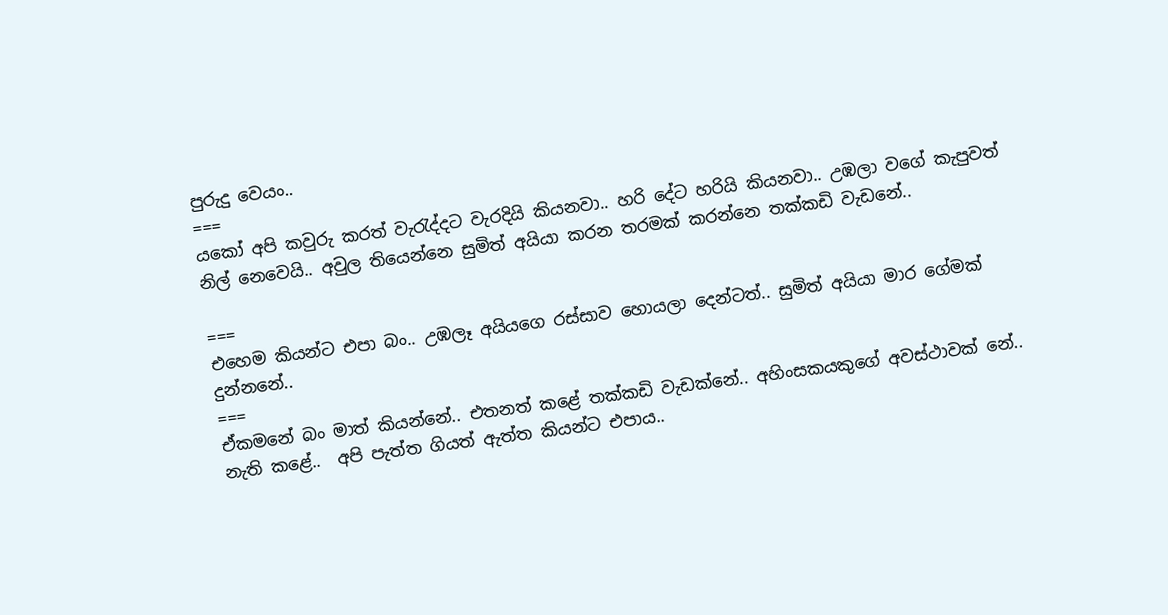පුරුදු වෙයං..
===
යකෝ අපි කවුරු කරත් වැරැද්දට වැරදියි කියනවා.. හරි දේට හරියි කියනවා.. උඹලා වගේ කැපුවත් නිල් නෙවෙයි.. අවුල තියෙන්නෙ සුමිත් අයියා කරන තරමක් කරන්නෙ තක්කඩි වැඩනේ..

===
එහෙම කියන්ට එපා බං.. උඹලෑ අයියගෙ රස්සාව හොයලා දෙන්ටත්.. සුමිත් අයියා මාර ගේමක් දුන්නනේ..
===
ඒකමනේ බං මාත් කියන්නේ.. එතනත් කළේ තක්කඩි වැඩක්නේ.. අහිංසක‍යකුගේ අවස්ථාවක් නේ.. නැති කළේ..  අපි පැත්ත ගියත් ඇත්ත කියන්ට එපාය..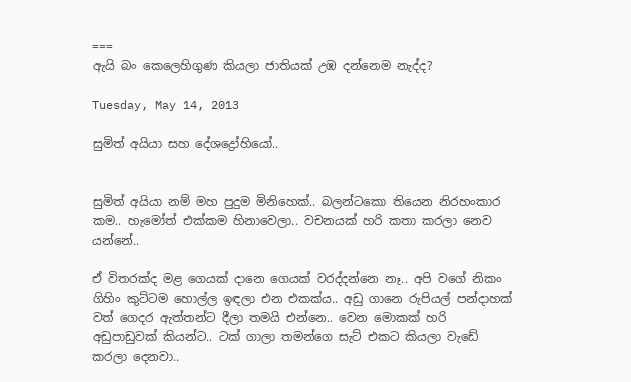===
ඇයි බං කෙලෙහිගුණ කියලා ජාතියක් උඹ දන්නෙම නැද්ද?

Tuesday, May 14, 2013

සුමිත් අයියා සහ දේශද්‍රෝහියෝ..


සුමිත් අයියා නම් මහ පුදුම මිනිහෙක්.. බලන්ටකො තියෙන නිරහංකාර කම.. හැමෝත් එක්කම හිනාවෙලා.. වචනයක් හරි කතා කරලා නෙව යන්නේ..

ඒ විතරක්ද මළ ගෙයක් දානෙ ගෙයක් වරද්දන්නෙ නෑ.. අපි වගේ නිකං ගිහිං කුට්ටම හොල්ල ඉඳලා එන එකක්ය.. අඩු ගානෙ රුපියල් පන්දාහක් වත් ගෙදර ඇත්තන්ට දීලා තමයි එන්නෙ.. වෙන මොකක් හරි අඩුපාඩුවක් කියන්ට.. ටක් ගාලා තමන්ගෙ සැට් එකට කියලා වැඩේ කරලා දෙනවා..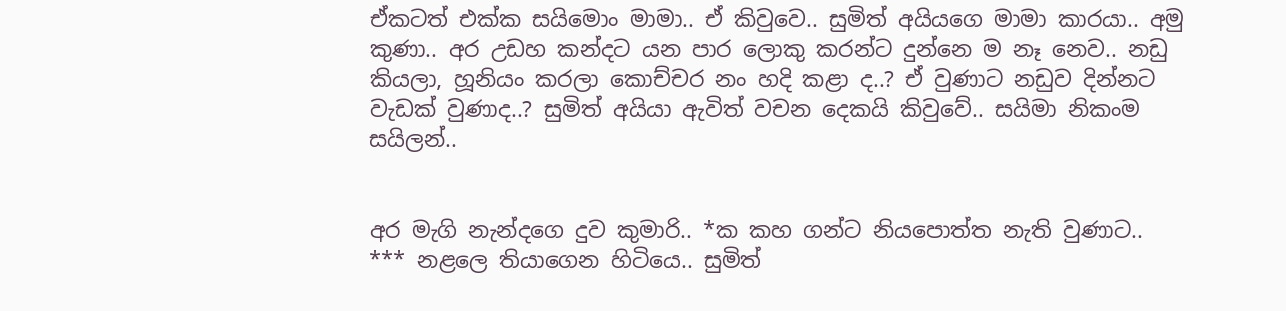ඒකටත් එක්ක සයිමොං මාමා.. ඒ කිවුවෙ.. සුමිත් අයියගෙ මාමා කාරයා.. අමු කුණා.. අර උඩහ කන්දට යන පාර ලොකු කරන්ට දුන්නෙ ම නෑ නෙව.. නඩු කියලා, හූනියං කරලා කොච්චර නං හදි කළා ද..? ඒ වුණාට නඩුව දින්නට වැඩක් වුණාද..? සුමිත් අයියා ඇවිත් වචන දෙකයි කිවුවේ.. සයිමා නිකංම සයිලන්..


අර මැගි නැන්දගෙ දුව කුමාරි.. *ක කහ ගන්ට නියපොත්ත නැති වුණාට.. *** නළලෙ තියාගෙන හිටියෙ.. සුමිත්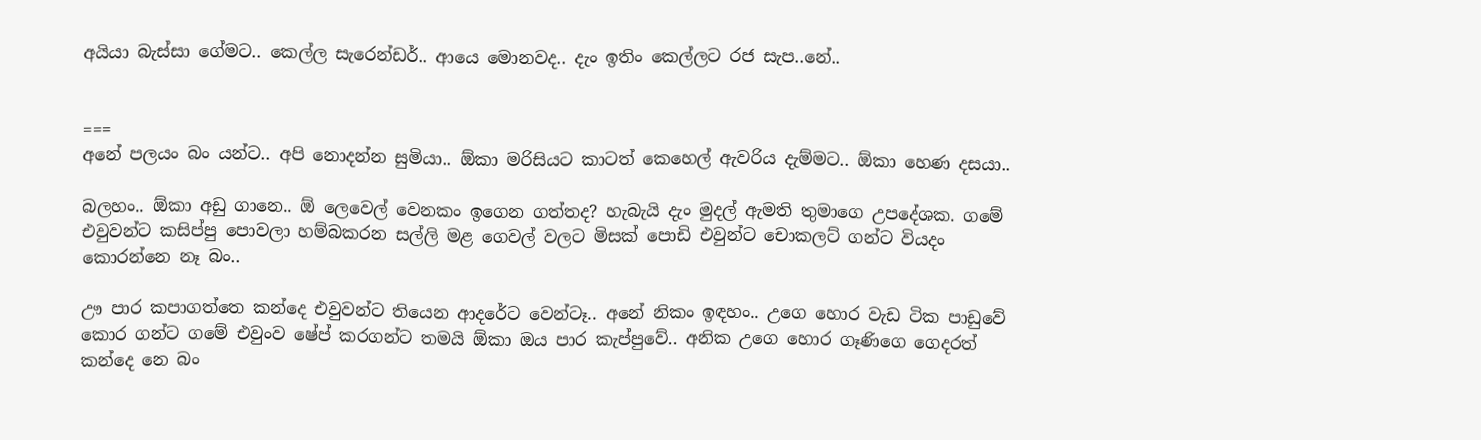අයියා බැස්සා ගේමට.. කෙල්ල සැරෙන්ඩර්.. ආයෙ මොනවද.. දැං ඉතිං කෙල්ලට රජ සැප..නේ..


===
අනේ පලයං බං යන්ට.. අපි නොදන්න සුමියා.. ඕකා මරිසියට කාටත් කෙහෙල් ඇවරිය දැම්මට.. ඕකා හෙණ දසයා..

බලහං.. ඕකා අඩු ගානෙ.. ඕ ලෙවෙල් වෙනකං ඉගෙන ගත්තද? හැබැයි දැං මුදල් ඇමති තුමාගෙ උපදේශක. ගමේ එවුවන්ට කසිප්පු පොවලා හම්බකරන සල්ලි මළ ගෙවල් වලට මිසක් පොඩි එවුන්ට චොකලට් ගන්ට වියදං කොරන්නෙ නෑ බං..

ඌ පාර කපාගත්තෙ කන්දෙ එවුවන්ට තියෙන ආදරේට වෙන්ටෑ.. අනේ නිකං ඉඳහං.. උගෙ හොර වැඩ ටික පාඩුවේ කොර ගන්ට ගමේ එවුංව ෂේප් කරගන්ට තමයි ඕකා ඔය පාර කැප්පුවේ.. අනික උගෙ හොර ගෑණිගෙ ගෙදරත් කන්දෙ නෙ බං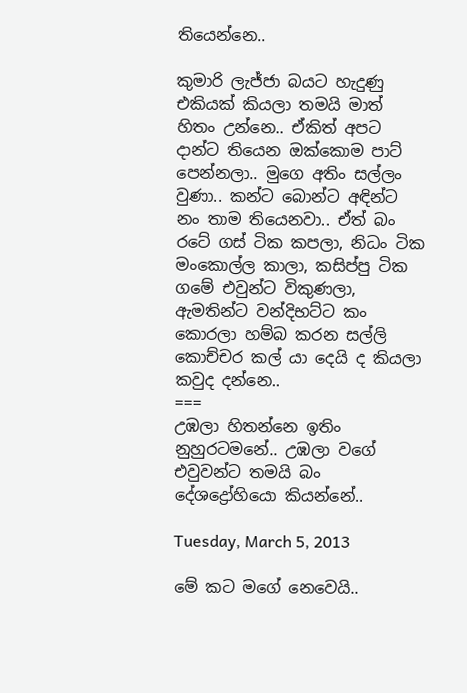තියෙන්නෙ..

කුමාරි ලැජ්ජා බයට හැදුණු එකියක් කියලා තමයි මාත් හිතං උන්නෙ.. ඒකිත් අපට දාන්ට තියෙන ඔක්කොම පාට් පෙන්නලා.. මුගෙ අතිං සල්ලං වුණා.. කන්ට බොන්ට අඳින්ට නං තාම තියෙනවා.. ඒත් බං රටේ ගස් ටික කපලා, නිධං ටික මංකොල්ල කාලා, කසිප්පු ටික ගමේ එවුන්ට විකුණලා, ඇමතින්ට වන්දිභට්ට කං කොරලා හම්බ කරන සල්ලි කොච්චර කල් යා දෙයි ද කියලා කවුද දන්නෙ..
===
උඹලා හිතන්නෙ ඉතිං නුහුරටමනේ.. උඹලා වගේ එවුවන්ට තමයි බං දේශද්‍රෝහියො කියන්නේ..

Tuesday, March 5, 2013

මේ කට මගේ නෙවෙයි..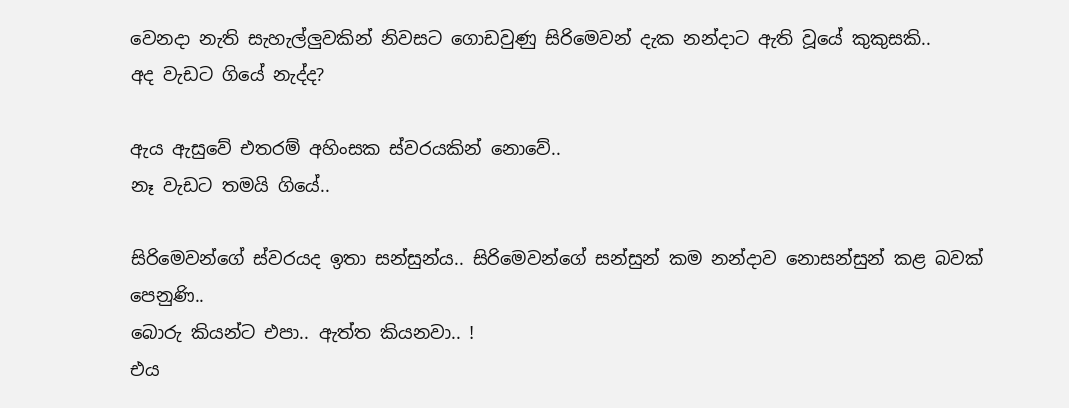වෙනදා නැති සැහැල්ලුවකින් නිවසට ගොඩවුණු සිරිමෙවන් දැක නන්දාට ඇති වූයේ කුකුසකි..
අද වැඩට ගියේ නැද්ද?

ඇය ඇසුවේ එතරම් අහිංසක ස්වරයකින් නොවේ..
නෑ වැඩට තමයි ගියේ..

සිරිමෙවන්ගේ ස්වරයද ඉතා සන්සුන්ය.. සිරිමෙවන්ගේ සන්සුන් කම නන්දාව නොසන්සුන් කළ බවක් පෙනුණි..
බොරු කියන්ට එපා.. ඇත්ත කියනවා.. !
එය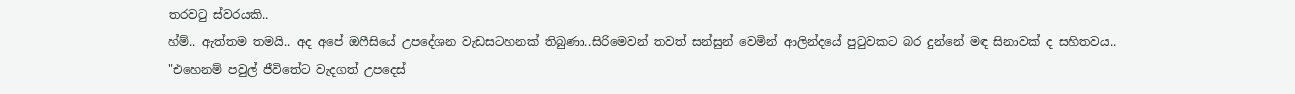තරවටු ස්වරයකි..
හ්ම්.. ඇත්තම තමයි.. අද අපේ ඔෆීසියේ උපදේශන වැඩසටහනක් තිබුණා..සිරිමෙවන් තවත් සන්සුන් වෙමින් ආලින්දයේ පුටුවකට බර දුන්නේ මඳ සිනාවක් ද සහිතවය..
"එහෙනම් පවුල් ජීවිතේට වැදගත් උපදෙස්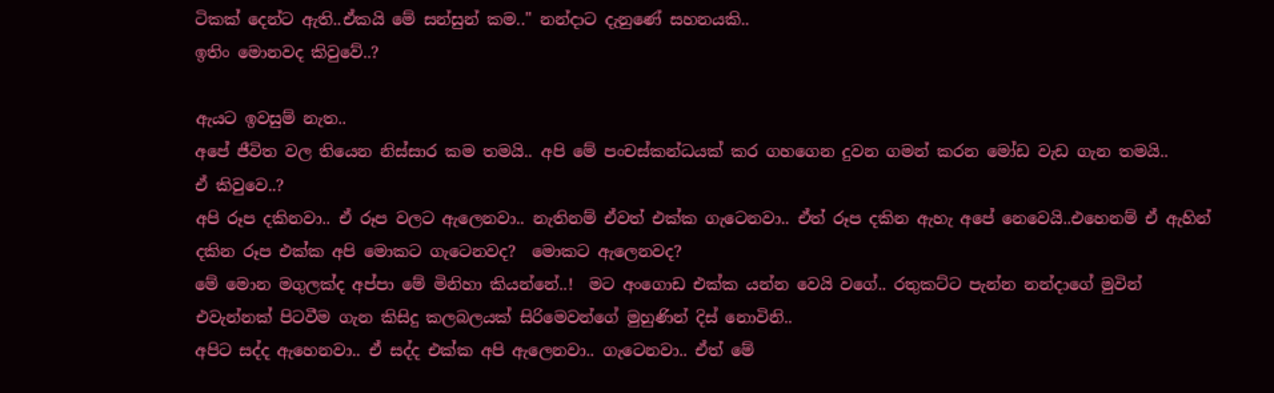ටිකක් දෙන්ට ඇති..ඒකයි මේ සන්සුන් කම.." නන්දාට දැනුණේ සහනයකි..
ඉතිං මොනවද කිවුවේ..?

ඇයට ඉවසුම් නැත..
අපේ ජීවිත වල තියෙන නිස්සාර කම තමයි.. අපි මේ පංචස්කන්ධයක් කර ගහගෙන දුවන ගමන් කරන මෝඩ වැඩ ගැන තමයි..
ඒ කිවුවෙ..?
අපි රූප දකිනවා.. ඒ රූප වලට ඇලෙනවා.. නැතිනම් ඒවත් එක්ක ගැටෙනවා.. ඒත් රූප දකින ඇහැ අපේ නෙවෙයි..එහෙනම් ඒ ඇහින් දකින රූප එක්ක අපි මොකට ගැටෙනවද?  මොකට ඇලෙනවද?
මේ මොන මගුලක්ද අප්පා මේ මිනිහා කියන්නේ..!  මට අංගොඩ එක්ක යන්න වෙයි වගේ.. රතුකට්ට පැන්න නන්දාගේ මුවින් එවැන්නක් පිටවීම ගැන කිසිදු කලබලයක් සිරිමෙවන්ගේ මුහුණින් දිස් නොවිනි..
අපිට සද්ද ඇහෙනවා.. ඒ සද්ද එක්ක අපි ඇලෙනවා.. ගැටෙනවා.. ඒත් මේ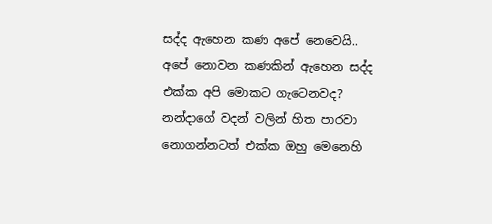සද්ද ඇහෙන කණ අපේ නෙවෙයි.. අපේ නොවන කණකින් ඇහෙන සද්ද එක්ක අපි මොකට ගැටෙනවද?
නන්දාගේ වදන් වලින් හිත පාරවා නොගන්නටත් එක්ක ඔහු මෙනෙහි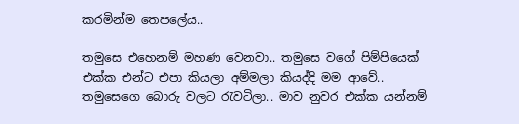කරමින්ම තෙපලේය..

තමුසෙ එහෙනම් මහණ වෙනවා.. තමුසෙ වගේ පිම්පියෙක් එක්ක එන්ට එපා කියලා අම්මලා කියද්දි මම ආවේ.. තමුසෙගෙ බොරු වලට රැවටිලා.. මාව නුවර එක්ක යන්නම්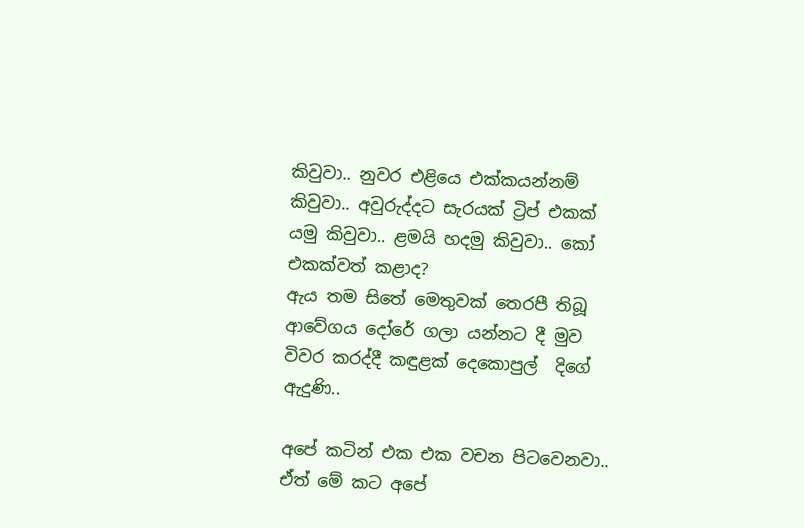කිවුවා.. නුවර එළියෙ එක්කයන්නම් කිවුවා.. අවුරුද්දට සැරයක් ට්‍රිප් එකක් යමු කිවුවා.. ළමයි හදමු කිවුවා.. කෝ එකක්වත් කළාද?
ඇය තම සිතේ මෙතුවක් තෙරපී තිබූ ආවේගය දෝරේ ගලා යන්නට දී මුව විවර කරද්දී කඳුළක් දෙකොපුල්  දිගේ ඇදුණි..

අපේ කටින් එක එක වචන පිටවෙනවා.. ඒත් මේ කට අපේ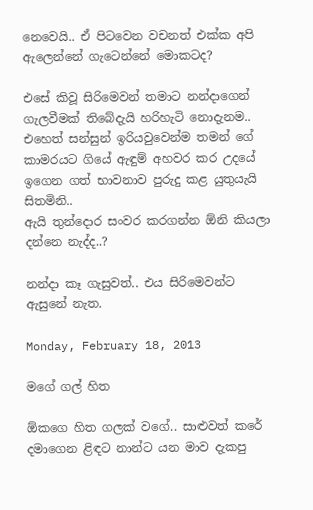නෙවෙයි.. ඒ පිටවෙන වචනත් එක්ක අපි ඇලෙන්නේ ගැටෙන්නේ මොකටද?

එසේ කිවූ සිරිමෙවන් තමාට නන්දාගෙන් ගැලවීමක් තිබේදැයි හරිහැටි නොදැනම.. එහෙත් සන්සුන් ඉරියවුවෙන්ම තමන් ගේ කාමරයට ගියේ ඇඳුම් අහවර කර උදයේ ඉගෙන ගත් භාවනාව පුරුදු කළ යුතුයැයි සිතමිනි..
ඇයි තුන්දොර සංවර කරගන්න ඕනි කියලා දන්නෙ නැද්ද..?

නන්දා කෑ ගැසුවත්.. එය සිරිමෙවන්ට ඇසුනේ නැත.

Monday, February 18, 2013

මගේ ගල් හිත

ඕකගෙ හිත ගලක් වගේ.. සාළුවත් කරේ දමාගෙන ළිඳට නාන්ට යන මාව දැකපු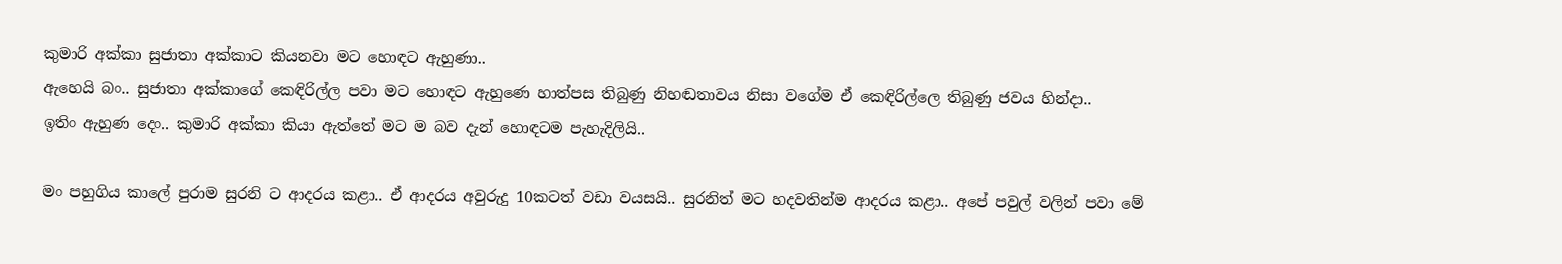කුමාරි අක්කා සුජාතා අක්කාට කියනවා මට හොඳට ඇහුණා..
ඇහෙයි බං.. සුජාතා අක්කාගේ කෙඳිරිල්ල පවා මට හොඳට ඇහුණෙ හාත්පස තිබුණු නිහඬතාවය නිසා වගේම ඒ කෙඳිරිල්ලෙ තිබුණු ජවය හින්දා..
ඉතිං ඇහුණ දෙං.. කුමාරි අක්කා කියා ඇත්තේ මට ම බව දැන් හොඳටම පැහැදිලියි..

මං පහුගිය කාලේ පුරාම සුරනි ට ආදරය කළා.. ඒ ආදරය අවුරුදු 10කටත් වඩා වයසයි.. සුරනිත් මට හදවතින්ම ආදරය කළා.. අපේ පවුල් වලින් පවා මේ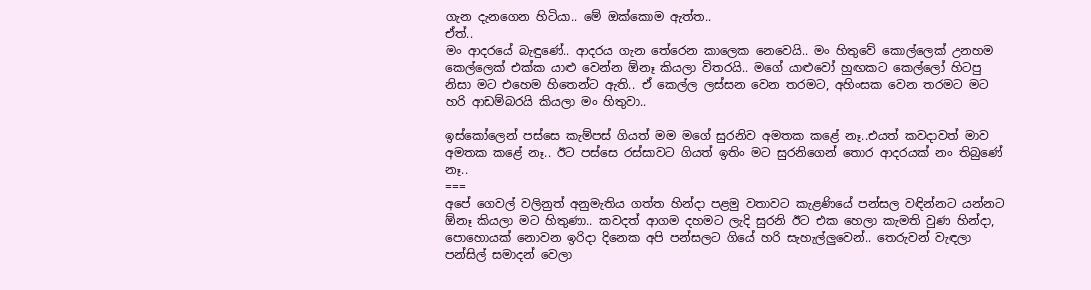ගැන දැනගෙන හිටියා.. මේ ඔක්කොම ඇත්ත..
ඒත්..
මං ආදරයේ බැඳුණේ.. ආදරය ගැන තේරෙන කාලෙක නෙවෙයි.. මං හිතුවේ කොල්ලෙක් උනහම කෙල්ලෙක් එක්ක යාළු වෙන්න ඕනෑ කියලා විතරයි.. මගේ යාළුවෝ හුඟකට කෙල්ලෝ හිටපු නිසා මට එහෙම හිතෙන්ට ඇති.. ඒ කෙල්ල ලස්සන වෙන තරමට, අහිංසක වෙන තරමට මට හරි ආඩම්බරයි කියලා මං හිතුවා..

ඉස්කෝලෙන් පස්සෙ කැම්පස් ගියත් මම මගේ සුරනිව අමතක කළේ නෑ..එයත් කවදාවත් මාව අමතක කළේ නෑ.. ඊට පස්සෙ රස්සාවට ගියත් ඉතිං මට සුරනිගෙන් තොර ආදරයක් නං තිබුණේ නෑ..
===
අපේ ගෙවල් වලිනුත් අනුමැතිය ගත්ත හින්දා පළමු වතාවට කැළණියේ පන්සල වඳින්නට යන්නට ඕනෑ කියලා මට හිතුණා.. කවදත් ආගම දහමට ලැදි සුරනි ඊට එක හෙලා කැමති වුණ හින්දා,  පොහොයක් නොවන ඉරිදා දිනෙක අපි පන්සලට ගියේ හරි සැහැල්ලුවෙන්.. තෙරුවන් වැඳලා පන්සිල් සමාදන් වෙලා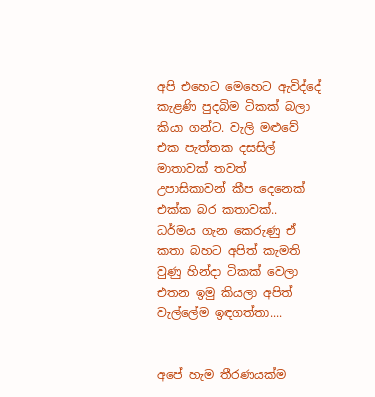අපි එහෙට මෙහෙට ඇවිද්දේ කැළණි පුදබිම ටිකක් බලා කියා ගන්ට. වැලි මළුවේ එක පැත්තක දසසිල් මාතාවක් තවත් උපාසිකාවන් කීප දෙනෙක් එක්ක බර කතාවක්.. ධර්මය ගැන කෙරුණු ඒ කතා බහට අපිත් කැමති වුණු හින්දා ටිකක් වෙලා එතන ඉමු කියලා අපිත් වැල්ලේම ඉඳගත්තා....


අපේ හැම තීරණයක්ම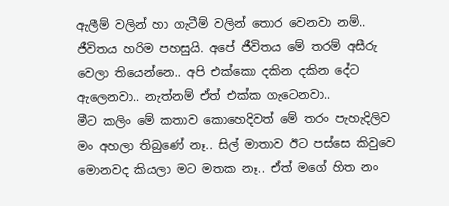ඇලීම් වලින් හා ගැටීම් වලින් තොර වෙනවා නම්.. ජීවිතය හරිම පහසුයි. අපේ ජීවිතය මේ තරම් අසීරු වෙලා තියෙන්නෙ.. අපි එක්කො දකින දකින දේට ඇලෙනවා.. නැත්නම් ඒත් එක්ක ගැටෙනවා..
මීට කලිං මේ කතාව කොහෙදිවත් මේ තරං පැහැදිලිව මං අහලා තිබුණේ නෑ.. සිල් මාතාව ඊට පස්සෙ කිවුවෙ මොනවද කියලා මට මතක නෑ.. ඒත් මගේ හිත නං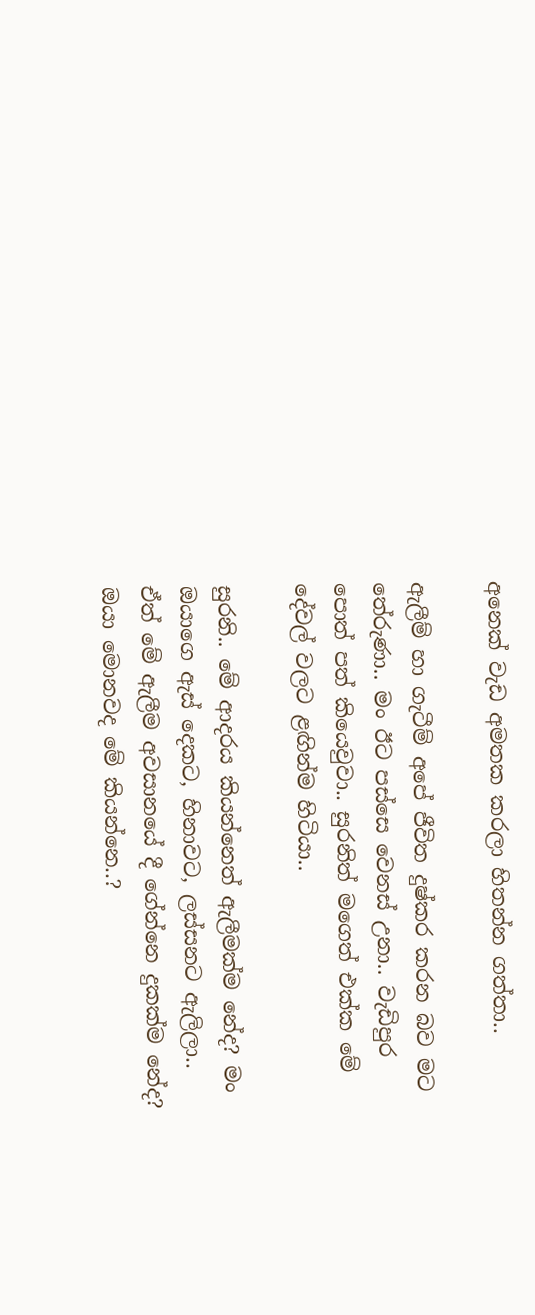අනෙක් වැඩ අමතක කරලා හිතන්න ගත්තා..

ඇලීම් හා ගැටීම් අපේ ජීවිත දුෂ්කර කරන බව මට තේරුණා.. මං ඊට පස්සෙ වෙනස් උනා.. වැඩිපුර පොත් පත් කියෙවුවා.. සුරනිත් මගෙත් එක්ක මේ දේවල් වලට ළඟින්ම හිටියා..

සුරනි.. මේ ආදරය කියන්නෙත් ඇලීමක්ම නේද? මං ඔයාගෙ ඇස් දෙකට, හිනාවට, ලස්සනට ඇලිලා.. ඒත් මේ ඇලීම අවසානයේ දී ගේන්නෙ දුකක්ම නේද?
ඔයා මොනවද මේ කියන්නෙ..?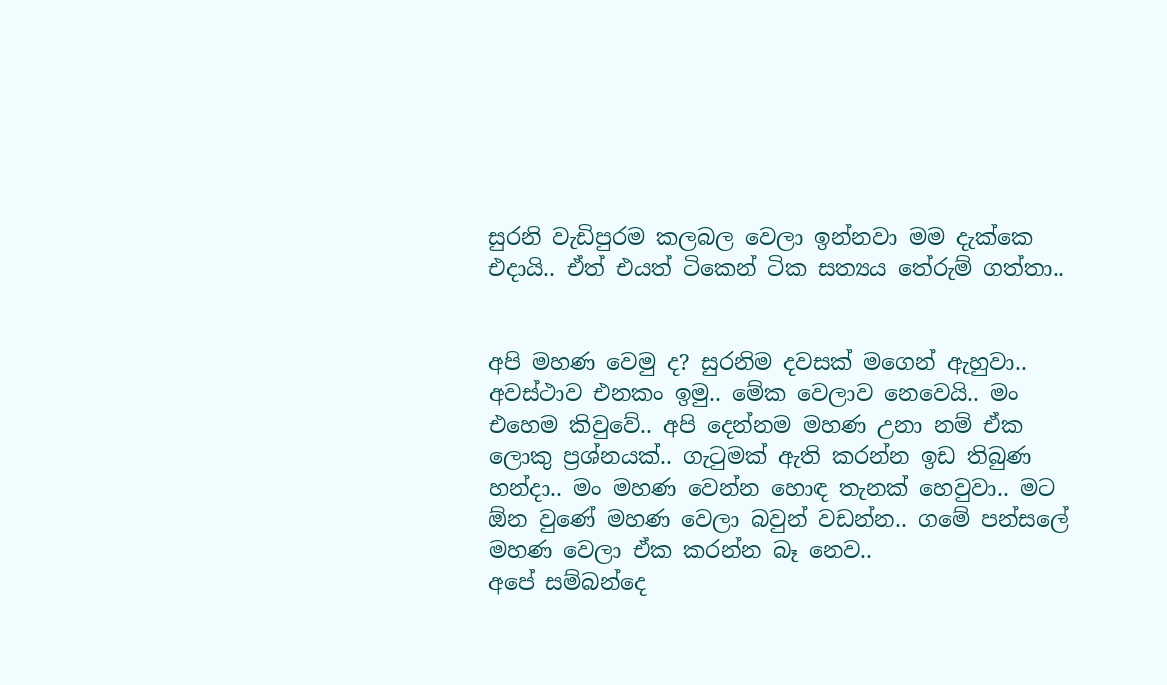සුරනි වැඩිපුරම කලබල වෙලා ඉන්නවා මම දැක්කෙ එදායි.. ඒත් එයත් ටිකෙන් ටික සත්‍යය තේරුම් ගත්තා..


අපි මහණ වෙමු ද? සුරනිම දවසක් මගෙන් ඇහුවා..
අවස්ථාව එනකං ඉමු.. මේක වෙලාව නෙවෙයි.. මං එහෙම කිවුවේ.. අපි දෙන්නම මහණ උනා නම් ඒක ලොකු ප්‍රශ්නයක්.. ගැටුමක් ඇති කරන්න ඉඩ තිබුණ හන්දා.. මං මහණ වෙන්න හොඳ තැනක් හෙවුවා.. මට ඕන වුණේ මහණ වෙලා බවුන් වඩන්න.. ගමේ පන්සලේ මහණ වෙලා ඒක කරන්න බෑ නෙව..
අපේ සම්බන්දෙ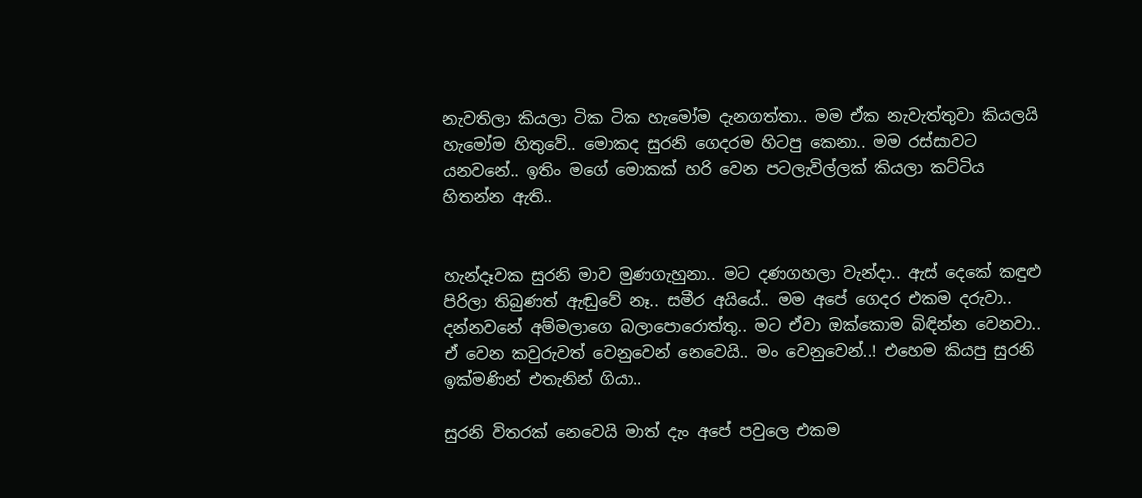නැවතිලා කියලා ටික ටික හැමෝම දැනගත්තා.. මම ඒක නැවැත්තුවා කියලයි හැමෝම හිතුවේ.. මොකද සුරනි ගෙදරම හිටපු කෙනා.. මම රස්සාවට යනවනේ.. ඉතිං මගේ මොකක් හරි වෙන පටලැවිල්ලක් කියලා කට්ටිය හිතන්න ඇති..


හැන්දෑවක සුරනි මාව මුණගැහුනා.. මට දණගහලා වැන්දා.. ඇස් දෙකේ කඳුළු පිරිලා තිබුණත් ඇඬුවේ නෑ.. සමීර අයියේ.. මම අපේ ගෙදර එකම දරුවා.. දන්නවනේ අම්මලාගෙ බලාපොරොත්තු.. මට ඒවා ඔක්කොම බිඳින්න වෙනවා.. ඒ වෙන කවුරුවත් වෙනුවෙන් නෙවෙයි.. මං වෙනුවෙන්..! එහෙම කියපු සුරනි ඉක්මණින් එතැනින් ගියා..

සුරනි විතරක් නෙවෙයි මාත් දැං අපේ පවුලෙ එකම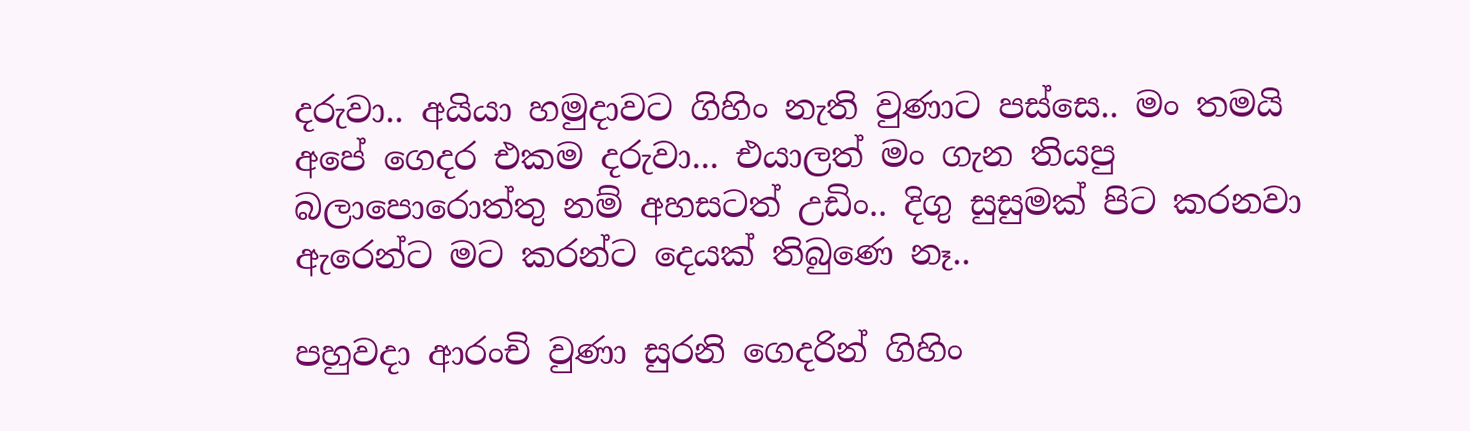දරුවා.. අයියා හමුදාවට ගිහිං නැති වුණාට පස්සෙ.. මං තමයි අපේ ගෙදර එකම දරුවා... එයාලත් මං ගැන තියපු බලාපොරොත්තු නම් අහසටත් උඩිං.. දිගු සුසුමක් පිට කරනවා ඇරෙන්ට මට කරන්ට දෙයක් තිබුණෙ නෑ..

පහුවදා ආරංචි වුණා සුරනි ගෙදරින් ගිහිං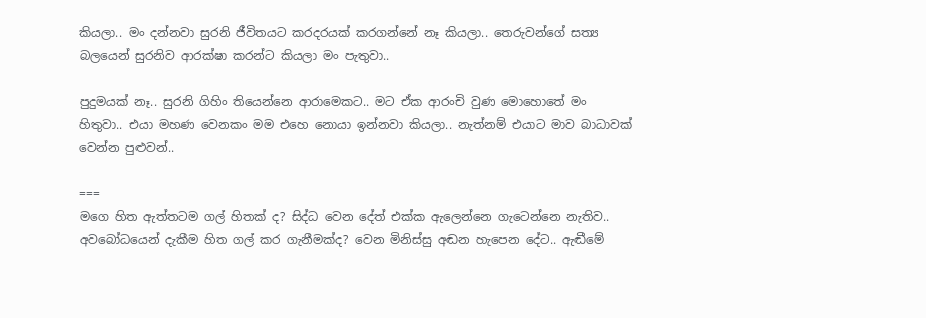කියලා.. මං දන්නවා සුරනි ජීවිතයට කරදරයක් කරගන්නේ නෑ කියලා.. තෙරුවන්ගේ සත්‍ය බලයෙන් සුරනිව ආරක්ෂා කරන්ට කියලා මං පැතුවා..

පුදුමයක් නෑ.. සුරනි ගිහිං තියෙන්නෙ ආරාමෙකට.. මට ඒක ආරංචි වුණ මොහොතේ මං හිතුවා.. එයා මහණ වෙනකං මම එහෙ නොයා ඉන්නවා කියලා.. නැත්නම් එයාට මාව බාධාවක් වෙන්න පුළුවන්..

===
මගෙ හිත ඇත්තටම ගල් හිතක් ද? සිද්ධ වෙන දේත් එක්ක ඇලෙන්නෙ ගැටෙන්නෙ නැතිව.. අවබෝධයෙන් දැකීම හිත ගල් කර ගැනීමක්ද? වෙන මිනිස්සු අඬන හැපෙන දේට.. ඇඬීමේ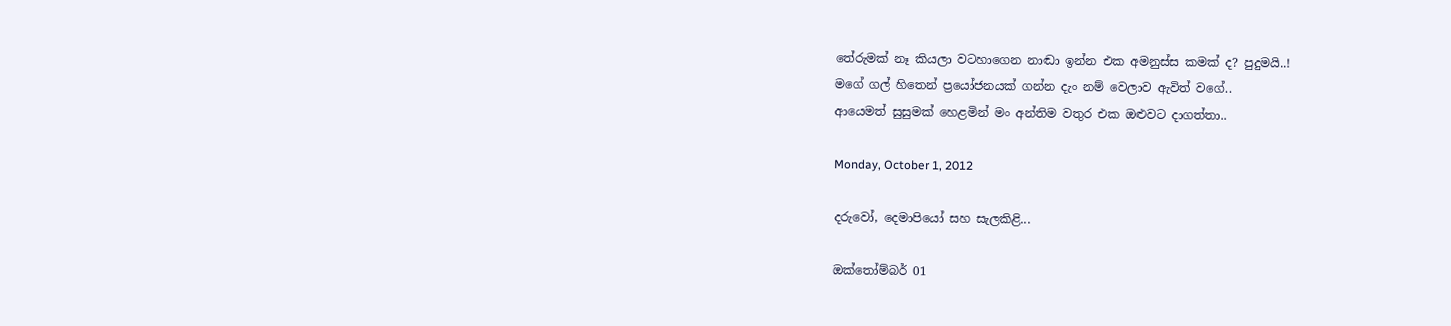තේරුමක් නෑ කියලා වටහාගෙන නාඬා ඉන්න එක අමනුස්ස කමක් ද? පුදුමයි..!
මගේ ගල් හිතෙන් ප්‍රයෝජනයක් ගන්න දැං නම් වෙලාව ඇවිත් වගේ..
ආයෙමත් සුසුමක් හෙළමින් මං අන්තිම වතුර එක ඔළුවට දාගත්තා..

Monday, October 1, 2012

දරුවෝ, දෙමාපියෝ සහ සැලකිළි...

ඔක්තෝම්බර් 01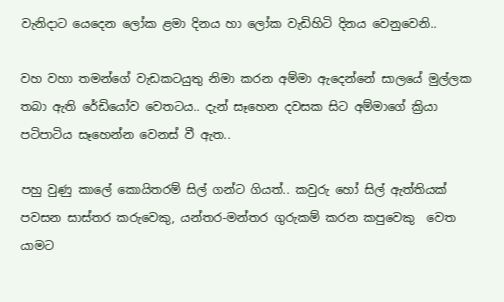වැනිදාට යෙදෙන ලෝක ළමා දිනය හා ලෝක වැඩිහිටි දිනය වෙනුවෙනි..

වහ වහා තමන්ගේ වැඩකටයුතු නිමා කරන අම්මා ඇදෙන්නේ සාලයේ මුල්ලක තබා ඇති රේඩියෝව වෙතටය.. දැන් සෑහෙන දවසක සිට අම්මාගේ ක්‍රියා පටිපාටිය සෑහෙන්න වෙනස් වී ඇත..

පහු වුණු කාලේ කොයිතරම් සිල් ගන්ට ගියත්.. කවුරු හෝ සිල් ඇත්තියක් පවසන සාස්තර කරුවෙකු, යන්තර-මන්තර ගුරුකම් කරන කපුවෙකු  වෙත යාමට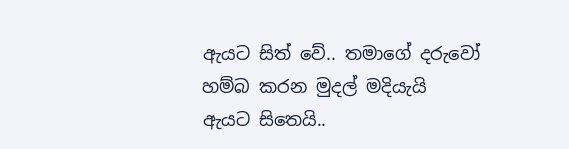ඇයට සිත් වේ.. තමාගේ දරුවෝ හම්බ කරන මුදල් මදියැයි ඇයට සිතෙයි..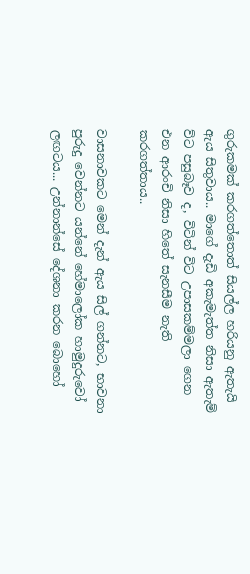ගුරුකමක් කරගත්තොත් සියල්ල හරියනු ඇතැයි ඇය සිතුවාය.. මාගේ දැඩි අකැමැත්ත නිසා ඇතැම් ව්ට පසුබෑව ද, විටින් විට උපාසකම්මලා ගෙන එන ආරංචි නිසා හිතේ සැනසීම නැති කරගත්තාය..

වාසනාවකට මෙන් දැන් ඇය සිල් ගන්නට, භාවනා පුරුදු වෙන්නට යන්නේ හේමාලෝක හාමුදුරුවෝ ලඟටය... උන්නාන්සේ දේශනා කරන බොහෝ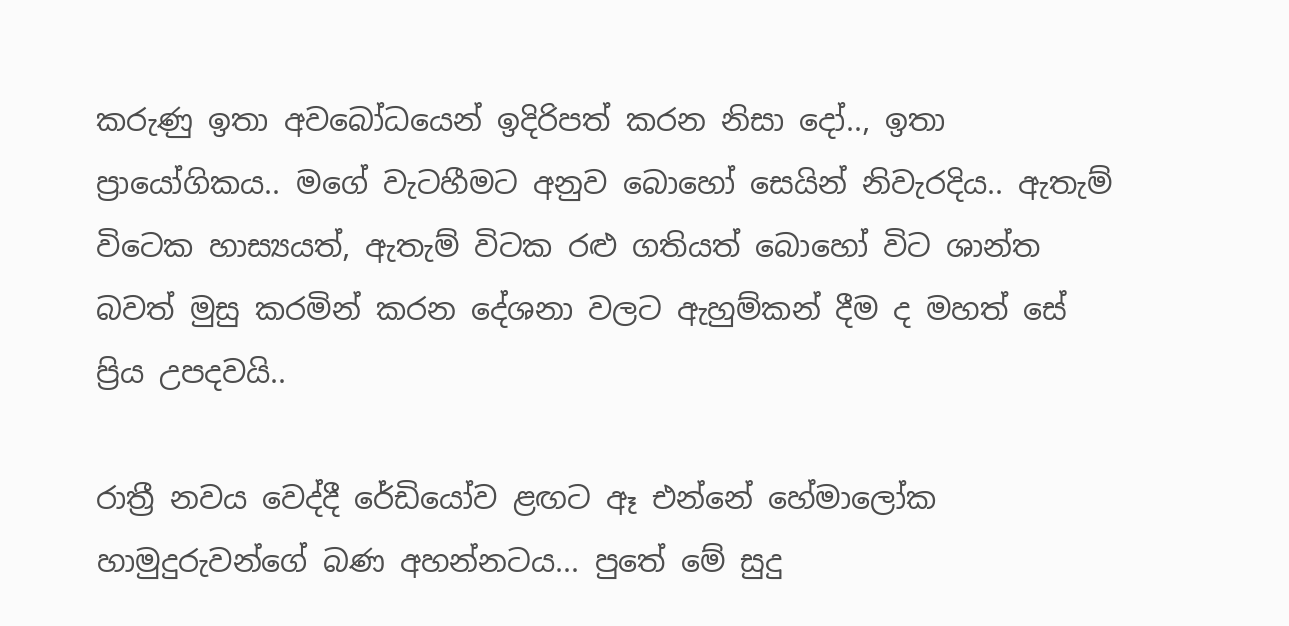කරුණු ඉතා අවබෝධයෙන් ඉදිරිපත් කරන නිසා දෝ.., ඉතා ප්‍රායෝගිකය.. මගේ වැටහීමට අනුව බොහෝ සෙයින් නිවැරදිය.. ඇතැම් විටෙක හාස්‍යයත්, ඇතැම් විටක රළු ගතියත් බොහෝ විට ශාන්ත බවත් මුසු කරමින් කරන දේශනා වලට ඇහුම්කන් දීම ද මහත් සේ  ප්‍රිය උපදවයි..

රාත්‍රී නවය වෙද්දී රේඩියෝව ළඟට ඈ එන්නේ හේමාලෝක හාමුදුරුවන්ගේ බණ අහන්නටය... පුතේ මේ සුදු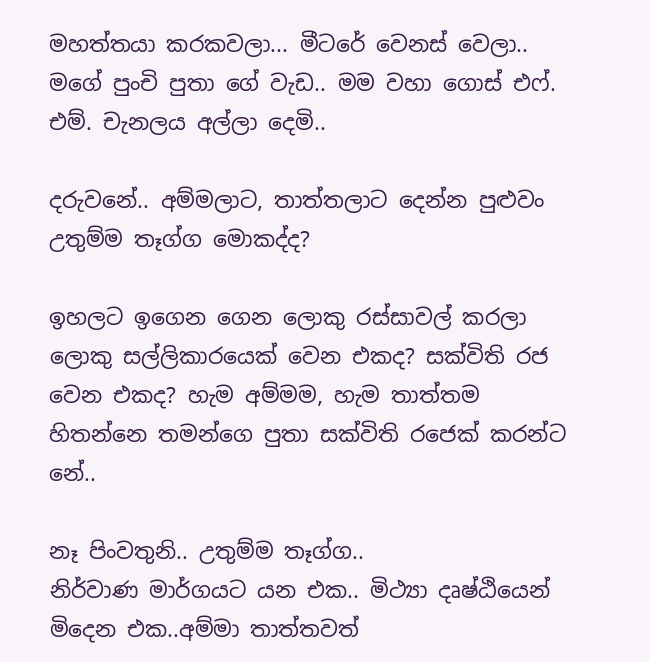මහත්තයා කරකවලා... මීටරේ වෙනස් වෙලා.. මගේ පුංචි පුතා ගේ වැඩ.. මම වහා ගොස් එෆ්. එම්. චැනලය අල්ලා දෙමි..

දරුවනේ.. අම්මලාට, තාත්තලාට දෙන්න පුළුවං උතුම්ම තෑග්ග මොකද්ද?

ඉහලට ඉගෙන ගෙන ලොකු රස්සාවල් කරලා ලොකු සල්ලිකාරයෙක් වෙන එකද? සක්විති රජ  වෙන එකද? හැම අම්මම, හැම තාත්තම හිතන්නෙ තමන්ගෙ පුතා සක්විති රජෙක් කරන්ට නේ..

නෑ පිංවතුනි.. උතුම්ම තෑග්ග..
නිර්වාණ මාර්ගයට යන එක.. මිථ්‍යා දෘෂ්ඨියෙන් මිදෙන එක..අම්මා තාත්තවත්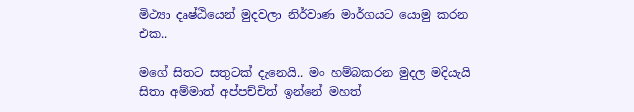මිථ්‍යා දෘෂ්ඨියෙන් මුදවලා නිර්වාණ මාර්ගයට යොමු කරන එක..

මගේ සිතට සතුටක් දැනෙයි.. මං හම්බකරන මුදල මදියැයි සිතා අම්මාත් අප්පච්චිත් ඉන්නේ මහත්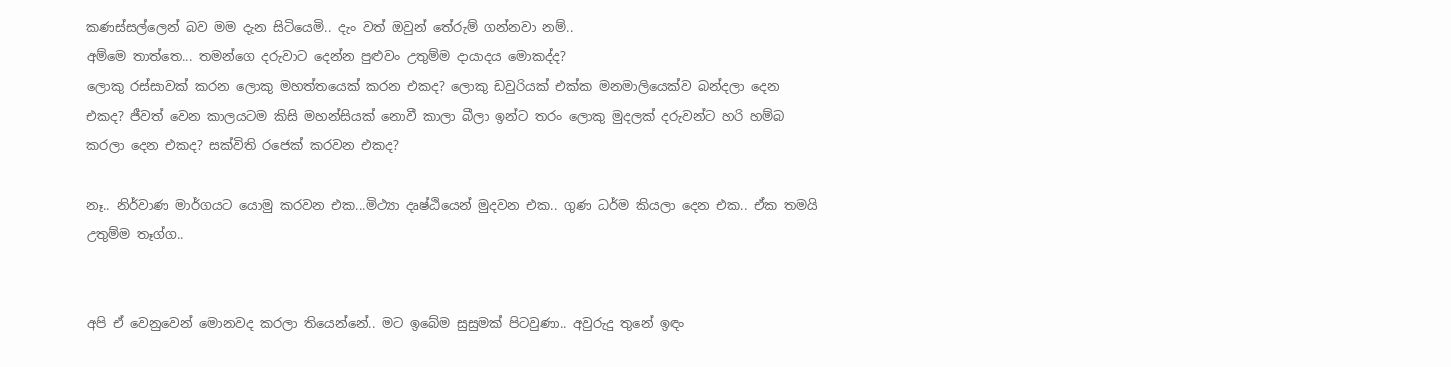කණස්සල්ලෙන් බව මම දැන සිටියෙමි.. දැං වත් ඔවුන් තේරුම් ගන්නවා නම්..
අම්මෙ තාත්තෙ... තමන්ගෙ දරුවාට දෙන්න පුළුවං උතුම්ම දායාදය මොකද්ද?
ලොකු රස්සාවක් කරන ලොකු මහත්තයෙක් කරන එකද? ලොකු ඩවුරියක් එක්ක මනමාලියෙක්ව බන්දලා දෙන එකද? ජීවත් වෙන කාලයටම කිසි මහන්සියක් නොවී කාලා බීලා ඉන්ට තරං ලොකු මුදලක් දරුවන්ට හරි හම්බ කරලා දෙන එකද? සක්විති රජෙක් කරවන එකද?

නෑ.. නිර්වාණ මාර්ගයට යොමු කරවන එක...මිථ්‍යා දෘෂ්ඨියෙන් මුදවන එක.. ගුණ ධර්ම කියලා දෙන එක.. ඒක තමයි උතුම්ම තෑග්ග..


අපි ඒ වෙනුවෙන් මොනවද කරලා තියෙන්නේ.. මට ඉබේම සුසුමක් පිටවුණා.. අවුරුදු තුනේ ඉඳං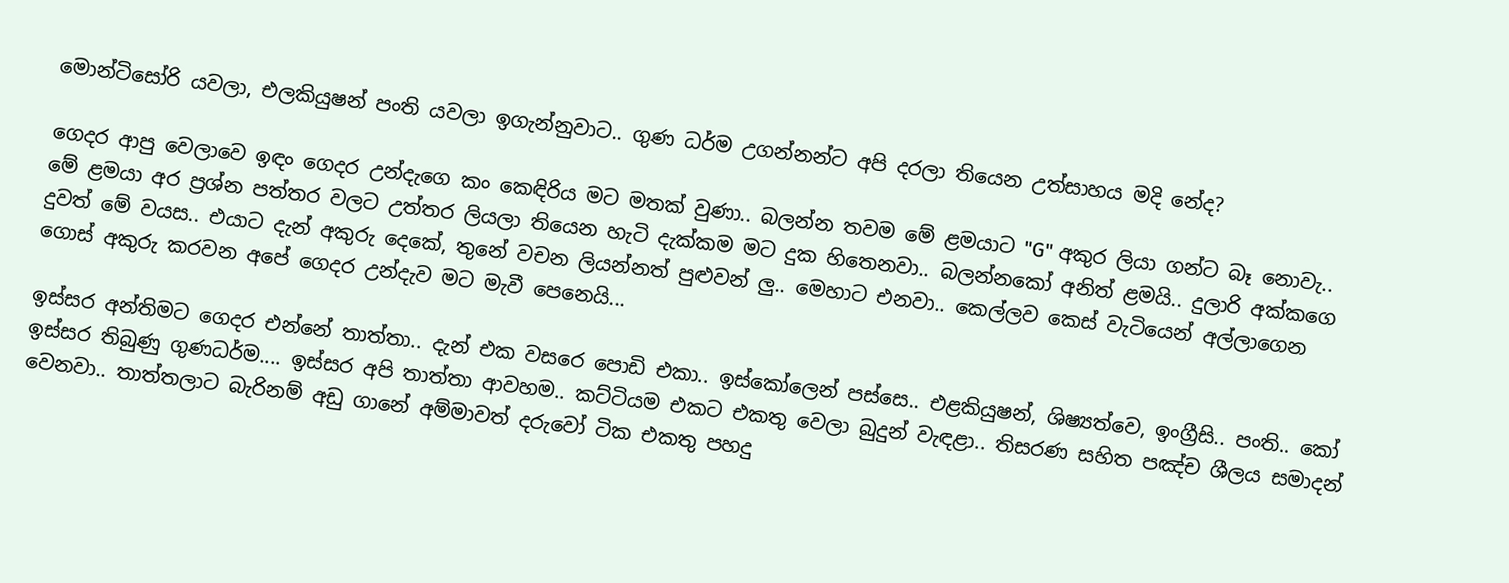මොන්ටිසෝරි යවලා, එලකියුෂන් පංති යවලා ඉගැන්නුවාට.. ගුණ ධර්ම උගන්නන්ට අපි දරලා තියෙන උත්සාහය මදි නේද?

ගෙදර ආපු වෙලාවෙ ඉඳං ගෙදර උන්දැගෙ කං කෙඳිරිය මට මතක් වුණා.. බලන්න තවම මේ ළමයාට "G" අකුර ලියා ගන්ට බෑ නොවැ.. මේ ළමයා අර ප්‍රශ්න පත්තර වලට උත්තර ලියලා තියෙන හැටි දැක්කම මට දුක හිතෙනවා.. බලන්නකෝ අනිත් ළමයි.. දුලාරි අක්කගෙ දුවත් මේ වයස.. එයාට දැන් අකුරු දෙකේ, තුනේ වචන ලියන්නත් පුළුවන් ලු.. මෙහාට එනවා.. කෙල්ලව කෙස් වැටියෙන් අල්ලාගෙන ගොස් අකුරු කරවන අපේ ගෙදර උන්දැව මට මැවී පෙනෙයි...

ඉස්සර අන්තිමට ගෙදර එන්නේ තාත්තා.. දැන් එක වසරෙ පොඩි එකා.. ඉස්කෝලෙන් පස්සෙ.. එළකියුෂන්, ශිෂ්‍යත්වෙ, ඉංග්‍රීසි.. පංති.. කෝ ඉස්සර තිබුණු ගුණධර්ම.... ඉස්සර අපි තාත්තා ආවහම.. කට්ටියම එකට එකතු වෙලා බුදුන් වැඳළා.. තිසරණ සහිත පඤ්ච ශීලය සමාදන් වෙනවා.. තාත්තලාට බැරිනම් අඩු ගානේ අම්මාවත් දරුවෝ ටික එකතු පහදු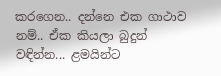කරගෙන.. දන්නෙ එක ගාථාව නම්.. ඒක කියලා බුදුන් වඳින්න... ළමයින්ට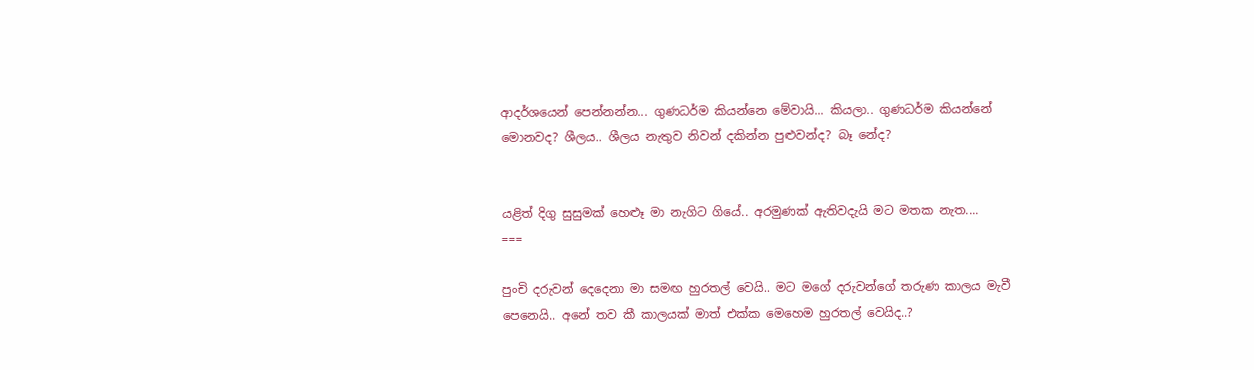ආදර්ශයෙන් පෙන්නන්න... ගුණධර්ම කියන්නෙ මේවායි... කියලා.. ගුණධර්ම කියන්නේ මොනවද? ශීලය.. ශීලය නැතුව නිවන් දකින්න පුළුවන්ද? බෑ නේද?


යළිත් දිගු සුසුමක් හෙළූ මා නැගිට ගියේ.. අරමුණක් ඇතිවදැයි මට මතක නැත....
===

පුංචි දරුවන් දෙදෙනා මා සමඟ හුරතල් වෙයි.. මට මගේ දරුවන්ගේ තරුණ කාලය මැවී පෙනෙයි.. අනේ තව කී කාලයක් මාත් එක්ක මෙහෙම හුරතල් වෙයිද..?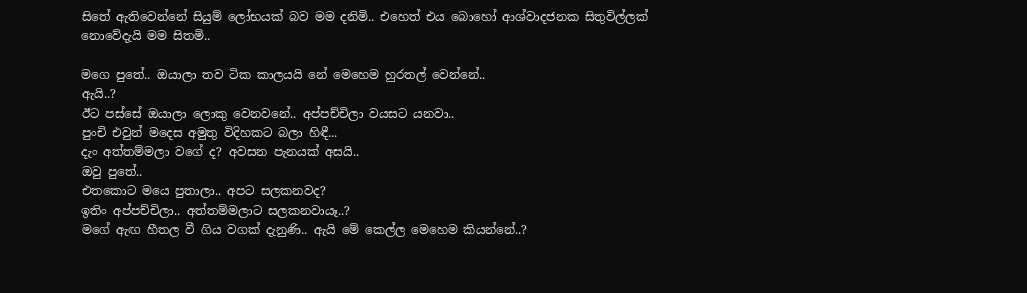සිතේ ඇතිවෙන්නේ සියුම් ලෝභයක් බව මම දනිමි.. එහෙත් එය බොහෝ ආශ්වාදජනක සිතුවිල්ලක් නොවේදැයි මම සිතමි..

මගෙ පුතේ.. ඔයාලා තව ටික කාලයයි නේ මෙහෙම හුරතල් වෙන්නේ..
ඇයි..?
ඊට පස්සේ ඔයාලා ලොකු වෙනවනේ.. අප්පච්චිලා වයසට යනවා..
පුංචි එවුන් මදෙස අමුතු විදිහකට බලා හිඳී...
දැං අත්තම්මලා වගේ ද? අවසන පැනයක් අසයි..
ඔවු පුතේ..
එතකොට මයෙ පුතාලා.. අපට සලකනවද?
ඉතිං අප්පච්චිලා.. අත්තම්මලාට සලකනවායෑ..?
මගේ ඇඟ හීතල වී ගිය වගක් දැනුණි.. ඇයි මේ කෙල්ල මෙහෙම කියන්නේ..?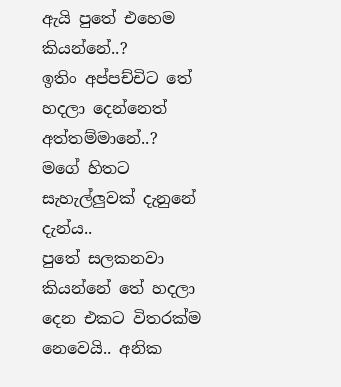ඇයි පුතේ එහෙම කියන්නේ..?
ඉතිං අප්පච්චිට තේ හදලා දෙන්නෙත් අත්තම්මානේ..?
මගේ හිතට සැහැල්ලුවක් දැනුනේ දැන්ය..
පුතේ සලකනවා කියන්නේ තේ හදලා දෙන එකට විතරක්ම නෙවෙයි.. අනික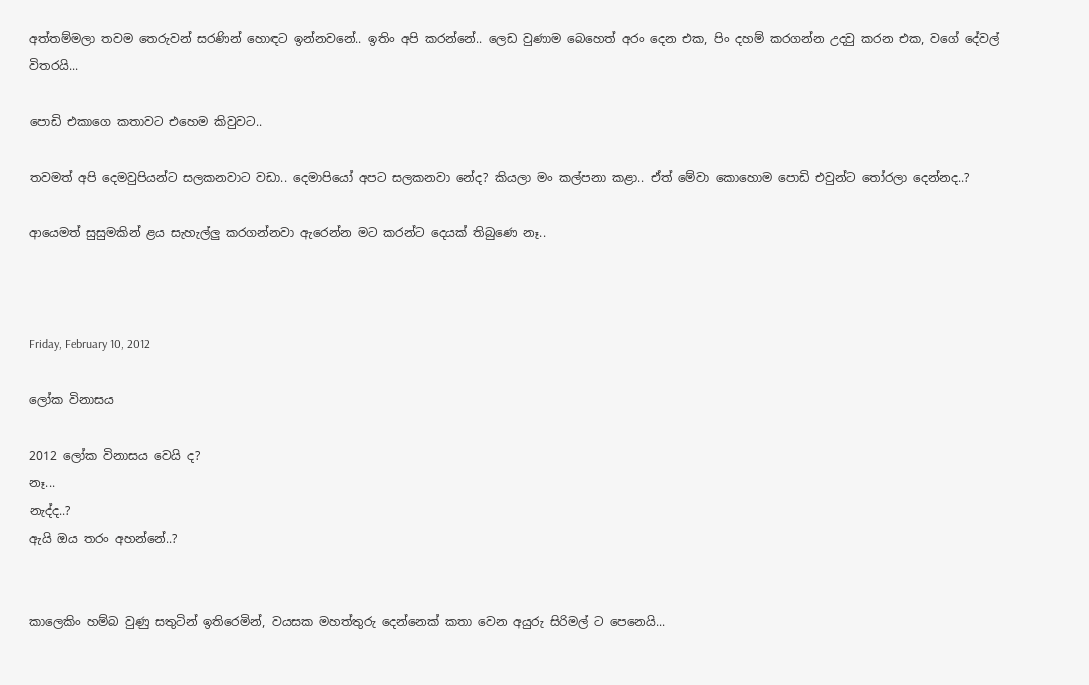අත්තම්මලා තවම තෙරුවන් සරණින් හොඳට ඉන්නවනේ.. ඉතිං අපි කරන්නේ.. ලෙඩ වුණාම බෙහෙත් අරං දෙන එක, පිං දහම් කරගන්න උදවු කරන එක, වගේ දේවල් විතරයි...

පොඩි එකාගෙ කතාවට එහෙම කිවුවට..

තවමත් අපි දෙමවුපියන්ට සලකනවාට වඩා.. දෙමාපියෝ අපට සලකනවා නේද? කියලා මං කල්පනා කළා.. ඒත් මේවා කොහොම පොඩි එවුන්ට තෝරලා දෙන්නද..?

ආයෙමත් සුසුමකින් ළය සැහැල්ලු කරගන්නවා ඇරෙන්න මට කරන්ට දෙයක් තිබුණෙ නෑ..



Friday, February 10, 2012

ලෝක විනාසය

2012 ලෝක විනාසය වෙයි ද?
නෑ...
නැද්ද..?
ඇයි ඔය තරං අහන්නේ..?


කාලෙකිං හම්බ වුණු සතුටින් ඉතිරෙමින්, වයසක මහත්තුරු දෙන්නෙක් කතා වෙන අයුරු සිරිමල් ට පෙනෙයි...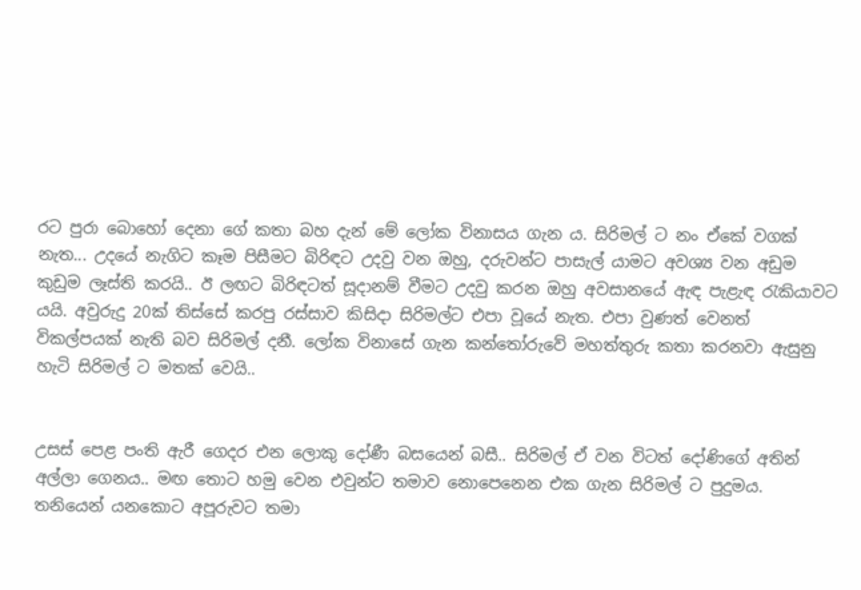රට පුරා බොහෝ දෙනා ගේ කතා බහ දැන් මේ ලෝක විනාසය ගැන ය. සිරිමල් ට නං ඒකේ වගක් නැත... උදයේ නැගිට කෑම පිසීමට බිරිඳට උදවු වන ඔහු, දරුවන්ට පාසැල් යාමට අවශ්‍ය වන අඩුම කුඩුම ලෑස්ති කරයි.. ඊ ලඟට බිරිඳටත් සූදානම් වීමට උදවු කරන ඔහු අවසානයේ ඇඳ පැළැඳ රැකියාවට යයි. අවුරුදු 20ක් තිස්සේ කරපු රස්සාව කිසිදා සිරිමල්ට එපා වූයේ නැත. එපා වුණත් වෙනත් විකල්පයක් නැති බව සිරිමල් දනී. ලෝක විනාසේ ගැන කන්තෝරුවේ මහත්තුරු කතා කරනවා ඇසුනු හැටි සිරිමල් ට මතක් වෙයි..


උසස් පෙළ පංති ඇරී ගෙදර එන ලොකු දෝණී බසයෙන් බසී.. සිරිමල් ඒ වන විටත් දෝණිගේ අතින් අල්ලා ගෙනය.. මඟ තොට හමු වෙන එවුන්ට තමාව නොපෙනෙන එක ගැන සිරිමල් ට පුදුමය. තනියෙන් යනකොට අපූරුවට තමා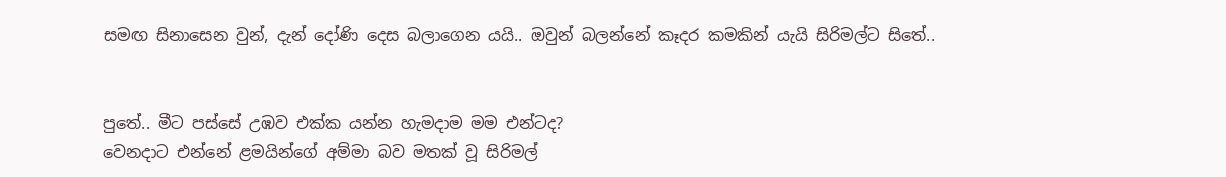සමඟ සිනාසෙන වුන්, දැන් දෝණි දෙස බලාගෙන යයි.. ඔවුන් බලන්නේ කෑදර කමකින් යැයි සිරිමල්ට සිතේ..


පුතේ.. මීට පස්සේ උඹව එක්ක යන්න හැමදාම මම එන්ටද?
වෙනදාට එන්නේ ළමයින්ගේ අම්මා බව මතක් වූ සිරිමල්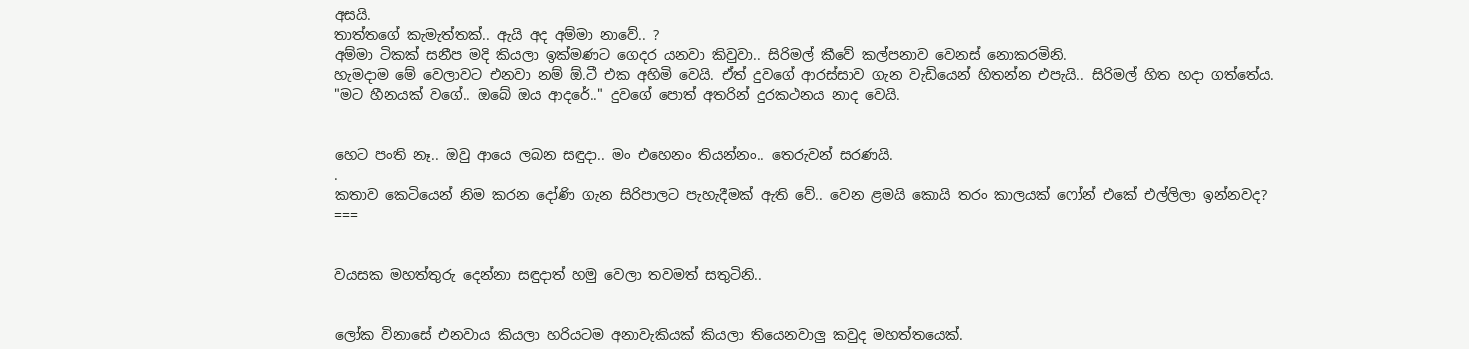අසයි.
තාත්තගේ කැමැත්තක්.. ඇයි අද අම්මා නාවේ.. ?
අම්මා ටිකක් සනීප මදි කියලා ඉක්මණට ගෙදර යනවා කිවුවා.. සිරිමල් කීවේ කල්පනාව වෙනස් නොකරමිනි.
හැමදාම මේ වෙලාවට එනවා නම් ඕ.ටී එක අහිමි වෙයි. ඒත් දුවගේ ආරස්සාව ගැන වැඩියෙන් හිතන්න එපැයි.. සිරිමල් හිත හදා ගත්තේය.
"මට හීනයක් වගේ.. ඔබේ ඔය ආදරේ.." දුවගේ පොත් අතරින් දුරකථනය නාද වෙයි.


හෙට පංති නෑ.. ඔවු ආයෙ ලබන සඳුදා.. මං එහෙනං තියන්නං.. තෙරුවන් සරණයි.
.
කතාව කෙටියෙන් නිම කරන දෝණි ගැන සිරිපාලට පැහැදීමක් ඇති වේ.. වෙන ළමයි කොයි තරං කාලයක් ෆෝන් එකේ එල්ලිලා ඉන්නවද?
===


වයසක මහත්තුරු දෙන්නා සඳුදාත් හමු වෙලා තවමත් සතුටිනි..


ලෝක විනාසේ එනවාය කියලා හරියටම අනාවැකියක් කියලා තියෙනවාලු කවුද මහත්තයෙක්.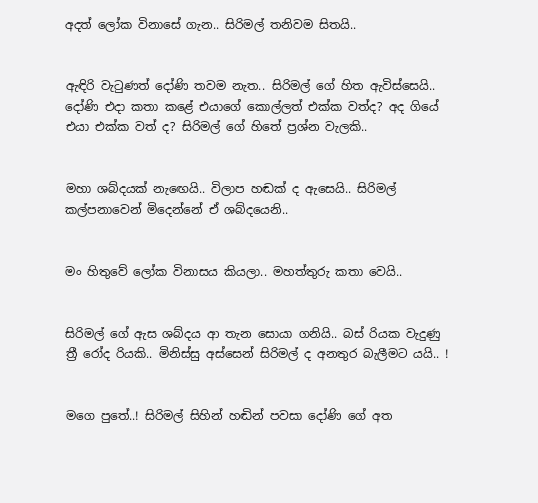අදත් ලෝක විනාසේ ගැන.. සිරිමල් තනිවම සිතයි..


ඇඳිරි වැටුණත් දෝණි තවම නැත.. සිරිමල් ගේ හිත ඇවිස්සෙයි.. දෝණි එදා කතා කළේ එයාගේ කොල්ලත් එක්ක වත්ද? අද ගියේ එයා එක්ක වත් ද? සිරිමල් ගේ හිතේ ප්‍රශ්න වැලකි..


මහා ශබ්දයක් නැඟෙයි.. විලාප හඬක් ද ඇසෙයි.. සිරිමල් කල්පනාවෙන් මිදෙන්නේ ඒ ශබ්දයෙනි..


මං හිතුවේ ලෝක විනාසය කියලා.. මහත්තුරු කතා වෙයි..


සිරිමල් ගේ ඇස ශබ්දය ආ තැන සොයා ගනියි.. බස් රියක වැදුණු ත්‍රී රෝද රියකි.. මිනිස්සු අස්සෙන් සිරිමල් ද අනතුර බැලීමට යයි.. !


මගෙ පුතේ..! සිරිමල් සිහින් හඬින් පවසා දෝණි ගේ අත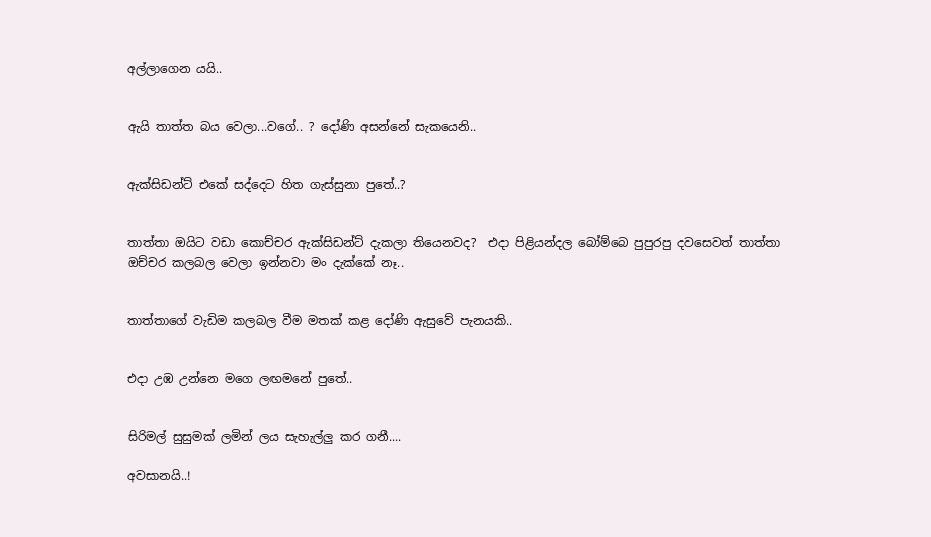අල්ලාගෙන යයි..


ඇයි තාත්ත බය වෙලා...වගේ.. ? දෝණි අසන්නේ සැකයෙනි..


ඇක්සිඩන්ට් එකේ සද්දෙට හිත ගැස්සුනා පුතේ..?


තාත්තා ඔයිට වඩා කොච්චර ඇක්සිඩන්ට් දැකලා තියෙනවද?  එදා පිළියන්දල බෝම්බෙ පුපුරපු දවසෙවත් තාත්තා ඔච්චර කලබල වෙලා ඉන්නවා මං දැක්කේ නෑ..


තාත්තාගේ වැඩිම කලබල වීම මතක් කළ දෝණි ඇසුවේ පැනයකි..


එදා උඹ උන්නෙ මගෙ ලඟමනේ පුතේ..


සිරිමල් සුසුමක් ලමින් ලය සැහැල්ලු කර ගනී....

අවසානයි..!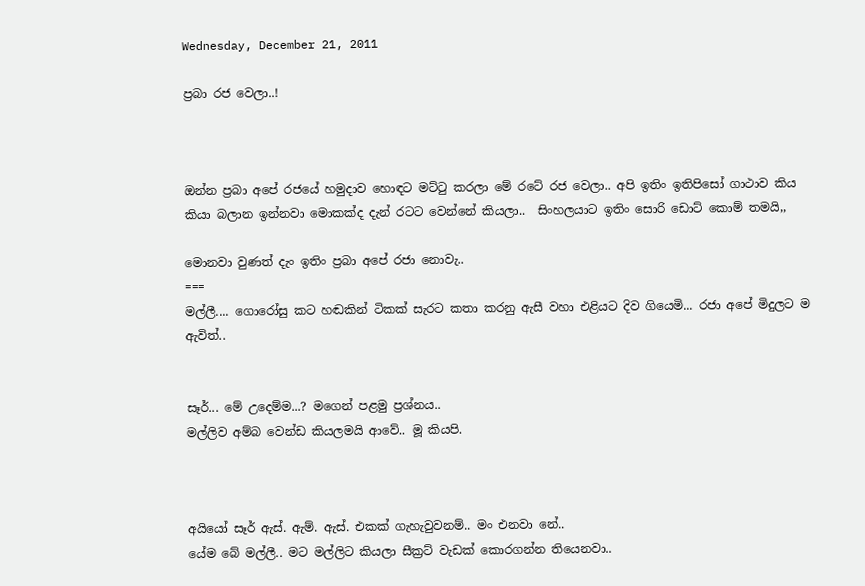Wednesday, December 21, 2011

ප්‍රබා රජ වෙලා..!



ඔන්න ප්‍රබා අපේ රජයේ හමුදාව හොඳට මට්ටු කරලා මේ රටේ රජ වෙලා.. අපි ඉතිං ඉතිපිසෝ ගාථාව කිය කියා බලාන ඉන්නවා මොකක්ද දැන් රටට වෙන්නේ කියලා..  සිංහලයාට ඉතිං සොරි ඩොට් කොම් තමයි,,

මොනවා වුණත් දැං ඉතිං ප්‍රබා අපේ රජා නොවැ..
===
මල්ලී.... ගොරෝසු කට හඬකින් ටිකක් සැරට කතා කරනු ඇසී වහා එළියට දිව ගියෙමි... රජා අපේ මිදුලට ම ඇවිත්..


සෑර්... මේ උදෙම්ම...? මගෙන් පළමු ප්‍රශ්නය..
මල්ලිව අම්බ වෙන්ඩ කියලමයි ආවේ.. මූ කියපි.



අයියෝ සෑර් ඇස්. ඇම්. ඇස්. එකක් ගැහැවුවනම්.. මං එනවා නේ..
යේම බේ මල්ලී.. මට මල්ලිට කියලා සීක්‍රට් වැඩක් කොරගන්න තියෙනවා..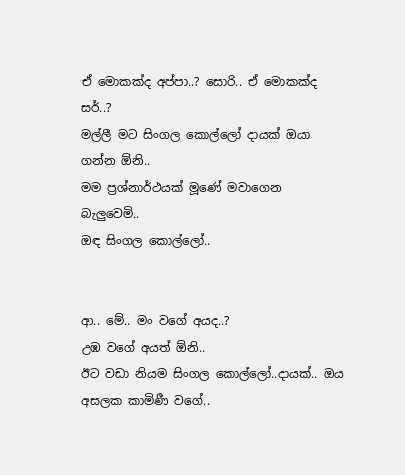ඒ මොකක්ද අප්පා..? සොරි.. ඒ මොකක්ද සර්..?
මල්ලී මට සිංගල කොල්ලෝ දායක් ඔයා ගන්න ඕනි..
මම ප්‍රශ්නාර්ථයක් මූණේ මවාගෙන බැලුවෙමි..
ඔඳ සිංගල කොල්ලෝ..


ආ.. මේ.. මං වගේ අයද..?
උඹ වගේ අයත් ඕනි..
ඊට වඩා නියම සිංගල කොල්ලෝ..දායක්.. ඔය අසලක කාමිණී වගේ..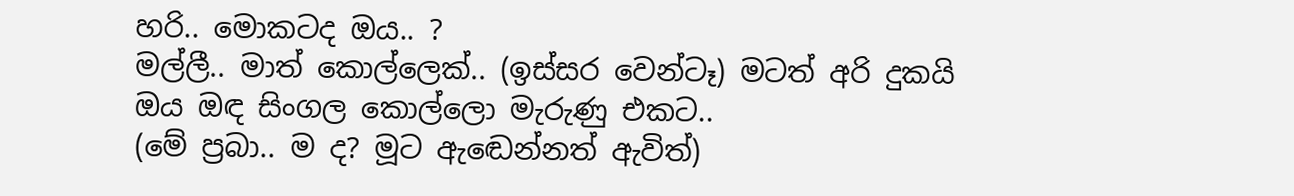හරි.. මොකටද ඔය.. ?
මල්ලී.. මාත් කොල්ලෙක්.. (ඉස්සර වෙන්ටෑ) මටත් අරි දුකයි ඔය ඔඳ සිංගල කොල්ලො මැරුණු එකට..
(මේ ප්‍රබා.. ම ද? මූට ඇඬෙන්නත් ඇවිත්)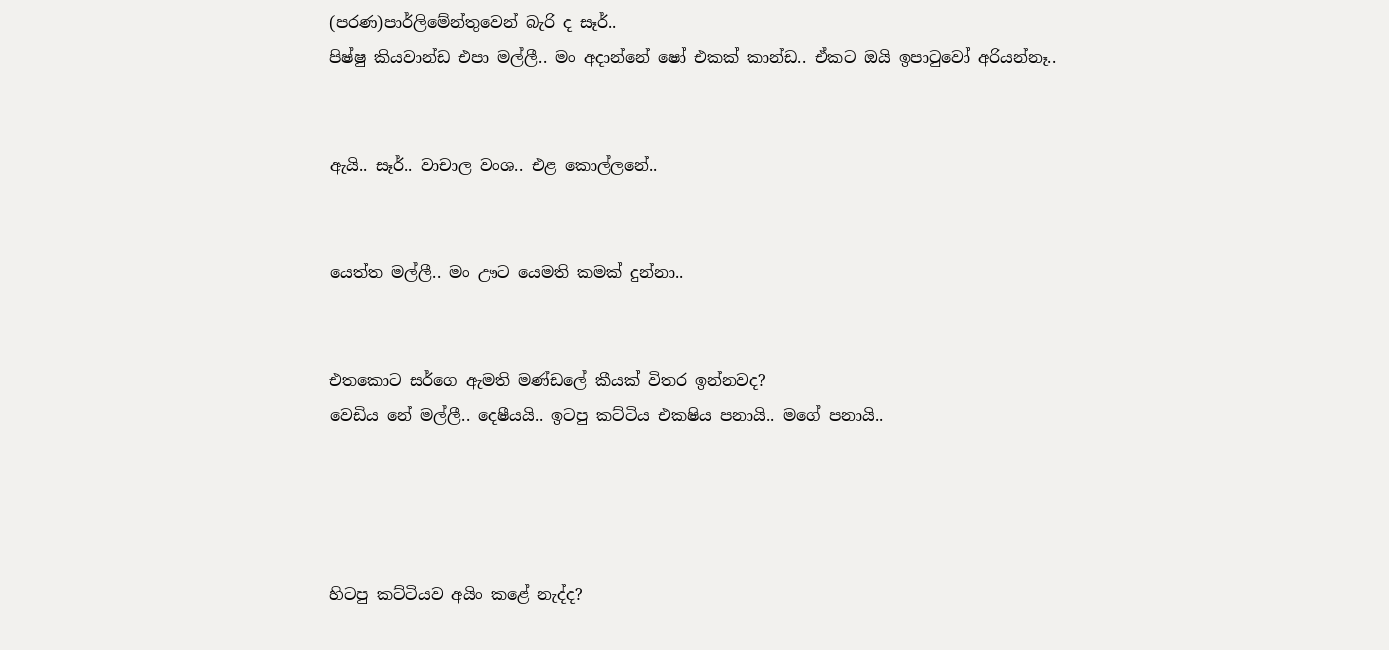(පරණ)පාර්ලිමේන්තුවෙන් බැරි ද සෑර්..
පිෂ්ෂු කියවාන්ඩ එපා මල්ලී.. මං අදාන්නේ ෂෝ එකක් කාන්ඩ.. ඒකට ඔයි ඉපාටුවෝ අරියන්නෑ..


ඇයි.. සෑර්.. වාචාල වංශ.. එළ කොල්ලනේ..


යෙත්ත මල්ලී.. මං ඌට යෙමති කමක් දුන්නා..


එතකොට සර්ගෙ ඇමති මණ්ඩලේ කීයක් විතර ඉන්නවද?
වෙඩිය නේ මල්ලී.. දෙෂීයයි.. ඉටපු කට්ටිය එකෂිය පනායි.. මගේ පනායි..




හිටපු කට්ටියව අයිං කළේ නැද්ද?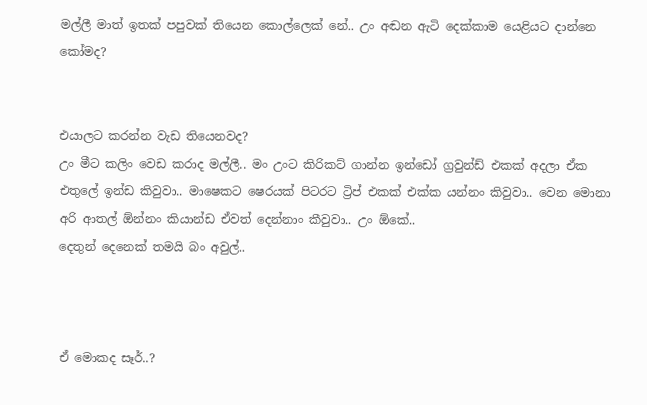මල්ලී මාත් ඉතක් පපුවක් තියෙන කොල්ලෙක් නේ.. උං අඬන ඇටි දෙක්කාම යෙළියට දාන්නෙ කෝමද?


එයාලට කරන්න වැඩ තියෙනවද?
උං මීට කලිං වෙඩ කරාද මල්ලී.. මං උංට කිරිකට් ගාන්න ඉන්ඩෝ ග්‍රවුන්ඩ් එකක් අදලා ඒක එතුලේ ඉන්ඩ කිවුවා.. මාෂෙකට ෂෙරයක් පිටරට ට්‍රිප් එකක් එක්ක යන්නං කිවුවා.. වෙන මොනා අරි ආතල් ඕන්නං කියාන්ඩ ඒවත් දෙන්නාං කීවුවා.. උං ඕකේ..
දෙතුන් දෙනෙක් තමයි බං අවුල්..



ඒ මොකද සෑර්..?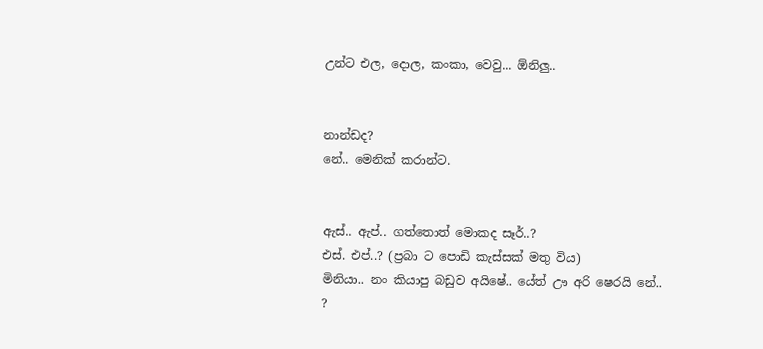උන්ට එල, දොල, කංකා, වෙවු... ඕනිලු..


නාන්ඩද?
නේ.. මෙනික් කරාන්ට.


ඇස්.. ඇප්.. ගත්තොත් මොකද සෑර්..?
එස්. එප්..? (ප්‍රබා ට පොඩි කැස්සක් මතු විය)
මිනියා.. නං කියාපු බඩුව අයිෂේ.. යේත් ඌ අරි ෂෙරයි නේ.. ?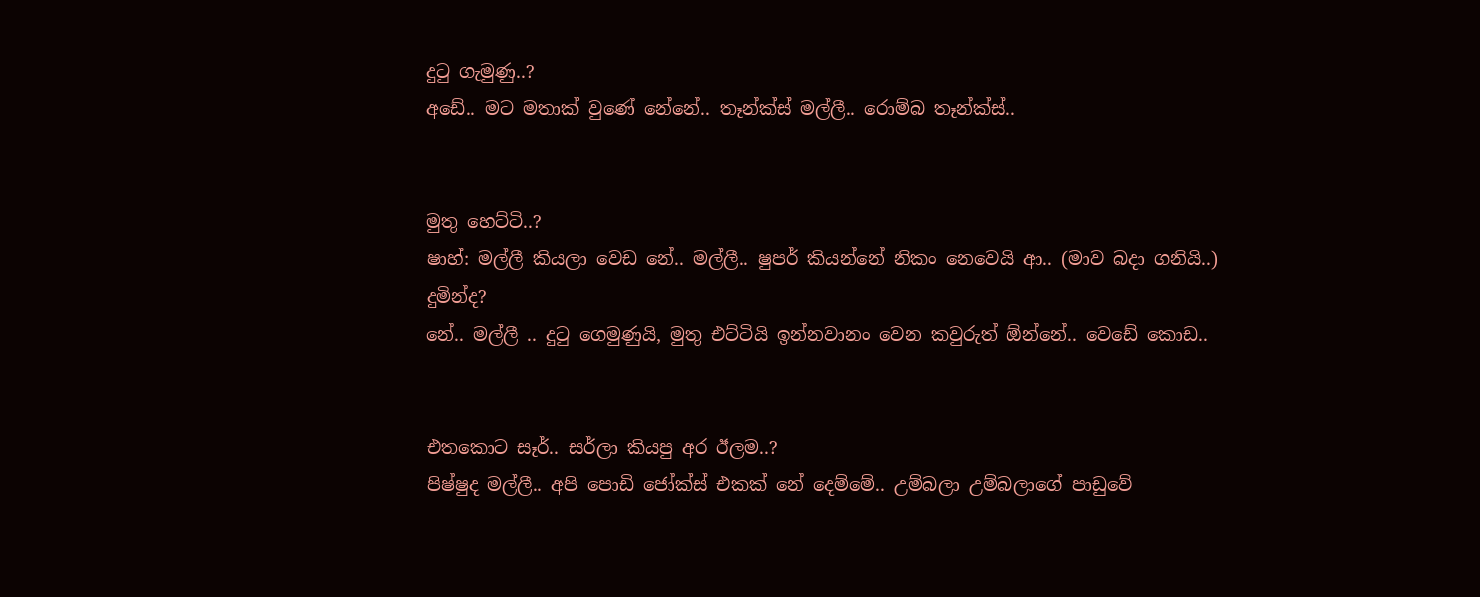දුටු ගැමුණු..?
අඩේ.. මට මතාක් වුණේ නේනේ.. තෑන්ක්ස් මල්ලී.. රොම්බ තෑන්ක්ස්..


මුතු හෙට්ටි..?
ෂාහ්: මල්ලී කියලා වෙඩ නේ.. මල්ලී.. ෂුපර් කියන්නේ නිකං නෙවෙයි ආ.. (මාව බදා ගනියි..)
දුමින්ද?
නේ.. මල්ලී .. දුටු ගෙමුණුයි, මුතු එට්ටියි ඉන්නවානං වෙන කවුරුත් ඕන්නේ.. වෙඩේ කොඩ..


එතකොට සෑර්.. සර්ලා කියපු අර ඊලම..?
පිෂ්ෂුද මල්ලී.. අපි පොඩි ජෝක්ස් එකක් නේ දෙම්මේ.. උම්බලා උම්බලාගේ පාඩුවේ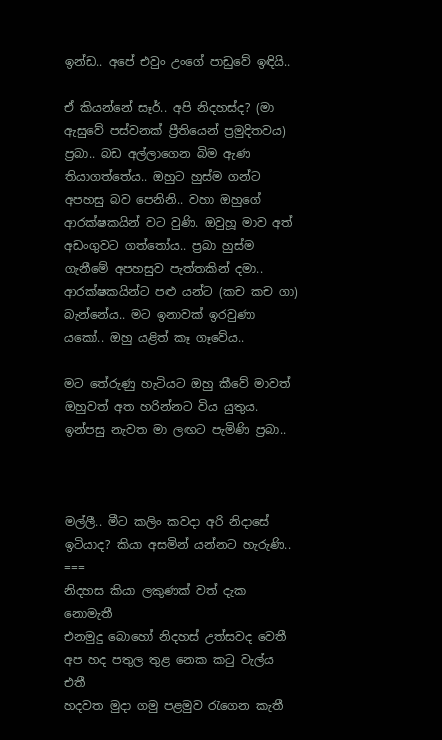ඉන්ඩ.. අපේ එවුං උංගේ පාඩුවේ ඉඳියි..

ඒ කියන්නේ සෑර්.. අපි නිදහස්ද? (මා ඇසුවේ පස්වනක් ප්‍රීතියෙන් ප්‍රමුදිතවය)
ප්‍රබා.. බඩ අල්ලාගෙන බිම ඇණ තියාගත්තේය.. ඔහුට හුස්ම ගන්ට අපහසු බව පෙනිනි.. වහා ඔහුගේ ආරක්ෂකයින් වට වුණි. ඔවුහූ මාව අත් අඩංගුවට ගත්තෝය.. ප්‍රබා හුස්ම ගැනීමේ අපහසුව පැත්තකින් දමා.. ආරක්ෂකයින්ට පළු යන්ට (කච කච ගා) බැන්නේය.. මට ඉනාවක් ඉරවුණා යකෝ.. ඔහු යළිත් කෑ ගෑවේය..

මට තේරුණු හැටියට ඔහු කීවේ මාවත් ඔහුවත් අත හරින්නට විය යුතුය. ඉන්පසු නැවත මා ලඟට පැමිණි ප්‍රබා..



මල්ලී.. මීට කලිං කවදා අරි නිදාසේ ඉටියාද? කියා අසමින් යන්නට හැරුණි..
===
නිදහස කියා ලකුණක් වත් දැක නොමැතී
එනමුදු බොහෝ නිදහස් උත්‍සවද වෙතී
අප හද පතුල තුළ නෙක කටු වැල්ය එතී
හදවත මුදා ගමු පළමුව රැගෙන කැතී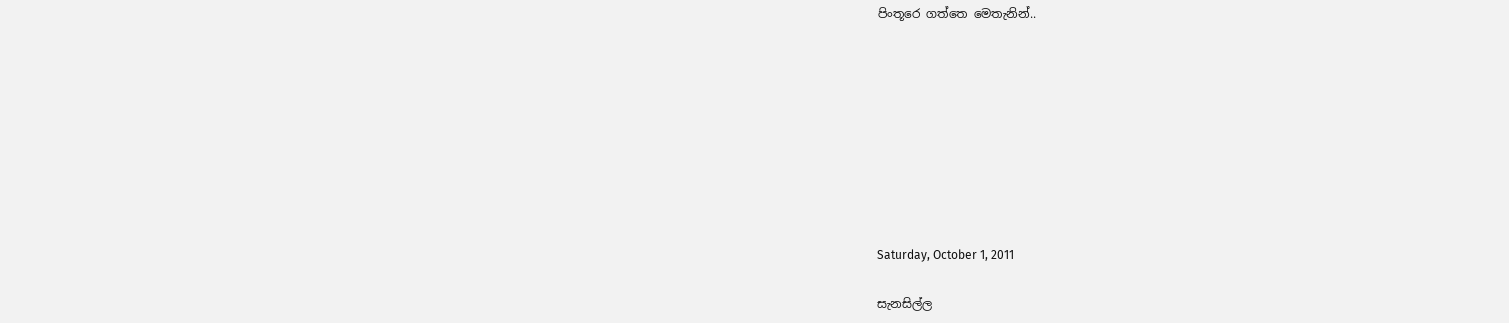පිංතූරෙ ගත්තෙ මෙතැනින්..









Saturday, October 1, 2011

සැනසිල්ල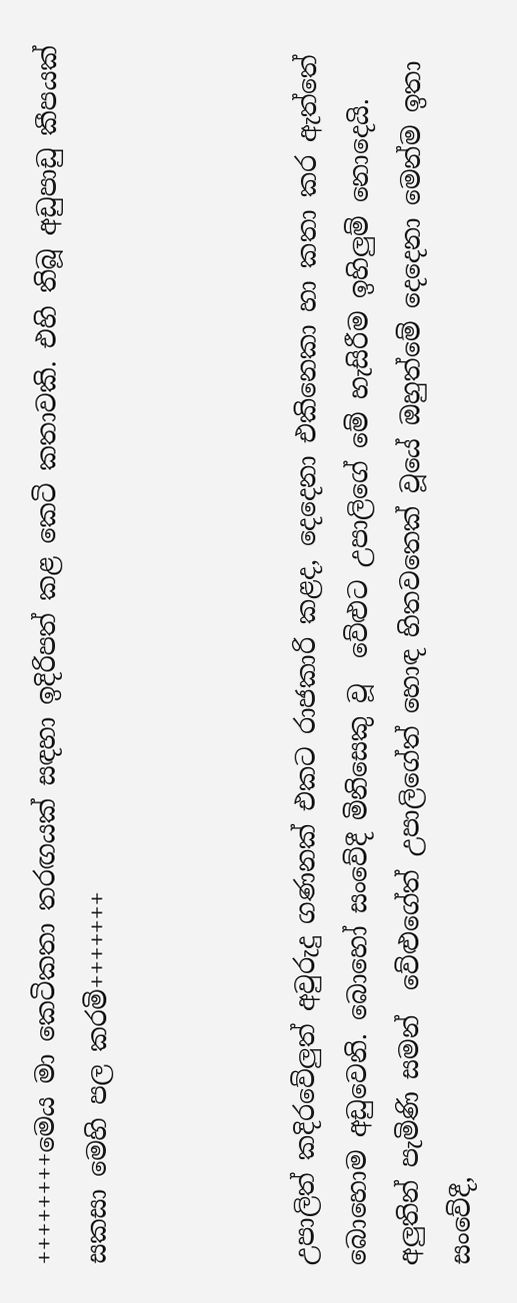++++++++මෙය මා කෙටිකතා තරඟයක් සඳහා ඉදිරිපත් කළ කෙටි කතාවකි. එහි තිබූ අඩුපාඩු කීපයක් සකසා මෙහි පල කරමි+++++++



උපාලිත් කදිරවේලුත් අවුරුදු ගණනක් එකට රාජකාරි කළද, දෙදෙනා එකිනෙකා හා කතා කර ඇත්තේ බොහොම අඩුවෙනි. බොහෝ සංවේදී මිනිසෙකු වූ  වේළුට උපාලිගේ මේ හැසිරීම ඉහිලුම් නොදෙයි. අලුතින් පැමිණි සමන්  වේළුගේත් උපාලිගේත් හොඳ හිතවතෙක් වූයේ ඔහුත්මේ දෙදෙනා මෙන්ම ඉතා සංවේදී,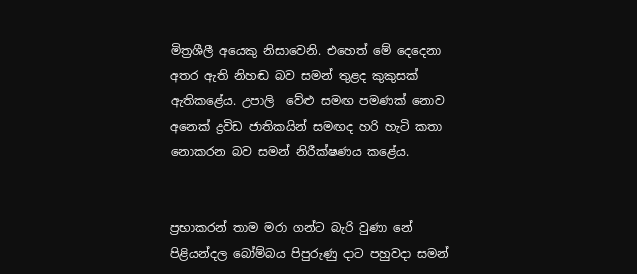මිත්‍රශීලී අයෙකු නිසාවෙනි. එහෙත් මේ දෙදෙනා අතර ඇති නිහඬ බව සමන් තුළද කුකුසක් ඇතිකළේය. උපාලි  වේළු සමඟ පමණක් නොව අනෙක් ද්‍රවිඩ ජාතිකයින් සමඟද හරි හැටි කතා නොකරන බව සමන් නිරීක්ෂණය කළේය.


ප්‍රභාකරන් තාම මරා ගන්ට බැරි වුණා නේ
පිළියන්දල බෝම්බය පිපුරුණු දාට පහුවදා සමන්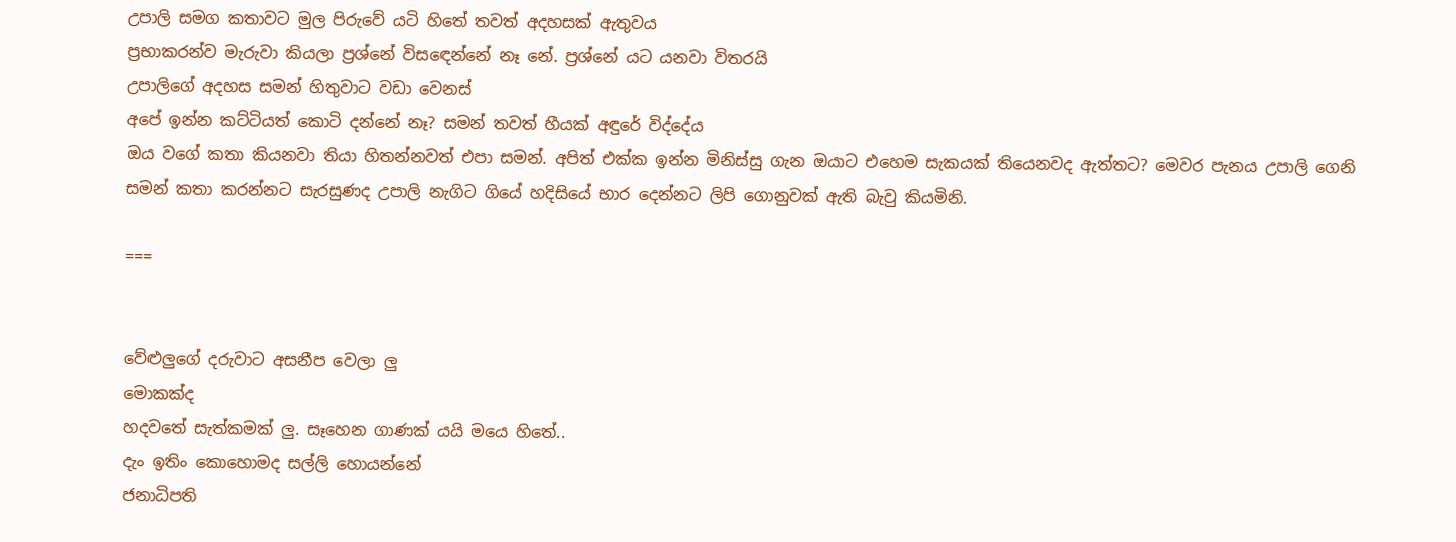උපාලි සමග කතාවට මුල පිරුවේ යටි හිතේ තවත් අදහසක් ඇතුවය
ප්‍රභාකරන්ව මැරුවා කියලා ප්‍රශ්නේ විසඳෙන්නේ නෑ නේ. ප්‍රශ්නේ යට යනවා විතරයි
උපාලිගේ අදහස සමන් හිතුවාට වඩා වෙනස්
අපේ ඉන්න කට්ටියත් කොටි දන්නේ නෑ? සමන් තවත් හීයක් අඳුරේ විද්දේය
ඔය වගේ කතා කියනවා තියා හිතන්නවත් එපා සමන්. අපිත් එක්ක ඉන්න මිනිස්සු ගැන ඔයාට එහෙම සැකයක් තියෙනවද ඇත්තට? මෙවර පැනය උපාලි ගෙනි
සමන් කතා කරන්නට සැරසුණද උපාලි නැගිට ගියේ හදිසියේ භාර දෙන්නට ලිපි ගොනුවක් ඇති බැවු කියමිනි.

===


වේළුලුගේ දරුවාට අසනීප වෙලා ලු
මොකක්ද
හදවතේ සැත්කමක් ලු. සෑහෙන ගාණක් යයි මයෙ හිතේ..
දැං ඉතිං කොහොමද සල්ලි හොයන්නේ
ජනාධිපති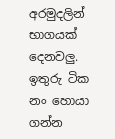අරමුදලින් භාගයක් දෙනවලු. ඉතුරු ටික නං හොයා ගන්න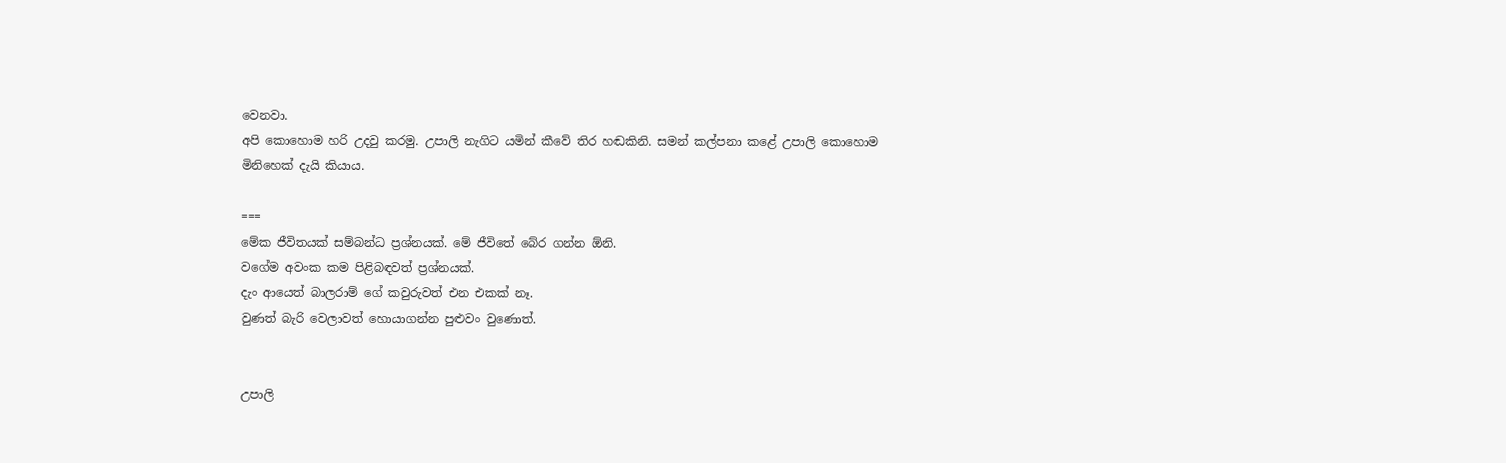වෙනවා.
අපි කොහොම හරි උදවු කරමු. උපාලි නැගිට යමින් කීවේ තිර හඬකිනි. සමන් කල්පනා කළේ උපාලි කොහොම මිනිහෙක් දැයි කියාය.

===
මේක ජීවිතයක් සම්බන්ධ ප්‍රශ්නයක්. මේ ජීවිතේ බේර ගන්න ඕනි.
වගේම අවංක කම පිළිබඳවත් ප්‍රශ්නයක්.
දැං ආයෙත් බාලරාම් ගේ කවුරුවත් එන එකක් නෑ.
වුණත් බැරි වෙලාවත් හොයාගන්න පුළුවං වුණොත්.


උපාලි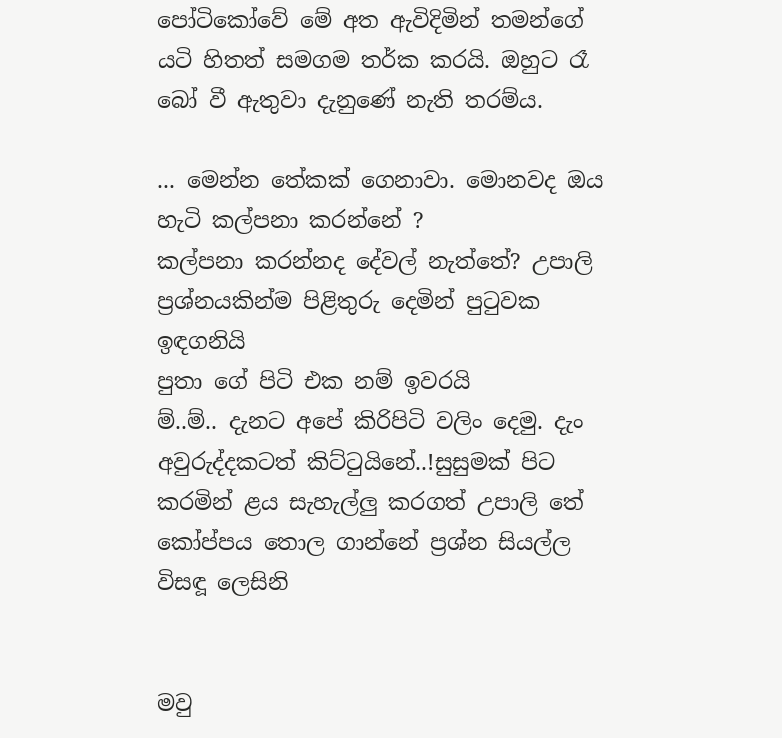පෝටිකෝවේ මේ අත ඇවිදිමින් තමන්ගේ යටි හිතත් සමගම තර්ක කරයි. ඔහුට රෑ බෝ වී ඇතුවා දැනුණේ නැති තරම්ය.

... මෙන්න තේකක් ගෙනාවා. මොනවද ඔය හැටි කල්පනා කරන්නේ ?
කල්පනා කරන්නද දේවල් නැත්තේ? උපාලි ප්‍රශ්නයකින්ම පිළිතුරු දෙමින් පුටුවක ඉඳගනියි
පුතා ගේ පිටි එක නම් ඉවරයි
ම්..ම්.. දැනට අපේ කිරිපිටි වලිං දෙමු. දැං අවුරුද්දකටත් කිට්ටුයිනේ..!සුසුමක් පිට කරමින් ළය සැහැල්ලු කරගත් උපාලි තේ කෝප්පය තොල ගාන්නේ ප්‍රශ්න සියල්ල විසඳූ ලෙසිනි


මවු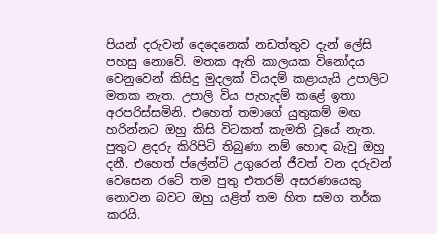පියන් දරුවන් දෙදෙනෙක් නඩත්තුව දැන් ලේසි පහසු නොවේ. මතක ඇති කාලයක විනෝදය වෙනුවෙන් කිසිදු මුදලක් වියදම් කළායැයි උපාලිට මතක නැත. උපාලි විය පැහැදම් කළේ ඉතා අරපරිස්සමිනි. එහෙත් තමාගේ යුතුකම් මඟ හරින්නට ඔහු කිසි විටකත් කැමති වූයේ නැත. පුතුට ළදරු කිරිපිටි තිබුණා නම් හොඳ බැවු ඔහු දනී. එහෙත් ප්ලේන්ටි උගුරෙන් ජීවත් වන දරුවන් වෙසෙන රටේ තම පුතු එතරම් අසරණයෙකු නොවන බවට ඔහු යළිත් තම හිත සමග තර්ක කරයි.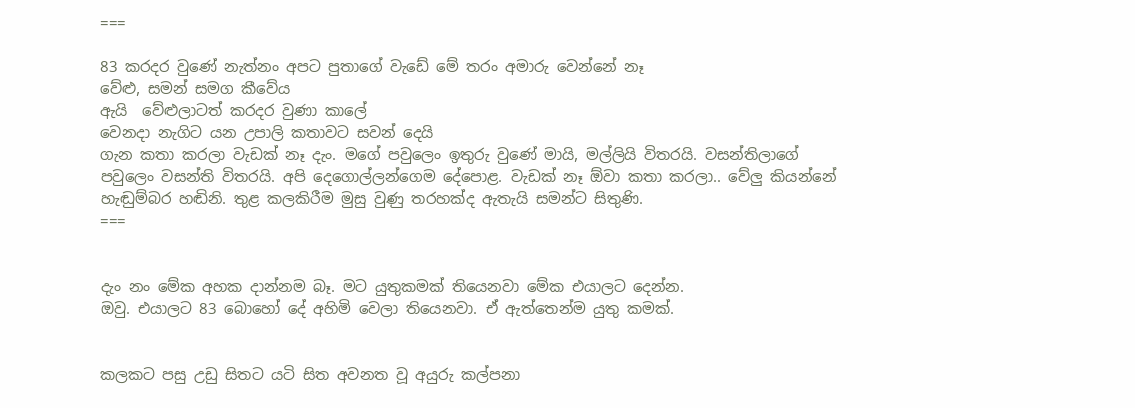===

83 කරදර වුණේ නැත්නං අපට පුතාගේ වැඩේ මේ තරං අමාරු වෙන්නේ නෑ
වේළු, සමන් සමග කීවේය
ඇයි  වේළුලාටත් කරදර වුණා කාලේ
වෙනදා නැගිට යන උපාලි කතාවට සවන් දෙයි
ගැන කතා කරලා වැඩක් නෑ දැං. මගේ පවුලෙං ඉතුරු වුණේ මායි, මල්ලියි විතරයි. වසන්තිලාගේ පවුලෙං වසන්ති විතරයි. අපි දෙගොල්ලන්ගෙම දේපොළ. වැඩක් නෑ ඕවා කතා කරලා.. වේලු කියන්නේ හැඬුම්බර හඬිනි. තුළ කලකිරීම මුසු වුණු තරහක්ද ඇතැයි සමන්ට සිතුණි.
===


දැං නං මේක අහක දාන්නම බෑ. මට යුතුකමක් තියෙනවා මේක එයාලට දෙන්න.
ඔවු. එයාලට 83 බොහෝ දේ අහිමි වෙලා තියෙනවා. ඒ ඇත්තෙන්ම යුතු කමක්.


කලකට පසු උඩු සිතට යටි සිත අවනත වූ අයුරු කල්පනා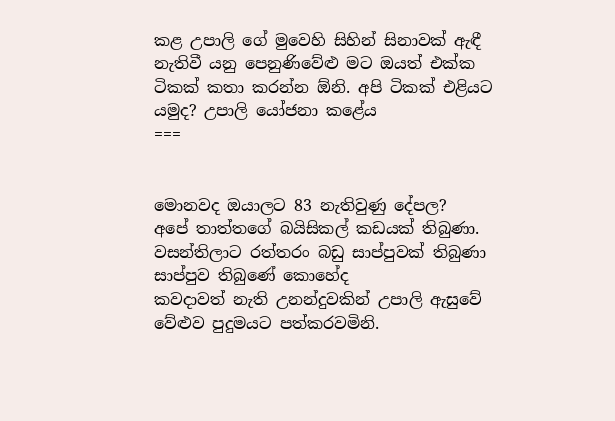කළ උපාලි ගේ මුවෙහි සිහින් සිනාවක් ඇඳී නැතිවී යනු පෙනුණිවේළු මට ඔයත් එක්ක ටිකක් කතා කරන්න ඕනි. අපි ටිකක් එළියට යමුද? උපාලි යෝජනා කළේය
===


මොනවද ඔයාලට 83 නැතිවුණු දේපල?
අපේ තාත්තගේ බයිසිකල් කඩයක් තිබුණා. වසන්තිලාට රත්තරං බඩු සාප්පුවක් තිබුණා
සාප්පුව තිබුණේ කොහේද
කවදාවත් නැති උනන්දුවකින් උපාලි ඇසුවේ වේළුව පුදුමයට පත්කරවමිනි.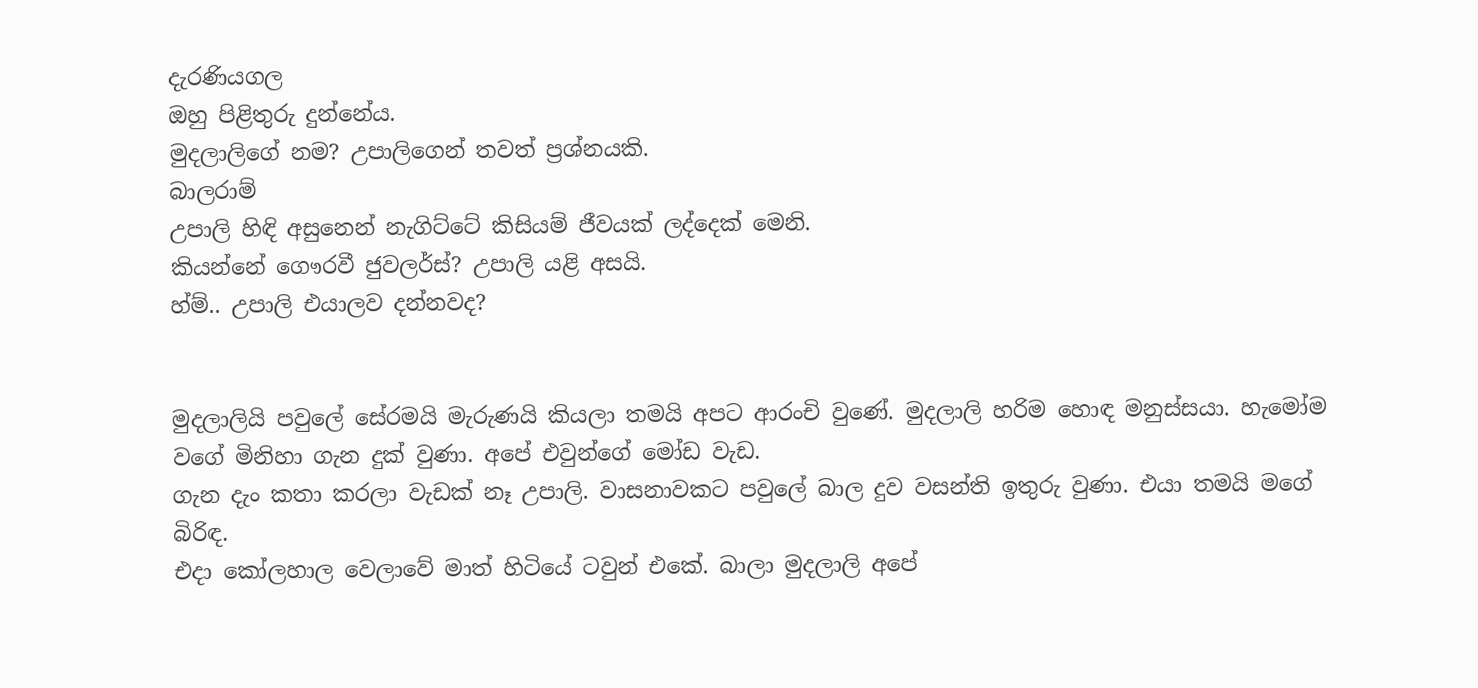දැරණියගල
ඔහු පිළිතුරු දුන්නේය.
මුදලාලිගේ නම? උපාලිගෙන් තවත් ප්‍රශ්නයකි.
බාලරාම්
උපාලි හිඳි අසුනෙන් නැගිට්ටේ කිසියම් ජීවයක් ලද්දෙක් මෙනි.
කියන්නේ ගෞරවී ජුවලර්ස්? උපාලි යළි අසයි.
හ්ම්.. උපාලි එයාලව දන්නවද?


මුදලාලියි පවුලේ සේරමයි මැරුණයි කියලා තමයි අපට ආරංචි වුණේ. මුදලාලි හරිම හොඳ මනුස්සයා. හැමෝම වගේ මිනිහා ගැන දුක් වුණා. අපේ එවුන්ගේ මෝඩ වැඩ.
ගැන දැං කතා කරලා වැඩක් නෑ උපාලි. වාසනාවකට පවුලේ බාල දුව වසන්ති ඉතුරු වුණා. එයා තමයි මගේ බිරිඳ.
එදා කෝලහාල වෙලාවේ මාත් හිටියේ ටවුන් එකේ. බාලා මුදලාලි අපේ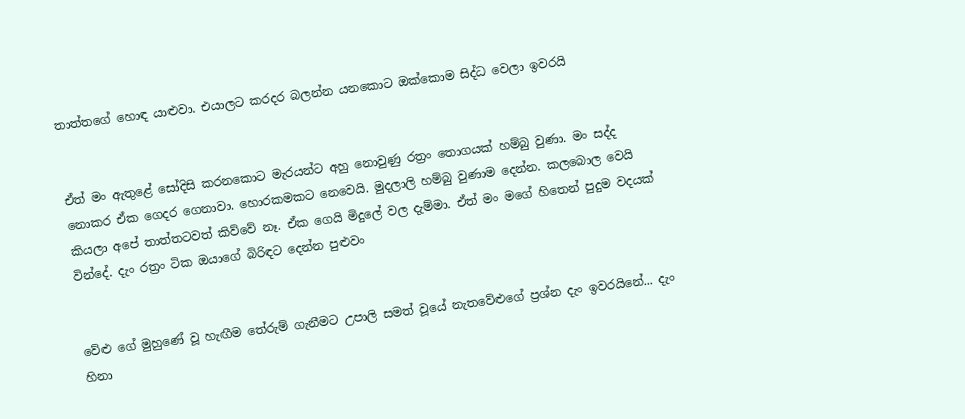තාත්තගේ හොඳ යාළුවා. එයාලට කරදර බලන්න යනකොට ඔක්කොම සිද්ධ වෙලා ඉවරයි


ඒත් මං ඇතුළේ සෝදිසි කරනකොට මැරයන්ට අහු නොවුණු රත්‍රං තොගයක් හම්බු වුණා. මං සද්ද නොකර ඒක ගෙදර ගෙනාවා. හොරකමකට නෙවෙයි. මුදලාලි හම්බු වුණාම දෙන්න. කලබොල වෙයි කියලා අපේ තාත්තටවත් කිව්වේ නෑ. ඒක ගෙයි මිදුලේ වල දැම්මා. ඒත් මං මගේ හිතෙන් පුදුම වදයක් වින්දේ. දැං රත්‍රං ටික ඔයාගේ බිරිඳට දෙන්න පුළුවං


වේළු ගේ මුහුණේ වූ හැඟීම තේරුම් ගැනීමට උපාලි සමත් වූයේ නැතවේළුගේ ප්‍රශ්න දැං ඉවරයිනේ... දැං හිනා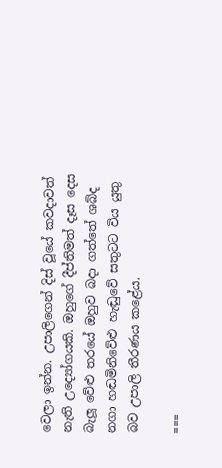වෙලා ඉන්න. උපාලිගෙන් දිස් වූයේ කවදාවත් නැති උද්‍යෝගයකි. ඔහුගේ දීප්තිමත් දෑස දෙස බැලූ වේළු තරයේ ඔහුව බදා ගත්තේ ශබ්ද නගා හඬමිනිවේළු හැඬුවේ සතුටට විය යුතු බව උපාලි තීරණය කළේය.

===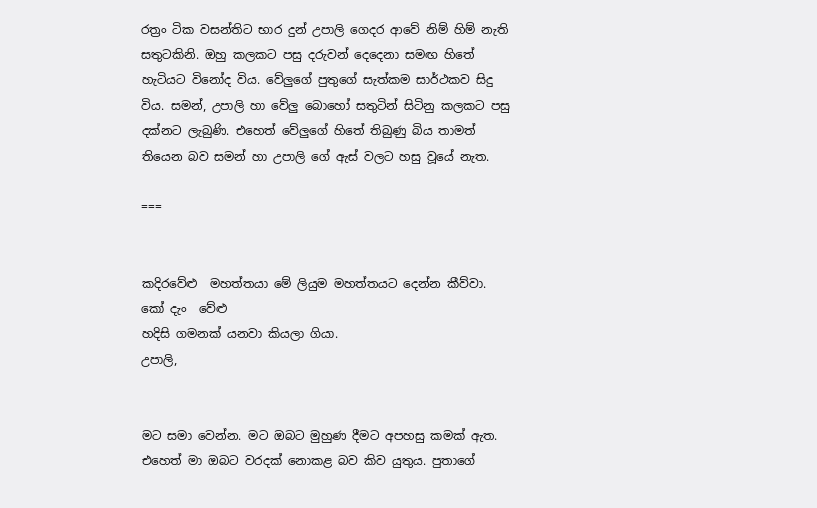රත්‍රං ටික වසන්තිට භාර දුන් උපාලි ගෙදර ආවේ නිම් හිම් නැති සතුටකිනි. ඔහු කලකට පසු දරුවන් දෙදෙනා සමඟ හිතේ හැටියට විනෝද විය. වේලුගේ පුතුගේ සැත්කම සාර්ථකව සිදු විය. සමන්, උපාලි හා වේලු බොහෝ සතුටින් සිටිනු කලකට පසු දක්නට ලැබුණි. එහෙත් වේලුගේ හිතේ තිබුණු බිය තාමත් තියෙන බව සමන් හා උපාලි ගේ ඇස් වලට හසු වූයේ නැත.

===


කදිරවේළු  මහත්තයා මේ ලියුම මහත්තයට දෙන්න කීව්වා.
කෝ දැං  වේළු
හදිසි ගමනක් යනවා කියලා ගියා.
උපාලි,


මට සමා වෙන්න. මට ඔබට මුහුණ දීමට අපහසු කමක් ඇත. එහෙත් මා ඔබට වරදක් නොකළ බව කිව යුතුය. පුතාගේ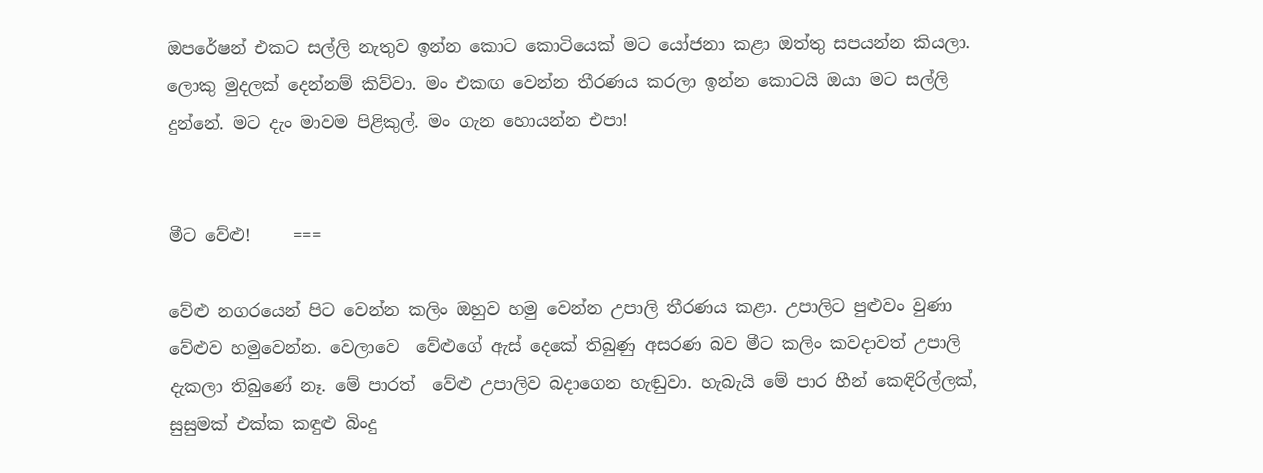ඔපරේෂන් එකට සල්ලි නැතුව ඉන්න කොට කොටියෙක් මට යෝජනා කළා ඔත්තු සපයන්න කියලා. ලොකු මුදලක් දෙන්නම් කිව්වා. මං එකඟ වෙන්න තීරණය කරලා ඉන්න කොටයි ඔයා මට සල්ලි දුන්නේ. මට දැං මාවම පිළිකුල්. මං ගැන හොයන්න එපා!


මීට වේළු!     ===

වේළු නගරයෙන් පිට වෙන්න කලිං ඔහුව හමු වෙන්න උපාලි තීරණය කළා. උපාලිට පුළුවං වුණා වේළුව හමුවෙන්න. වෙලාවෙ  වේළුගේ ඇස් දෙකේ තිබුණු අසරණ බව මීට කලිං කවදාවත් උපාලි දැකලා තිබුණේ නෑ. මේ පාරත්  වේළු උපාලිව බදාගෙන හැඬුවා. හැබැයි මේ පාර හීන් කෙඳිරිල්ලක්, සුසුමක් එක්ක කඳුළු බිංදු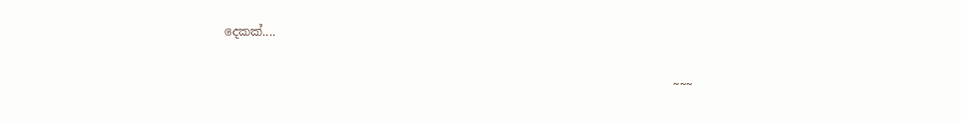දෙකක්....

                                                                           ~~~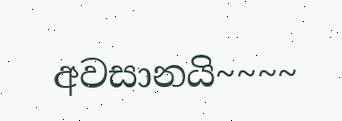අවසානයි~~~~